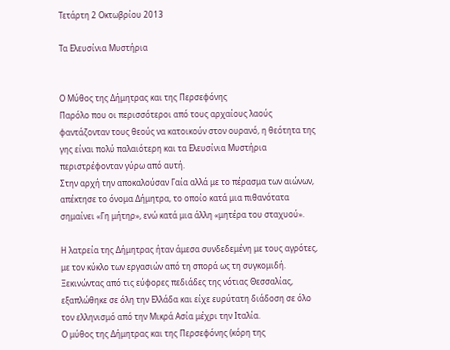Τετάρτη 2 Οκτωβρίου 2013

Τα Ελευσίνια Μυστήρια


Ο Μύθος της Δήμητρας και της Περσεφόνης
Παρόλο που οι περισσότεροι από τους αρχαίους λαούς φαντάζονταν τους θεούς να κατοικούν στον ουρανό, η θεότητα της γης είναι πολύ παλαιότερη και τα Ελευσίνια Μυστήρια περιστρέφονταν γύρω από αυτή.
Στην αρχή την αποκαλούσαν Γαία αλλά με το πέρασμα των αιώνων, απέκτησε το όνομα Δήμητρα, το οποίο κατά μια πιθανότατα σημαίνει «Γη μήτηρ», ενώ κατά μια άλλη «μητέρα του σταχυού».

Η λατρεία της Δήμητρας ήταν άμεσα συνδεδεμένη με τους αγρότες, με τον κύκλο των εργασιών από τη σπορά ως τη συγκομιδή. Ξεκινώντας από τις εύφορες πεδιάδες της νότιας Θεσσαλίας, εξαπλώθηκε σε όλη την Ελλάδα και είχε ευρύτατη διάδοση σε όλο τον ελληνισμό από την Μικρά Ασία μέχρι την Ιταλία.
Ο μύθος της Δήμητρας και της Περσεφόνης (κόρη της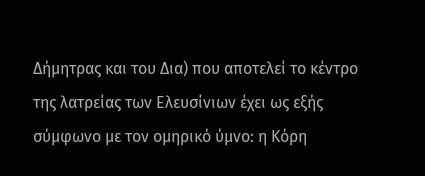Δήμητρας και του Δια) που αποτελεί το κέντρο της λατρείας των Ελευσίνιων έχει ως εξής σύμφωνο με τον ομηρικό ύμνο: η Κόρη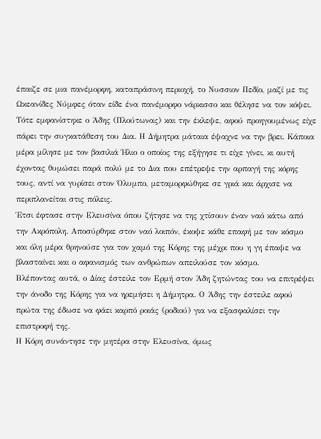έπαιζε σε μια πανέμορφη, καταπράσινη περιοχή, το Νυσσιον Πεδίο, μαζί με τις Ωκεανίδες Νύμφες όταν είδε ένα πανέμορφο νάρκισσο και θέλησε να τον κόψει.
Τότε εμφανίστηκε ο Άδης (Πλούτωνας) και την έκλεψε, αφού προηγουμένως είχε πάρει την συγκατάθεση του Δια. Η Δήμητρα μάταια έψαχνε να την βρει. Κάποια μέρα μίλησε με τον βασιλιά Ήλιο ο οποίος της εξήγησε τι είχε γίνει, κι αυτή έχοντας θυμώσει παρά πολύ με το Δια που επέτρεψε την αρπαγή της κόρης τους, αντί να γυρίσει στον Όλυμπο, μεταμορφώθηκε σε γριά και άρχισε να περιπλανείται στις πόλεις.
Έτσι έφτασε στην Ελευσίνα όπου ζήτησε να της χτίσουν έναν ναό κάτω από την Ακρόπολη. Αποσύρθηκε στον ναό λοιπόν, έκοψε κάθε επαφή με τον κόσμο και όλη μέρα θρηνούσε για τον χαμό της Κόρης της μέχρι που η γη έπαψε να βλασταίνει και ο αφανισμός των ανθρώπων απειλούσε τον κόσμο.
Βλέποντας αυτά, ο Δίας έστειλε τον Ερμή στον Άδη ζητώντας του να επιτρέψει την άνοδο της Κόρης για να ηρεμήσει η Δήμητρα. Ο Άδης την έστειλε αφού πρώτα της έδωσε να φάει καρπό ροιάς (ροδιού) για να εξασφαλίσει την επιστροφή της.
Η Κόρη συνάντησε την μητέρα στην Ελευσίνα, όμως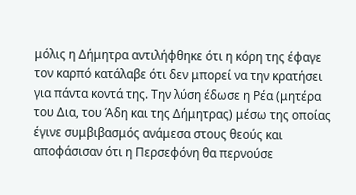μόλις η Δήμητρα αντιλήφθηκε ότι η κόρη της έφαγε τον καρπό κατάλαβε ότι δεν μπορεί να την κρατήσει για πάντα κοντά της. Την λύση έδωσε η Ρέα (μητέρα του Δια, του Άδη και της Δήμητρας) μέσω της οποίας έγινε συμβιβασμός ανάμεσα στους θεούς και αποφάσισαν ότι η Περσεφόνη θα περνούσε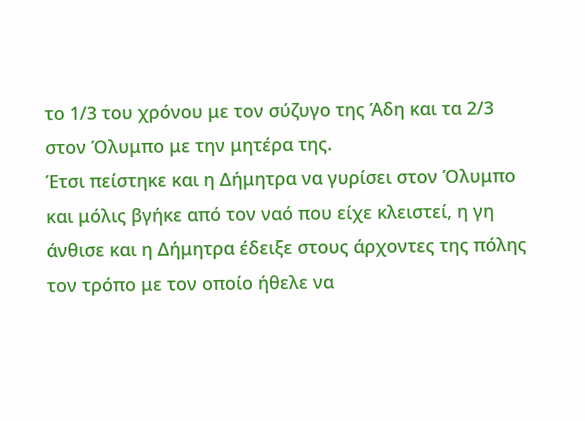το 1/3 του χρόνου με τον σύζυγο της Άδη και τα 2/3 στον Όλυμπο με την μητέρα της.
Έτσι πείστηκε και η Δήμητρα να γυρίσει στον Όλυμπο και μόλις βγήκε από τον ναό που είχε κλειστεί, η γη άνθισε και η Δήμητρα έδειξε στους άρχοντες της πόλης τον τρόπο με τον οποίο ήθελε να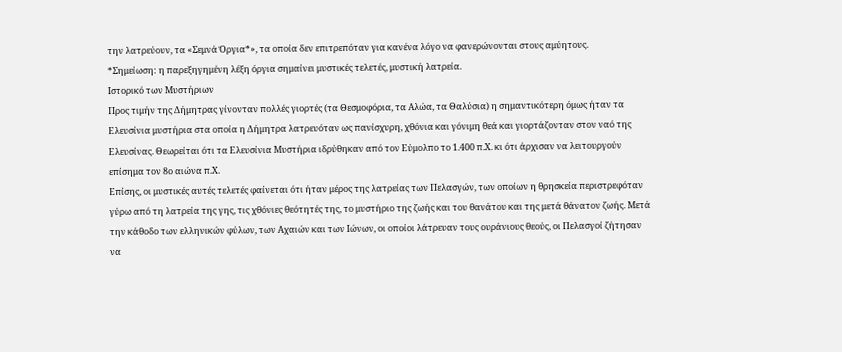την λατρεύουν, τα «Σεμνά Όργια*», τα οποία δεν επιτρεπόταν για κανένα λόγο να φανερώνονται στους αμύητους.
*Σημείωση: η παρεξηγημένη λέξη όργια σημαίνει μυστικές τελετές, μυστική λατρεία.
Ιστορικό των Μυστήριων
Προς τιμήν της Δήμητρας γίνονταν πολλές γιορτές (τα Θεσμοφόρια, τα Αλώα, τα Θαλύσια) η σημαντικότερη όμως ήταν τα Ελευσίνια μυστήρια στα οποία η Δήμητρα λατρευόταν ως πανίσχυρη, χθόνια και γόνιμη θεά και γιορτάζονταν στον ναό της Ελευσίνας. Θεωρείται ότι τα Ελευσίνια Μυστήρια ιδρύθηκαν από τον Εύμολπο το 1.400 π.Χ. κι ότι άρχισαν να λειτουργούν επίσημα τον 8ο αιώνα π.Χ.
Επίσης, οι μυστικές αυτές τελετές φαίνεται ότι ήταν μέρος της λατρείας των Πελασγών, των οποίων η θρησκεία περιστρεφόταν γύρω από τη λατρεία της γης, τις χθόνιες θεότητές της, το μυστήριο της ζωής και του θανάτου και της μετά θάνατον ζωής. Μετά την κάθοδο των ελληνικών φύλων, των Αχαιών και των Ιώνων, οι οποίοι λάτρευαν τους ουράνιους θεούς, οι Πελασγοί ζήτησαν να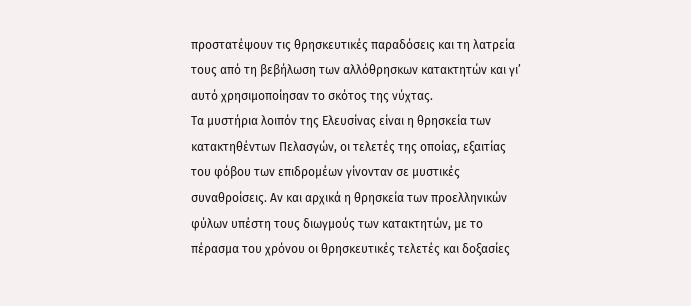προστατέψουν τις θρησκευτικές παραδόσεις και τη λατρεία τους από τη βεβήλωση των αλλόθρησκων κατακτητών και γι’ αυτό χρησιμοποίησαν το σκότος της νύχτας.
Τα μυστήρια λοιπόν της Ελευσίνας είναι η θρησκεία των κατακτηθέντων Πελασγών, οι τελετές της οποίας, εξαιτίας του φόβου των επιδρομέων γίνονταν σε μυστικές συναθροίσεις. Αν και αρχικά η θρησκεία των προελληνικών φύλων υπέστη τους διωγμούς των κατακτητών, με το πέρασμα του χρόνου οι θρησκευτικές τελετές και δοξασίες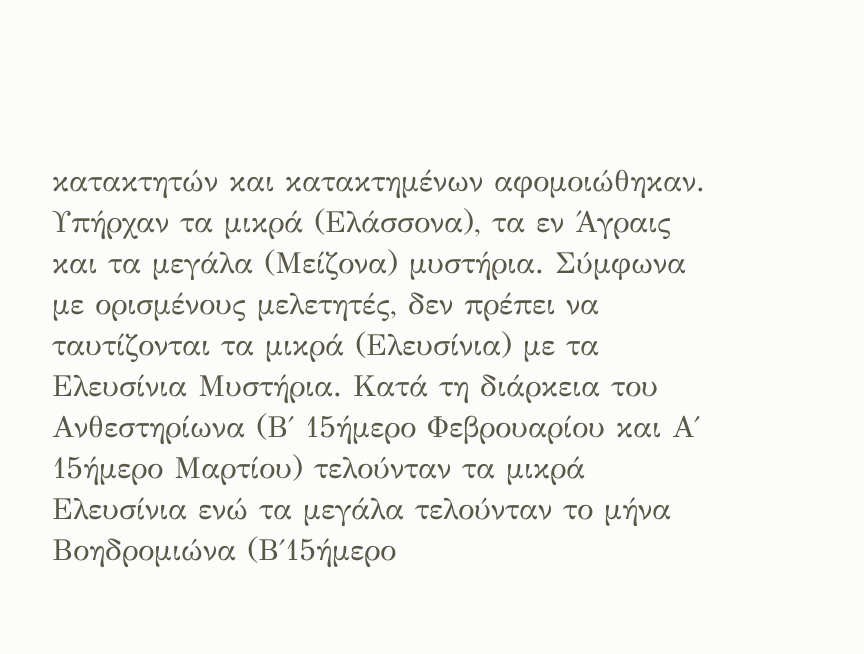κατακτητών και κατακτημένων αφομοιώθηκαν.
Υπήρχαν τα μικρά (Ελάσσονα), τα εν Άγραις και τα μεγάλα (Μείζονα) μυστήρια. Σύμφωνα με ορισμένους μελετητές, δεν πρέπει να ταυτίζονται τα μικρά (Ελευσίνια) με τα Ελευσίνια Μυστήρια. Κατά τη διάρκεια του Ανθεστηρίωνα (Β΄ 15ήμερο Φεβρουαρίου και Α΄ 15ήμερο Μαρτίου) τελούνταν τα μικρά Ελευσίνια ενώ τα μεγάλα τελούνταν το μήνα Βοηδρομιώνα (Β΄15ήμερο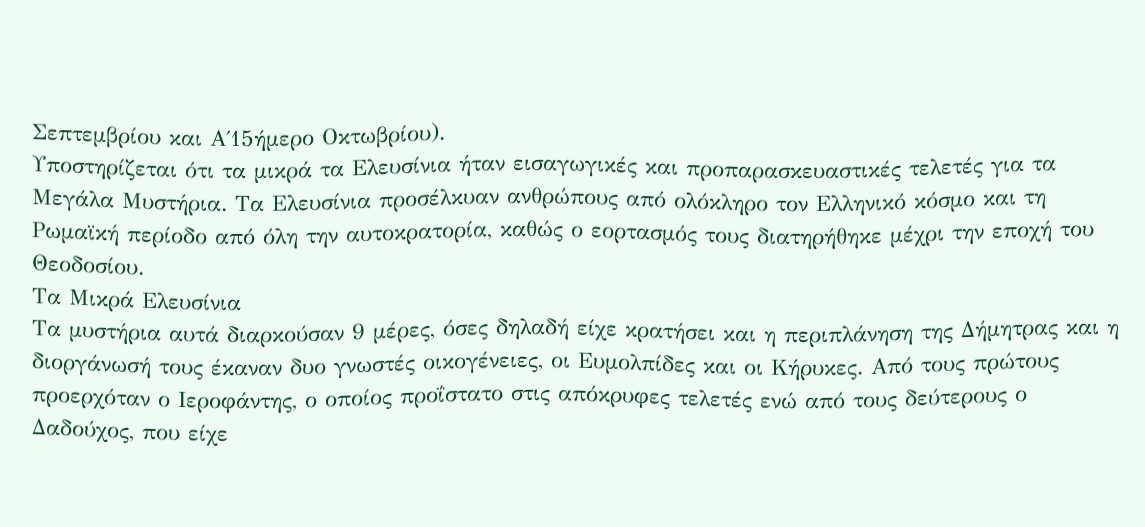Σεπτεμβρίου και Α΄15ήμερο Οκτωβρίου).
Υποστηρίζεται ότι τα μικρά τα Ελευσίνια ήταν εισαγωγικές και προπαρασκευαστικές τελετές για τα Μεγάλα Μυστήρια. Τα Ελευσίνια προσέλκυαν ανθρώπους από ολόκληρο τον Ελληνικό κόσμο και τη Ρωμαϊκή περίοδο από όλη την αυτοκρατορία, καθώς ο εορτασμός τους διατηρήθηκε μέχρι την εποχή του Θεοδοσίου.
Τα Μικρά Ελευσίνια
Τα μυστήρια αυτά διαρκούσαν 9 μέρες, όσες δηλαδή είχε κρατήσει και η περιπλάνηση της Δήμητρας και η διοργάνωσή τους έκαναν δυο γνωστές οικογένειες, οι Ευμολπίδες και οι Κήρυκες. Από τους πρώτους προερχόταν ο Ιεροφάντης, ο οποίος προΐστατο στις απόκρυφες τελετές ενώ από τους δεύτερους ο Δαδούχος, που είχε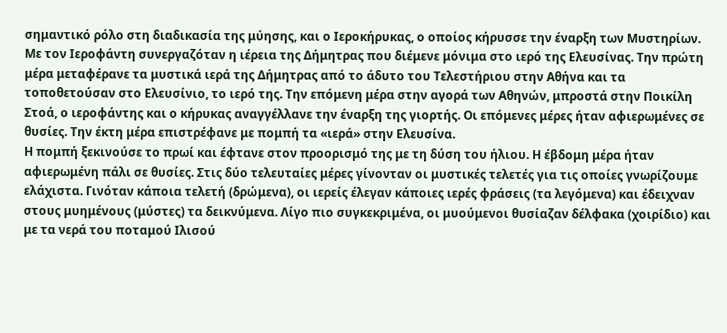σημαντικό ρόλο στη διαδικασία της μύησης, και ο Ιεροκήρυκας, ο οποίος κήρυσσε την έναρξη των Mυστηρίων.
Mε τον Iεροφάντη συνεργαζόταν η ιέρεια της Δήμητρας που διέμενε μόνιμα στο ιερό της Ελευσίνας. Την πρώτη μέρα μεταφέρανε τα μυστικά ιερά της Δήμητρας από το άδυτο του Τελεστήριου στην Αθήνα και τα τοποθετούσαν στο Ελευσίνιο, το ιερό της. Την επόμενη μέρα στην αγορά των Αθηνών, μπροστά στην Ποικίλη Στοά, ο ιεροφάντης και ο κήρυκας αναγγέλλανε την έναρξη της γιορτής. Οι επόμενες μέρες ήταν αφιερωμένες σε θυσίες. Την έκτη μέρα επιστρέφανε με πομπή τα «ιερά» στην Ελευσίνα.
Η πομπή ξεκινούσε το πρωί και έφτανε στον προορισμό της με τη δύση του ήλιου. Η έβδομη μέρα ήταν αφιερωμένη πάλι σε θυσίες. Στις δύο τελευταίες μέρες γίνονταν οι μυστικές τελετές για τις οποίες γνωρίζουμε ελάχιστα. Γινόταν κάποια τελετή (δρώμενα), οι ιερείς έλεγαν κάποιες ιερές φράσεις (τα λεγόμενα) και έδειχναν στους μυημένους (μύστες) τα δεικνύμενα. Λίγο πιο συγκεκριμένα, οι μυούμενοι θυσίαζαν δέλφακα (χοιρίδιο) και με τα νερά του ποταμού Ιλισού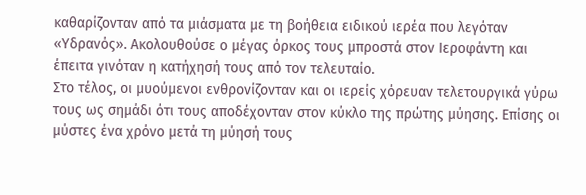καθαρίζονταν από τα μιάσματα με τη βοήθεια ειδικού ιερέα που λεγόταν «Υδρανός». Ακολουθούσε ο μέγας όρκος τους μπροστά στον Ιεροφάντη και έπειτα γινόταν η κατήχησή τους από τον τελευταίο.
Στο τέλος, οι μυούμενοι ενθρονίζονταν και οι ιερείς χόρευαν τελετουργικά γύρω τους ως σημάδι ότι τους αποδέχονταν στον κύκλο της πρώτης μύησης. Επίσης οι μύστες ένα χρόνο μετά τη μύησή τους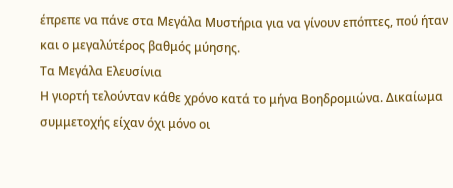έπρεπε να πάνε στα Μεγάλα Μυστήρια για να γίνουν επόπτες, πού ήταν και ο μεγαλύτέρος βαθμός μύησης.
Τα Μεγάλα Ελευσίνια
Η γιορτή τελούνταν κάθε χρόνο κατά το μήνα Βοηδρομιώνα. Δικαίωμα συμμετοχής είχαν όχι μόνο οι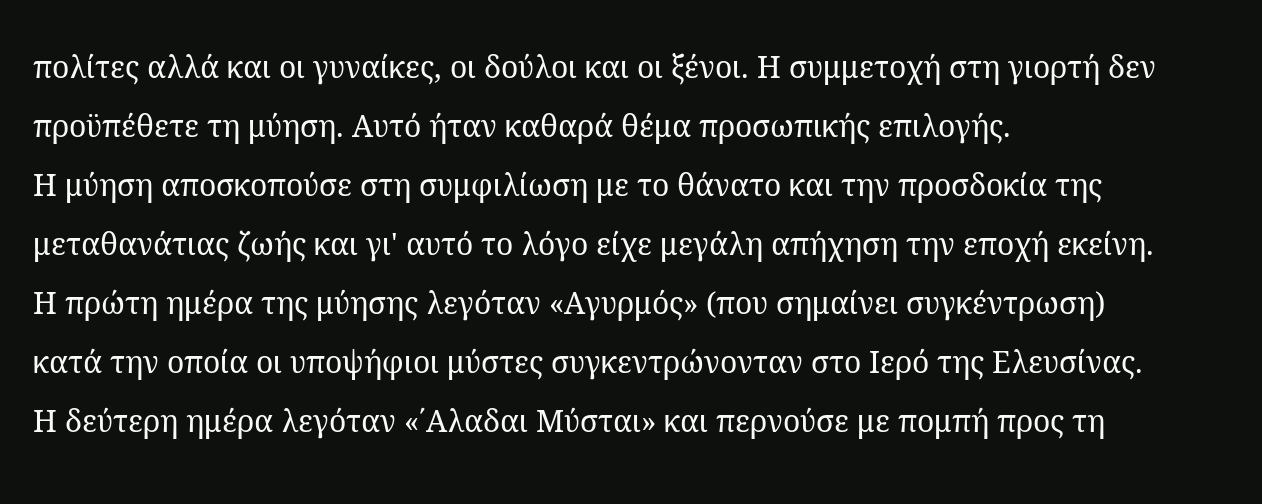πολίτες αλλά και οι γυναίκες, οι δούλοι και οι ξένοι. Η συμμετοχή στη γιορτή δεν προϋπέθετε τη μύηση. Αυτό ήταν καθαρά θέμα προσωπικής επιλογής.
Η μύηση αποσκοπούσε στη συμφιλίωση με το θάνατο και την προσδοκία της μεταθανάτιας ζωής και γι' αυτό το λόγο είχε μεγάλη απήχηση την εποχή εκείνη. Η πρώτη ημέρα της μύησης λεγόταν «Αγυρμός» (που σημαίνει συγκέντρωση) κατά την οποία οι υποψήφιοι μύστες συγκεντρώνονταν στο Ιερό της Ελευσίνας.
Η δεύτερη ημέρα λεγόταν «΄Αλαδαι Μύσται» και περνούσε με πομπή προς τη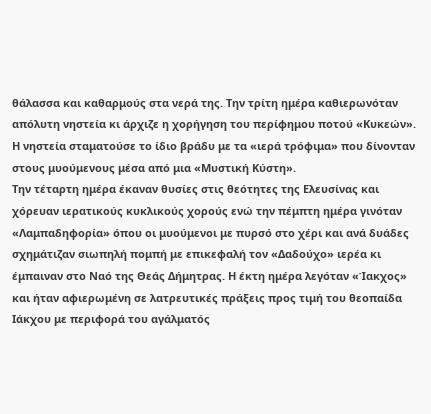θάλασσα και καθαρμούς στα νερά της. Την τρίτη ημέρα καθιερωνόταν απόλυτη νηστεία κι άρχιζε η χορήγηση του περίφημου ποτού «Κυκεών». Η νηστεία σταματούσε το ίδιο βράδυ με τα «ιερά τρόφιμα» που δίνονταν στους μυούμενους μέσα από μια «Μυστική Κύστη».
Την τέταρτη ημέρα έκαναν θυσίες στις θεότητες της Ελευσίνας και χόρευαν ιερατικούς κυκλικούς χορούς ενώ την πέμπτη ημέρα γινόταν «Λαμπαδηφορία» όπου οι μυούμενοι με πυρσό στο χέρι και ανά δυάδες σχημάτιζαν σιωπηλή πομπή με επικεφαλή τον «Δαδούχο» ιερέα κι έμπαιναν στο Ναό της Θεάς Δήμητρας. Η έκτη ημέρα λεγόταν «Ίακχος» και ήταν αφιερωμένη σε λατρευτικές πράξεις προς τιμή του θεοπαίδα Ιάκχου με περιφορά του αγάλματός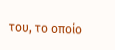του, το οποίο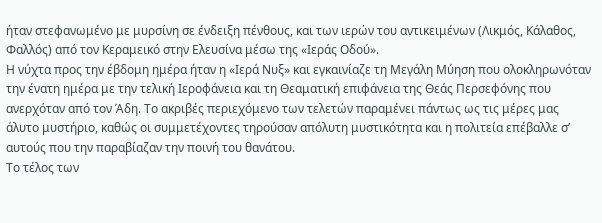ήταν στεφανωμένο με μυρσίνη σε ένδειξη πένθους, και των ιερών του αντικειμένων (Λικμός, Κάλαθος, Φαλλός) από τον Κεραμεικό στην Ελευσίνα μέσω της «Ιεράς Οδού».
Η νύχτα προς την έβδομη ημέρα ήταν η «Ιερά Νυξ» και εγκαινίαζε τη Μεγάλη Μύηση που ολοκληρωνόταν την ένατη ημέρα με την τελική Ιεροφάνεια και τη Θεαματική επιφάνεια της Θεάς Περσεφόνης που ανερχόταν από τον Άδη. Το ακριβές περιεχόμενο των τελετών παραμένει πάντως ως τις μέρες μας άλυτο μυστήριο, καθώς οι συμμετέχοντες τηρούσαν απόλυτη μυστικότητα και η πολιτεία επέβαλλε σ’ αυτούς που την παραβίαζαν την ποινή του θανάτου.
Το τέλος των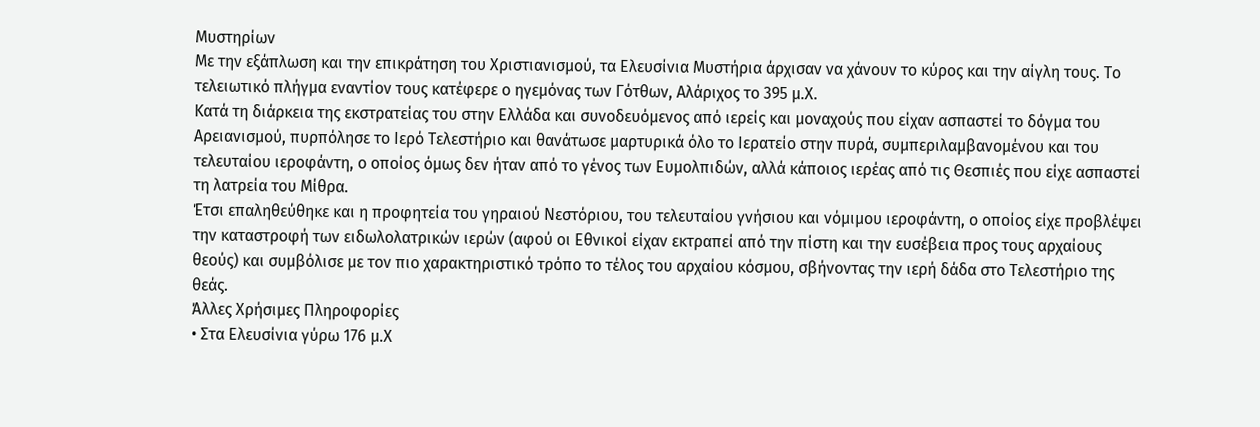Μυστηρίων
Με την εξάπλωση και την επικράτηση του Χριστιανισμού, τα Ελευσίνια Μυστήρια άρχισαν να χάνουν το κύρος και την αίγλη τους. Το τελειωτικό πλήγμα εναντίον τους κατέφερε ο ηγεμόνας των Γότθων, Αλάριχος το 395 μ.Χ.
Κατά τη διάρκεια της εκστρατείας του στην Ελλάδα και συνοδευόμενος από ιερείς και μοναχούς που είχαν ασπαστεί το δόγμα του Αρειανισμού, πυρπόλησε το Ιερό Τελεστήριο και θανάτωσε μαρτυρικά όλο το Ιερατείο στην πυρά, συμπεριλαμβανομένου και του τελευταίου ιεροφάντη, ο οποίος όμως δεν ήταν από το γένος των Ευμολπιδών, αλλά κάποιος ιερέας από τις Θεσπιές που είχε ασπαστεί τη λατρεία του Μίθρα.
Έτσι επαληθεύθηκε και η προφητεία του γηραιού Νεστόριου, του τελευταίου γνήσιου και νόμιμου ιεροφάντη, ο οποίος είχε προβλέψει την καταστροφή των ειδωλολατρικών ιερών (αφού οι Εθνικοί είχαν εκτραπεί από την πίστη και την ευσέβεια προς τους αρχαίους θεούς) και συμβόλισε με τον πιο χαρακτηριστικό τρόπο το τέλος του αρχαίου κόσμου, σβήνοντας την ιερή δάδα στο Τελεστήριο της θεάς.
Άλλες Χρήσιμες Πληροφορίες
• Στα Ελευσίνια γύρω 176 μ.Χ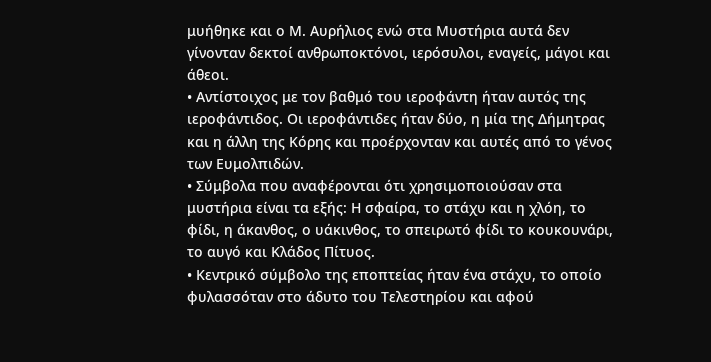μυήθηκε και ο Μ. Αυρήλιος ενώ στα Μυστήρια αυτά δεν γίνονταν δεκτοί ανθρωποκτόνοι, ιερόσυλοι, εναγείς, μάγοι και άθεοι.
• Αντίστοιχος με τον βαθμό του ιεροφάντη ήταν αυτός της ιεροφάντιδος. Οι ιεροφάντιδες ήταν δύο, η μία της Δήμητρας και η άλλη της Κόρης και προέρχονταν και αυτές από το γένος των Ευμολπιδών.
• Σύμβολα που αναφέρονται ότι χρησιμοποιούσαν στα μυστήρια είναι τα εξής: Η σφαίρα, το στάχυ και η χλόη, το φίδι, η άκανθος, ο υάκινθος, το σπειρωτό φίδι το κουκουνάρι, το αυγό και Κλάδος Πίτυος.
• Κεντρικό σύμβολο της εποπτείας ήταν ένα στάχυ, το οποίο φυλασσόταν στο άδυτο του Τελεστηρίου και αφού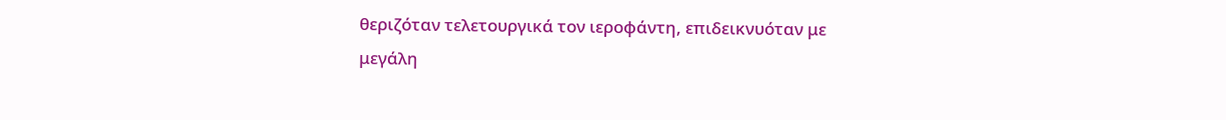θεριζόταν τελετουργικά τον ιεροφάντη, επιδεικνυόταν με μεγάλη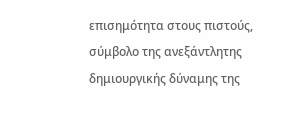επισημότητα στους πιστούς, σύμβολο της ανεξάντλητης δημιουργικής δύναμης της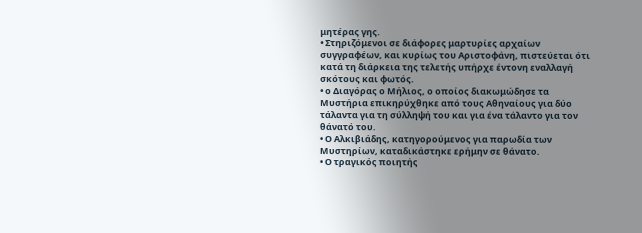μητέρας γης.
• Στηριζόμενοι σε διάφορες μαρτυρίες αρχαίων συγγραφέων, και κυρίως του Αριστοφάνη, πιστεύεται ότι κατά τη διάρκεια της τελετής υπήρχε έντονη εναλλαγή σκότους και φωτός.
• ο Διαγόρας ο Μήλιος, ο οποίος διακωμώδησε τα Μυστήρια επικηρύχθηκε από τους Αθηναίους για δύο τάλαντα για τη σύλληψή του και για ένα τάλαντο για τον θάνατό του.
• Ο Αλκιβιάδης, κατηγορούμενος για παρωδία των Μυστηρίων, καταδικάστηκε ερήμην σε θάνατο.
• Ο τραγικός ποιητής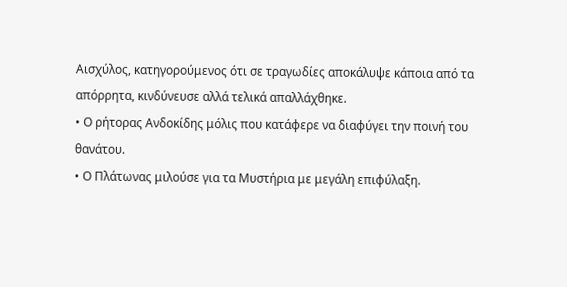Αισχύλος, κατηγορούμενος ότι σε τραγωδίες αποκάλυψε κάποια από τα απόρρητα, κινδύνευσε αλλά τελικά απαλλάχθηκε.
• Ο ρήτορας Ανδοκίδης μόλις που κατάφερε να διαφύγει την ποινή του θανάτου.
• Ο Πλάτωνας μιλούσε για τα Μυστήρια με μεγάλη επιφύλαξη.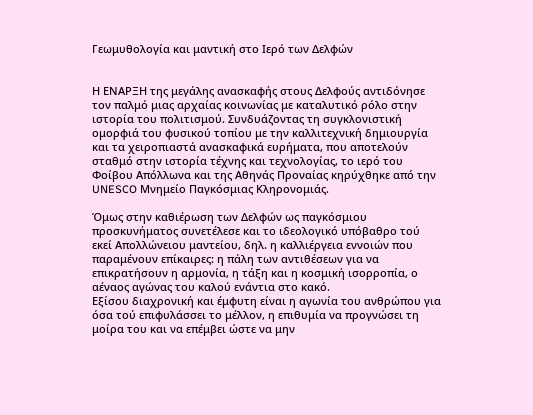Γεωμυθολογία και μαντική στο Ιερό των Δελφών


Η ENΑPΞH της μεγάλης ανασκαφής στους Δελφούς αντιδόνησε τον παλμό μιας αρχαίας κοινωνίας με καταλυτικό ρόλο στην ιστορία του πολιτισμού. Συνδυάζοντας τη συγκλονιστική ομορφιά του φυσικού τοπίου με την καλλιτεχνική δημιουργία και τα χειροπιαστά ανασκαφικά ευρήματα, που αποτελούν σταθμό στην ιστορία τέχνης και τεχνολογίας, το ιερό του Φοίβου Απόλλωνα και της Αθηνάς Προναίας κηρύχθηκε από την UNESCO Μνημείο Παγκόσμιας Κληρονομιάς.

Όμως στην καθιέρωση των Δελφών ως παγκόσμιου προσκυνήματος συνετέλεσε και το ιδεολογικό υπόβαθρο τού εκεί Απολλώνειου μαντείου, δηλ. η καλλιέργεια εννοιών που παραμένουν επίκαιρες: η πάλη των αντιθέσεων για να επικρατήσουν η αρμονία, η τάξη και η κοσμική ισορροπία, ο αέναος αγώνας του καλού ενάντια στο κακό.
Εξίσου διαχρονική και έμφυτη είναι η αγωνία του ανθρώπου για όσα τού επιφυλάσσει το μέλλον, η επιθυμία να προγνώσει τη μοίρα του και να επέμβει ώστε να μην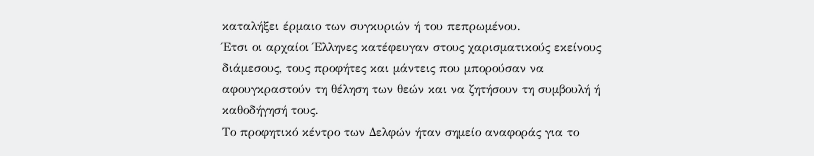καταλήξει έρμαιο των συγκυριών ή του πεπρωμένου.
Έτσι οι αρχαίοι Έλληνες κατέφευγαν στους χαρισματικούς εκείνους διάμεσους, τους προφήτες και μάντεις που μπορούσαν να αφουγκραστούν τη θέληση των θεών και να ζητήσουν τη συμβουλή ή καθοδήγησή τους.
Το προφητικό κέντρο των Δελφών ήταν σημείο αναφοράς για το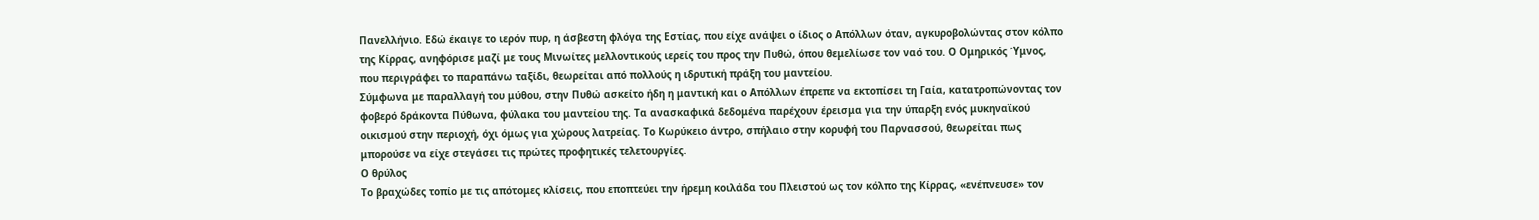Πανελλήνιο. Εδώ έκαιγε το ιερόν πυρ, η άσβεστη φλόγα της Εστίας, που είχε ανάψει ο ίδιος ο Απόλλων όταν, αγκυροβολώντας στον κόλπο της Κίρρας, ανηφόρισε μαζί με τους Μινωίτες μελλοντικούς ιερείς του προς την Πυθώ, όπου θεμελίωσε τον ναό του. Ο Ομηρικός Ύμνος, που περιγράφει το παραπάνω ταξίδι, θεωρείται από πολλούς η ιδρυτική πράξη του μαντείου.
Σύμφωνα με παραλλαγή του μύθου, στην Πυθώ ασκείτο ήδη η μαντική και ο Απόλλων έπρεπε να εκτοπίσει τη Γαία, κατατροπώνοντας τον φοβερό δράκοντα Πύθωνα, φύλακα του μαντείου της. Τα ανασκαφικά δεδομένα παρέχουν έρεισμα για την ύπαρξη ενός μυκηναϊκού οικισμού στην περιοχή, όχι όμως για χώρους λατρείας. Το Κωρύκειο άντρο, σπήλαιο στην κορυφή του Παρνασσού, θεωρείται πως μπορούσε να είχε στεγάσει τις πρώτες προφητικές τελετουργίες.
Ο θρύλος
Το βραχώδες τοπίο με τις απότομες κλίσεις, που εποπτεύει την ήρεμη κοιλάδα του Πλειστού ως τον κόλπο της Κίρρας, «ενέπνευσε» τον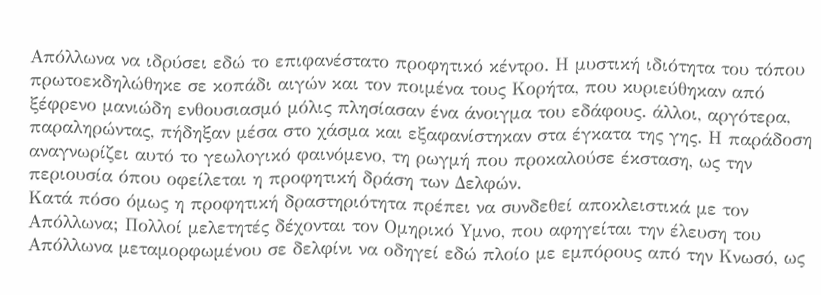Απόλλωνα να ιδρύσει εδώ το επιφανέστατο προφητικό κέντρο. Η μυστική ιδιότητα του τόπου πρωτοεκδηλώθηκε σε κοπάδι αιγών και τον ποιμένα τους Κορήτα, που κυριεύθηκαν από ξέφρενο μανιώδη ενθουσιασμό μόλις πλησίασαν ένα άνοιγμα του εδάφους. άλλοι, αργότερα, παραληρώντας, πήδηξαν μέσα στο χάσμα και εξαφανίστηκαν στα έγκατα της γης. Η παράδοση αναγνωρίζει αυτό το γεωλογικό φαινόμενο, τη ρωγμή που προκαλούσε έκσταση, ως την περιουσία όπου οφείλεται η προφητική δράση των Δελφών.
Κατά πόσο όμως η προφητική δραστηριότητα πρέπει να συνδεθεί αποκλειστικά με τον Απόλλωνα; Πολλοί μελετητές δέχονται τον Ομηρικό Yμνο, που αφηγείται την έλευση του Απόλλωνα μεταμορφωμένου σε δελφίνι να οδηγεί εδώ πλοίο με εμπόρους από την Κνωσό, ως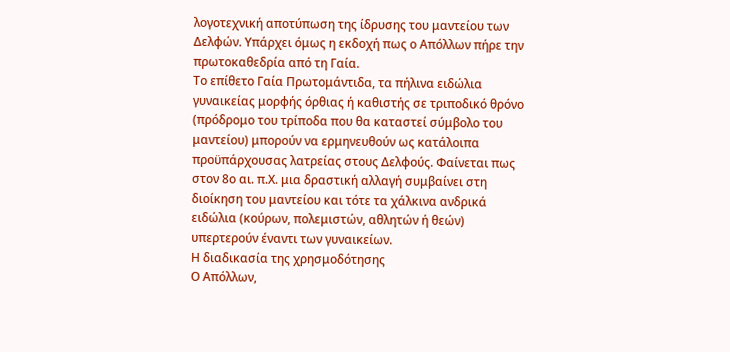λογοτεχνική αποτύπωση της ίδρυσης του μαντείου των Δελφών. Υπάρχει όμως η εκδοχή πως ο Απόλλων πήρε την πρωτοκαθεδρία από τη Γαία.
Το επίθετο Γαία Πρωτομάντιδα, τα πήλινα ειδώλια γυναικείας μορφής όρθιας ή καθιστής σε τριποδικό θρόνο (πρόδρομο του τρίποδα που θα καταστεί σύμβολο του μαντείου) μπορούν να ερμηνευθούν ως κατάλοιπα προϋπάρχουσας λατρείας στους Δελφούς. Φαίνεται πως στον 8ο αι. π.Χ. μια δραστική αλλαγή συμβαίνει στη διοίκηση του μαντείου και τότε τα χάλκινα ανδρικά ειδώλια (κούρων, πολεμιστών, αθλητών ή θεών) υπερτερούν έναντι των γυναικείων.
Η διαδικασία της χρησμοδότησης
Ο Απόλλων,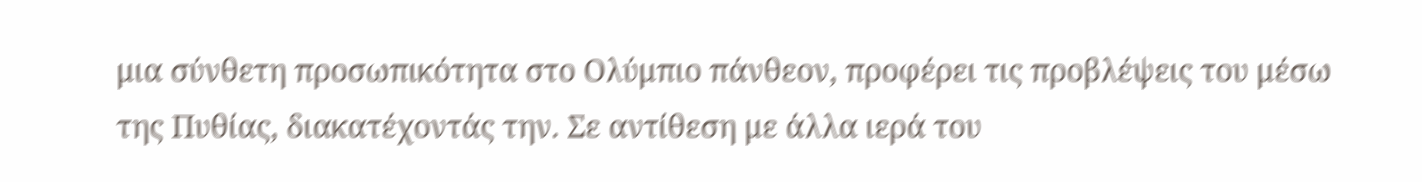μια σύνθετη προσωπικότητα στο Ολύμπιο πάνθεον, προφέρει τις προβλέψεις του μέσω της Πυθίας, διακατέχοντάς την. Σε αντίθεση με άλλα ιερά του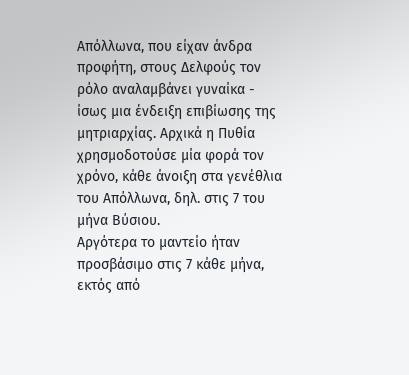Απόλλωνα, που είχαν άνδρα προφήτη, στους Δελφούς τον ρόλο αναλαμβάνει γυναίκα - ίσως μια ένδειξη επιβίωσης της μητριαρχίας. Αρχικά η Πυθία χρησμοδοτούσε μία φορά τον χρόνο, κάθε άνοιξη στα γενέθλια του Απόλλωνα, δηλ. στις 7 του μήνα Βύσιου.
Αργότερα το μαντείο ήταν προσβάσιμο στις 7 κάθε μήνα, εκτός από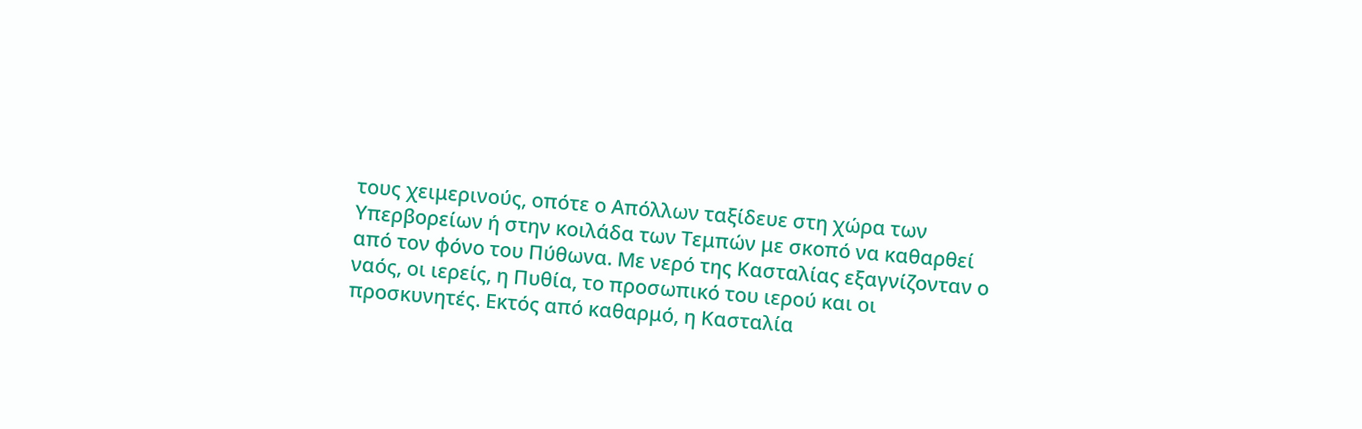τους χειμερινούς, οπότε ο Απόλλων ταξίδευε στη χώρα των Υπερβορείων ή στην κοιλάδα των Τεμπών με σκοπό να καθαρθεί από τον φόνο του Πύθωνα. Με νερό της Κασταλίας εξαγνίζονταν ο ναός, οι ιερείς, η Πυθία, το προσωπικό του ιερού και οι προσκυνητές. Εκτός από καθαρμό, η Κασταλία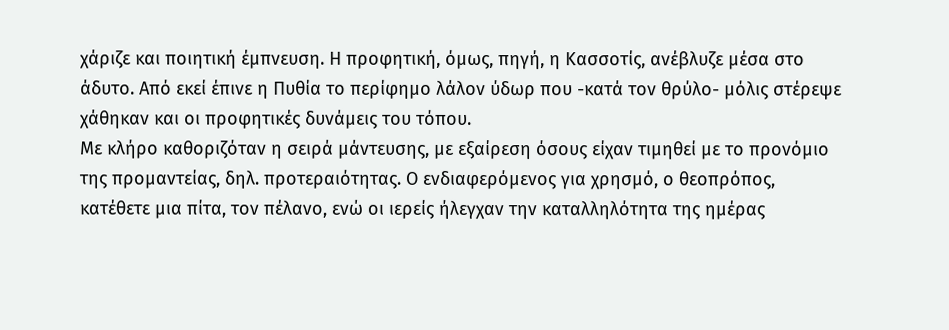χάριζε και ποιητική έμπνευση. Η προφητική, όμως, πηγή, η Κασσοτίς, ανέβλυζε μέσα στο άδυτο. Από εκεί έπινε η Πυθία το περίφημο λάλον ύδωρ που -κατά τον θρύλο- μόλις στέρεψε χάθηκαν και οι προφητικές δυνάμεις του τόπου.
Με κλήρο καθοριζόταν η σειρά μάντευσης, με εξαίρεση όσους είχαν τιμηθεί με το προνόμιο της προμαντείας, δηλ. προτεραιότητας. Ο ενδιαφερόμενος για χρησμό, ο θεοπρόπος, κατέθετε μια πίτα, τον πέλανο, ενώ οι ιερείς ήλεγχαν την καταλληλότητα της ημέρας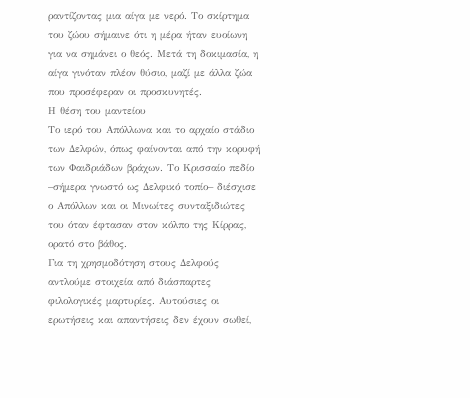ραντίζοντας μια αίγα με νερό. Το σκίρτημα του ζώου σήμαινε ότι η μέρα ήταν ευοίωνη για να σημάνει ο θεός. Μετά τη δοκιμασία, η αίγα γινόταν πλέον θύσιο, μαζί με άλλα ζώα που προσέφεραν οι προσκυνητές.
Η θέση του μαντείου
Το ιερό του Απόλλωνα και το αρχαίο στάδιο των Δελφών, όπως φαίνονται από την κορυφή των Φαιδριάδων βράχων. Το Κρισσαίο πεδίο –σήμερα γνωστό ως Δελφικό τοπίο– διέσχισε ο Απόλλων και οι Μινωίτες συνταξιδιώτες του όταν έφτασαν στον κόλπο της Κίρρας, ορατό στο βάθος.
Για τη χρησμοδότηση στους Δελφούς αντλούμε στοιχεία από διάσπαρτες φιλολογικές μαρτυρίες. Αυτούσιες οι ερωτήσεις και απαντήσεις δεν έχουν σωθεί,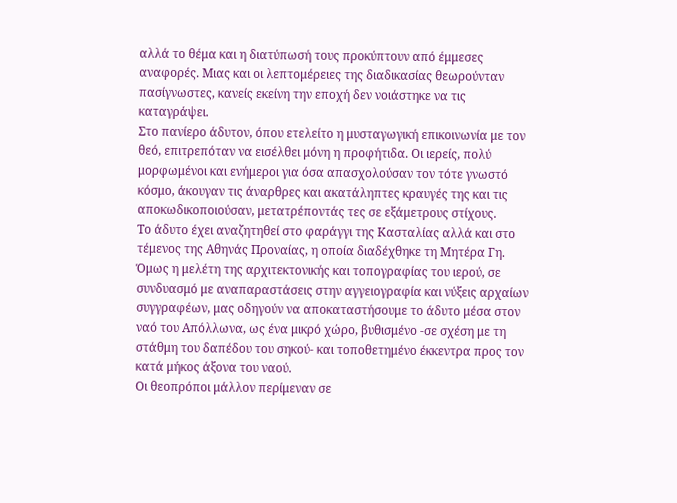αλλά το θέμα και η διατύπωσή τους προκύπτουν από έμμεσες αναφορές. Μιας και οι λεπτομέρειες της διαδικασίας θεωρούνταν πασίγνωστες, κανείς εκείνη την εποχή δεν νοιάστηκε να τις καταγράψει.
Στο πανίερο άδυτον, όπου ετελείτο η μυσταγωγική επικοινωνία με τον θεό, επιτρεπόταν να εισέλθει μόνη η προφήτιδα. Οι ιερείς, πολύ μορφωμένοι και ενήμεροι για όσα απασχολούσαν τον τότε γνωστό κόσμο, άκουγαν τις άναρθρες και ακατάληπτες κραυγές της και τις αποκωδικοποιούσαν, μετατρέποντάς τες σε εξάμετρους στίχους.
Το άδυτο έχει αναζητηθεί στο φαράγγι της Κασταλίας αλλά και στο τέμενος της Αθηνάς Προναίας, η οποία διαδέχθηκε τη Μητέρα Γη. Όμως η μελέτη της αρχιτεκτονικής και τοπογραφίας του ιερού, σε συνδυασμό με αναπαραστάσεις στην αγγειογραφία και νύξεις αρχαίων συγγραφέων, μας οδηγούν να αποκαταστήσουμε το άδυτο μέσα στον ναό του Απόλλωνα, ως ένα μικρό χώρο, βυθισμένο -σε σχέση με τη στάθμη του δαπέδου του σηκού- και τοποθετημένο έκκεντρα προς τον κατά μήκος άξονα του ναού.
Οι θεοπρόποι μάλλον περίμεναν σε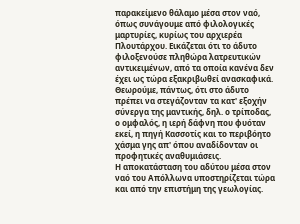παρακείμενο θάλαμο μέσα στον ναό, όπως συνάγουμε από φιλολογικές μαρτυρίες, κυρίως του αρχιερέα Πλουτάρχου. Εικάζεται ότι το άδυτο φιλοξενούσε πληθώρα λατρευτικών αντικειμένων, από τα οποία κανένα δεν έχει ως τώρα εξακριβωθεί ανασκαφικά. Θεωρούμε, πάντως, ότι στο άδυτο πρέπει να στεγάζονταν τα κατ' εξοχήν σύνεργα της μαντικής, δηλ. ο τρίποδας, ο ομφαλός, η ιερή δάφνη που φυόταν εκεί, η πηγή Κασσοτίς και το περιβόητο χάσμα γης απ' όπου αναδίδονταν οι προφητικές αναθυμιάσεις.
Η αποκατάσταση του αδύτου μέσα στον ναό του Απόλλωνα υποστηρίζεται τώρα και από την επιστήμη της γεωλογίας.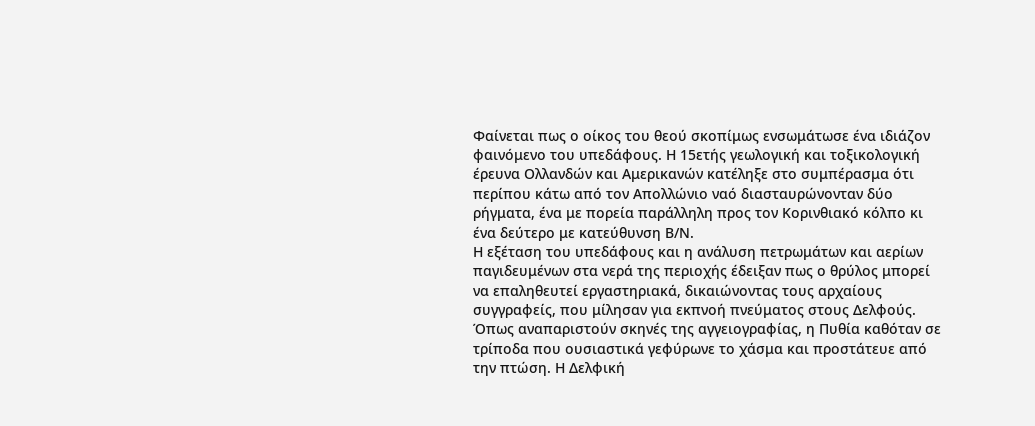Φαίνεται πως ο οίκος του θεού σκοπίμως ενσωμάτωσε ένα ιδιάζον φαινόμενο του υπεδάφους. Η 15ετής γεωλογική και τοξικολογική έρευνα Ολλανδών και Αμερικανών κατέληξε στο συμπέρασμα ότι περίπου κάτω από τον Απολλώνιο ναό διασταυρώνονταν δύο ρήγματα, ένα με πορεία παράλληλη προς τον Κορινθιακό κόλπο κι ένα δεύτερο με κατεύθυνση Β/Ν.
Η εξέταση του υπεδάφους και η ανάλυση πετρωμάτων και αερίων παγιδευμένων στα νερά της περιοχής έδειξαν πως ο θρύλος μπορεί να επαληθευτεί εργαστηριακά, δικαιώνοντας τους αρχαίους συγγραφείς, που μίλησαν για εκπνοή πνεύματος στους Δελφούς.
Όπως αναπαριστούν σκηνές της αγγειογραφίας, η Πυθία καθόταν σε τρίποδα που ουσιαστικά γεφύρωνε το χάσμα και προστάτευε από την πτώση. Η Δελφική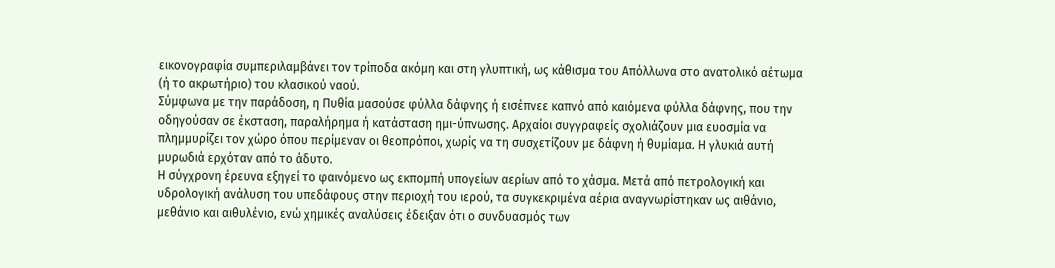εικονογραφία συμπεριλαμβάνει τον τρίποδα ακόμη και στη γλυπτική, ως κάθισμα του Απόλλωνα στο ανατολικό αέτωμα (ή το ακρωτήριο) του κλασικού ναού.
Σύμφωνα με την παράδοση, η Πυθία μασούσε φύλλα δάφνης ή εισέπνεε καπνό από καιόμενα φύλλα δάφνης, που την οδηγούσαν σε έκσταση, παραλήρημα ή κατάσταση ημι-ύπνωσης. Αρχαίοι συγγραφείς σχολιάζουν μια ευοσμία να πλημμυρίζει τον χώρο όπου περίμεναν οι θεοπρόποι, χωρίς να τη συσχετίζουν με δάφνη ή θυμίαμα. Η γλυκιά αυτή μυρωδιά ερχόταν από το άδυτο.
Η σύγχρονη έρευνα εξηγεί το φαινόμενο ως εκπομπή υπογείων αερίων από το χάσμα. Μετά από πετρολογική και υδρολογική ανάλυση του υπεδάφους στην περιοχή του ιερού, τα συγκεκριμένα αέρια αναγνωρίστηκαν ως αιθάνιο, μεθάνιο και αιθυλένιο, ενώ χημικές αναλύσεις έδειξαν ότι ο συνδυασμός των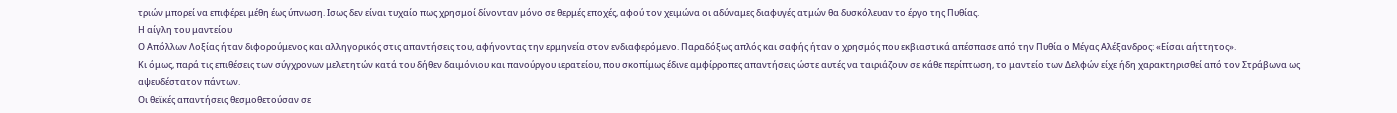τριών μπορεί να επιφέρει μέθη έως ύπνωση. Iσως δεν είναι τυχαίο πως χρησμοί δίνονταν μόνο σε θερμές εποχές, αφού τον χειμώνα οι αδύναμες διαφυγές ατμών θα δυσκόλευαν το έργο της Πυθίας.
Η αίγλη του μαντείου
Ο Απόλλων Λοξίας ήταν διφορούμενος και αλληγορικός στις απαντήσεις του, αφήνοντας την ερμηνεία στον ενδιαφερόμενο. Παραδόξως απλός και σαφής ήταν ο χρησμός που εκβιαστικά απέσπασε από την Πυθία ο Μέγας Αλέξανδρος: «Είσαι αήττητος».
Κι όμως, παρά τις επιθέσεις των σύγχρονων μελετητών κατά του δήθεν δαιμόνιου και πανούργου ιερατείου, που σκοπίμως έδινε αμφίρροπες απαντήσεις ώστε αυτές να ταιριάζουν σε κάθε περίπτωση, το μαντείο των Δελφών είχε ήδη χαρακτηρισθεί από τον Στράβωνα ως αψευδέστατον πάντων.
Οι θεϊκές απαντήσεις θεσμοθετούσαν σε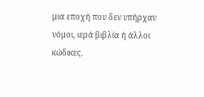μια εποχή που δεν υπήρχαν νόμοι, ιερά βιβλία ή άλλοι κώδικες.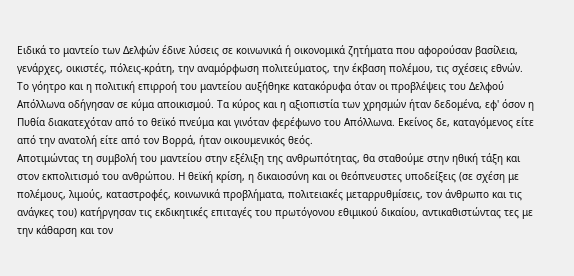Ειδικά το μαντείο των Δελφών έδινε λύσεις σε κοινωνικά ή οικονομικά ζητήματα που αφορούσαν βασίλεια, γενάρχες, οικιστές, πόλεις-κράτη, την αναμόρφωση πολιτεύματος, την έκβαση πολέμου, τις σχέσεις εθνών.
Το γόητρο και η πολιτική επιρροή του μαντείου αυξήθηκε κατακόρυφα όταν οι προβλέψεις του Δελφού Απόλλωνα οδήγησαν σε κύμα αποικισμού. Τα κύρος και η αξιοπιστία των χρησμών ήταν δεδομένα, εφ' όσον η Πυθία διακατεχόταν από το θεϊκό πνεύμα και γινόταν φερέφωνο του Απόλλωνα. Εκείνος δε, καταγόμενος είτε από την ανατολή είτε από τον Bορρά, ήταν οικουμενικός θεός.
Αποτιμώντας τη συμβολή του μαντείου στην εξέλιξη της ανθρωπότητας, θα σταθούμε στην ηθική τάξη και στον εκπολιτισμό του ανθρώπου. Η θεϊκή κρίση, η δικαιοσύνη και οι θεόπνευστες υποδείξεις (σε σχέση με πολέμους, λιμούς, καταστροφές, κοινωνικά προβλήματα, πολιτειακές μεταρρυθμίσεις, τον άνθρωπο και τις ανάγκες του) κατήργησαν τις εκδικητικές επιταγές του πρωτόγονου εθιμικού δικαίου, αντικαθιστώντας τες με την κάθαρση και τον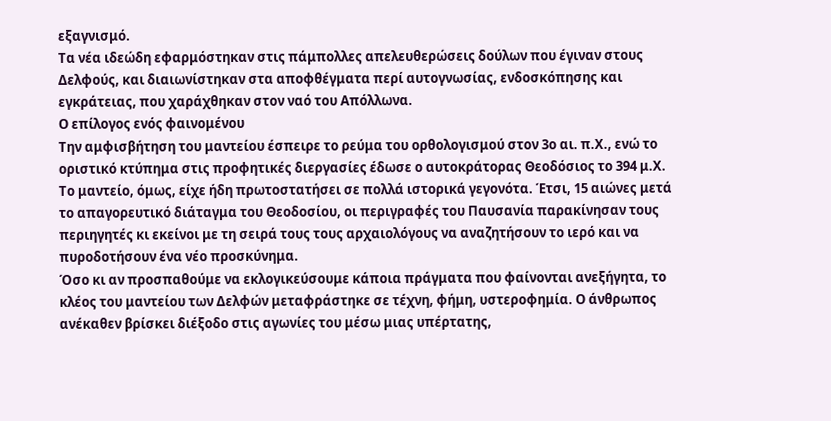εξαγνισμό.
Τα νέα ιδεώδη εφαρμόστηκαν στις πάμπολλες απελευθερώσεις δούλων που έγιναν στους Δελφούς, και διαιωνίστηκαν στα αποφθέγματα περί αυτογνωσίας, ενδοσκόπησης και εγκράτειας, που χαράχθηκαν στον ναό του Απόλλωνα.
Ο επίλογος ενός φαινομένου
Την αμφισβήτηση του μαντείου έσπειρε το ρεύμα του ορθολογισμού στον 3ο αι. π.Χ., ενώ το οριστικό κτύπημα στις προφητικές διεργασίες έδωσε ο αυτοκράτορας Θεοδόσιος το 394 μ.Χ. Το μαντείο, όμως, είχε ήδη πρωτοστατήσει σε πολλά ιστορικά γεγονότα. Έτσι, 15 αιώνες μετά το απαγορευτικό διάταγμα του Θεοδοσίου, οι περιγραφές του Παυσανία παρακίνησαν τους περιηγητές κι εκείνοι με τη σειρά τους τους αρχαιολόγους να αναζητήσουν το ιερό και να πυροδοτήσουν ένα νέο προσκύνημα.
Όσο κι αν προσπαθούμε να εκλογικεύσουμε κάποια πράγματα που φαίνονται ανεξήγητα, το κλέος του μαντείου των Δελφών μεταφράστηκε σε τέχνη, φήμη, υστεροφημία. Ο άνθρωπος ανέκαθεν βρίσκει διέξοδο στις αγωνίες του μέσω μιας υπέρτατης,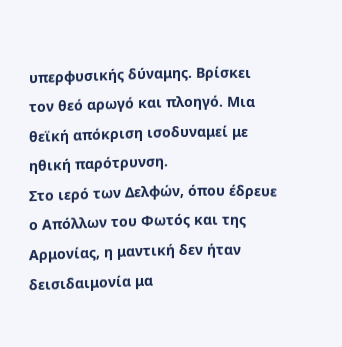υπερφυσικής δύναμης. Βρίσκει τον θεό αρωγό και πλοηγό. Μια θεϊκή απόκριση ισοδυναμεί με ηθική παρότρυνση.
Στο ιερό των Δελφών, όπου έδρευε ο Απόλλων του Φωτός και της Αρμονίας, η μαντική δεν ήταν δεισιδαιμονία μα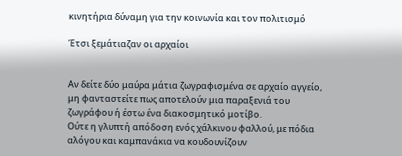κινητήρια δύναμη για την κοινωνία και τον πολιτισμό

Έτσι ξεμάτιαζαν οι αρχαίοι


Αν δείτε δύο μαύρα μάτια ζωγραφισμένα σε αρχαίο αγγείο, μη φανταστείτε πως αποτελούν μια παραξενιά του ζωγράφου ή έστω ένα διακοσμητικό μοτίβο.
Ούτε η γλυπτή απόδοση ενός χάλκινου φαλλού, με πόδια αλόγου και καμπανάκια να κουδουνίζουν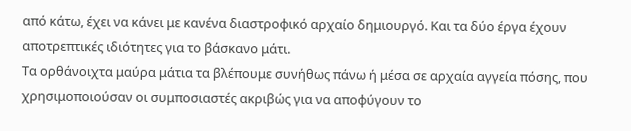από κάτω, έχει να κάνει με κανένα διαστροφικό αρχαίο δημιουργό. Και τα δύο έργα έχουν αποτρεπτικές ιδιότητες για το βάσκανο μάτι.
Τα ορθάνοιχτα μαύρα μάτια τα βλέπουμε συνήθως πάνω ή μέσα σε αρχαία αγγεία πόσης, που χρησιμοποιούσαν οι συμποσιαστές ακριβώς για να αποφύγουν το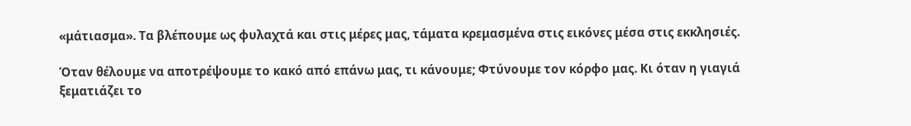«μάτιασμα». Τα βλέπουμε ως φυλαχτά και στις μέρες μας, τάματα κρεμασμένα στις εικόνες μέσα στις εκκλησιές.

Όταν θέλουμε να αποτρέψουμε το κακό από επάνω μας, τι κάνουμε; Φτύνουμε τον κόρφο μας. Κι όταν η γιαγιά ξεματιάζει το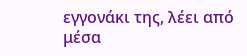εγγονάκι της, λέει από μέσα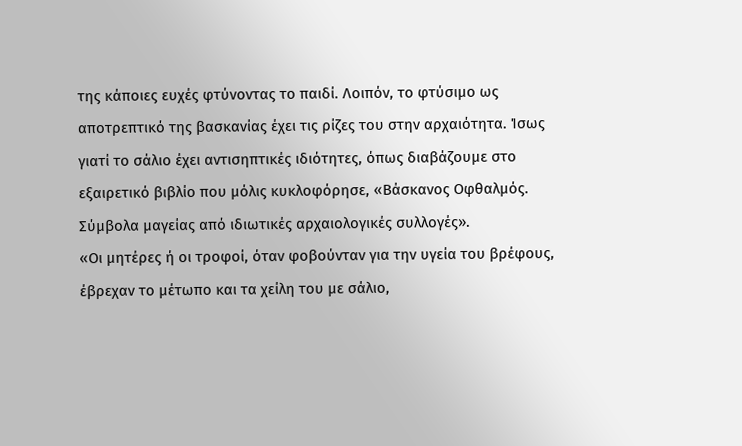της κάποιες ευχές φτύνοντας το παιδί. Λοιπόν, το φτύσιμο ως αποτρεπτικό της βασκανίας έχει τις ρίζες του στην αρχαιότητα. Ίσως γιατί το σάλιο έχει αντισηπτικές ιδιότητες, όπως διαβάζουμε στο εξαιρετικό βιβλίο που μόλις κυκλοφόρησε, «Βάσκανος Οφθαλμός. Σύμβολα μαγείας από ιδιωτικές αρχαιολογικές συλλογές».
«Οι μητέρες ή οι τροφοί, όταν φοβούνταν για την υγεία του βρέφους, έβρεχαν το μέτωπο και τα χείλη του με σάλιο,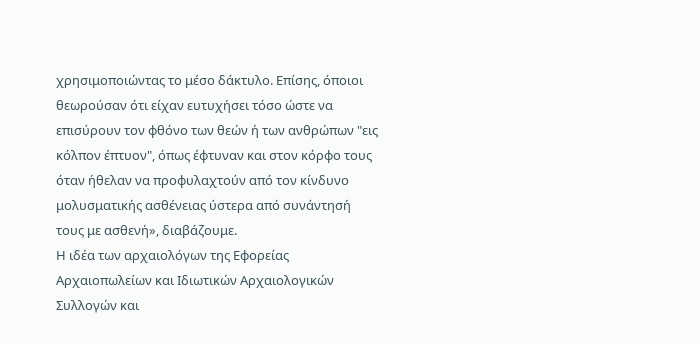χρησιμοποιώντας το μέσο δάκτυλο. Επίσης, όποιοι θεωρούσαν ότι είχαν ευτυχήσει τόσο ώστε να επισύρουν τον φθόνο των θεών ή των ανθρώπων "εις κόλπον έπτυον", όπως έφτυναν και στον κόρφο τους όταν ήθελαν να προφυλαχτούν από τον κίνδυνο μολυσματικής ασθένειας ύστερα από συνάντησή τους με ασθενή», διαβάζουμε.
Η ιδέα των αρχαιολόγων της Εφορείας Αρχαιοπωλείων και Ιδιωτικών Αρχαιολογικών Συλλογών και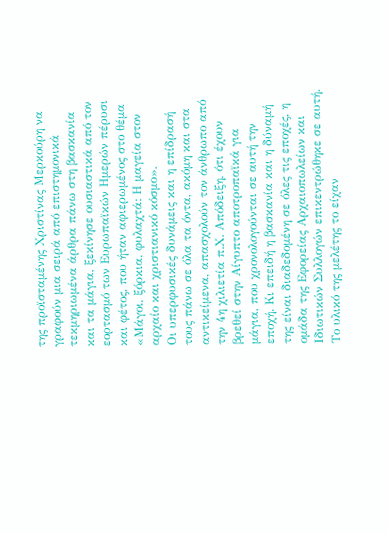της προϊσταμένης Χριστίνας Μερκούρη να γραφούν μια σειρά από επιστημονικά τεκμηριωμένα άρθρα πάνω στη βασκανία και τα μάγια, ξεκίνησε ουσιαστικά από τον εορτασμό των Ευρωπαϊκών Ημερών πέρυσι και φέτος, που ήταν αφιερωμένος στο θέμα «Μάγοι, ξόρκια, φυλαχτά: Η μαγεία στον αρχαίο και χριστιανικό κόσμο».
Οι υπερφυσικές δυνάμεις και η επίδρασή τους πάνω σε όλα τα όντα, ακόμη και στα αντικείμενα, απασχολούν τον άνθρωπο από την 4η χιλιετία π.Χ. Απόδειξη, ότι έχουν βρεθεί στην Αίγυπτο αποτροπαϊκά για μάγια, που χρονολογούνται σε αυτή την εποχή. Κι επειδή η βασκανία και η δύναμή της είναι διαδεδομένη σε όλες τις εποχές, η ομάδα της Εφορείας Αρχαιοπωλείων και Ιδιωτικών Συλλογών επικεντρώθηκε σε αυτή.
Το υλικό της μελέτης το είχαν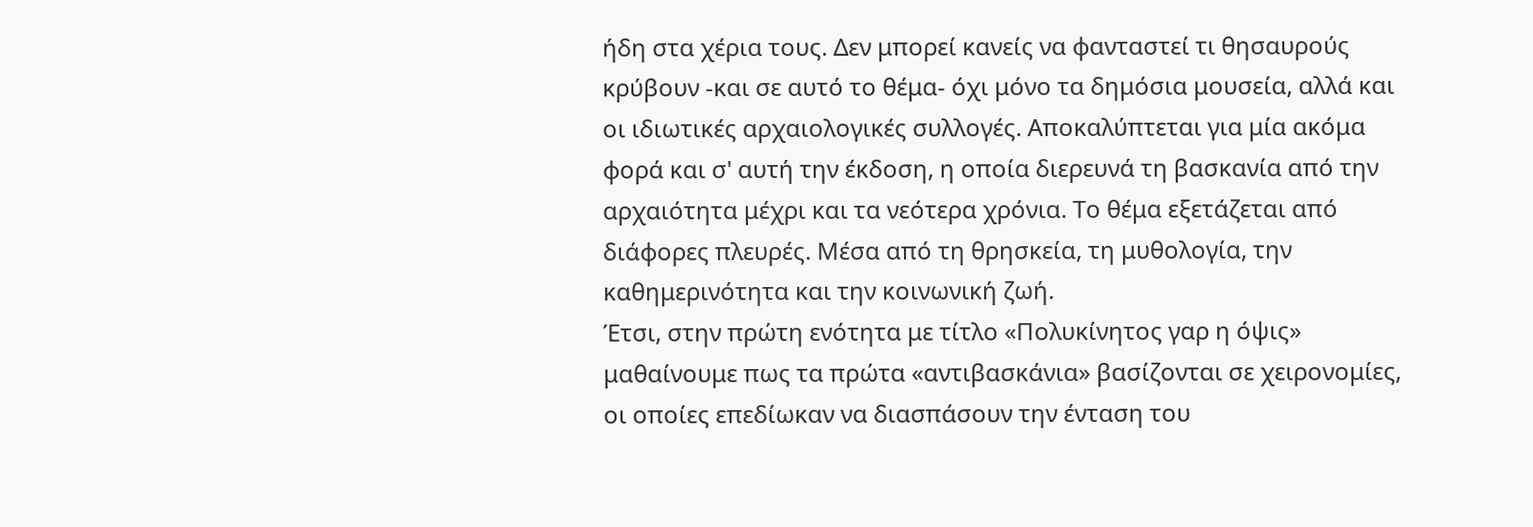ήδη στα χέρια τους. Δεν μπορεί κανείς να φανταστεί τι θησαυρούς κρύβουν -και σε αυτό το θέμα- όχι μόνο τα δημόσια μουσεία, αλλά και οι ιδιωτικές αρχαιολογικές συλλογές. Αποκαλύπτεται για μία ακόμα φορά και σ' αυτή την έκδοση, η οποία διερευνά τη βασκανία από την αρχαιότητα μέχρι και τα νεότερα χρόνια. Το θέμα εξετάζεται από διάφορες πλευρές. Μέσα από τη θρησκεία, τη μυθολογία, την καθημερινότητα και την κοινωνική ζωή.
Έτσι, στην πρώτη ενότητα με τίτλο «Πολυκίνητος γαρ η όψις» μαθαίνουμε πως τα πρώτα «αντιβασκάνια» βασίζονται σε χειρονομίες, οι οποίες επεδίωκαν να διασπάσουν την ένταση του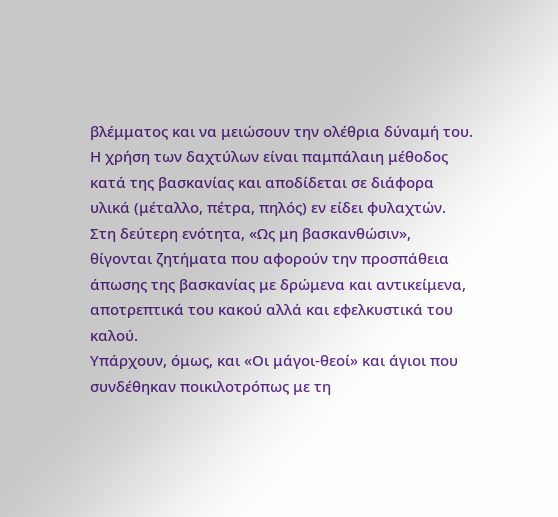βλέμματος και να μειώσουν την ολέθρια δύναμή του. Η χρήση των δαχτύλων είναι παμπάλαιη μέθοδος κατά της βασκανίας και αποδίδεται σε διάφορα υλικά (μέταλλο, πέτρα, πηλός) εν είδει φυλαχτών.
Στη δεύτερη ενότητα, «Ως μη βασκανθώσιν», θίγονται ζητήματα που αφορούν την προσπάθεια άπωσης της βασκανίας με δρώμενα και αντικείμενα, αποτρεπτικά του κακού αλλά και εφελκυστικά του καλού.
Υπάρχουν, όμως, και «Οι μάγοι-θεοί» και άγιοι που συνδέθηκαν ποικιλοτρόπως με τη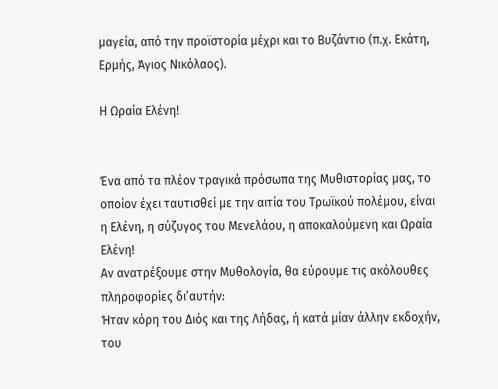μαγεία, από την προϊστορία μέχρι και το Βυζάντιο (π.χ. Εκάτη, Ερμής, Άγιος Νικόλαος).

Η Ωραία Ελένη!


Ένα από τα πλέον τραγικά πρόσωπα της Μυθιστορίας μας, το οποίον έχει ταυτισθεί με την αιτία του Τρωϊκού πολέμου, είναι η Ελένη, η σύζυγος του Μενελάου, η αποκαλούμενη και Ωραία Ελένη!
Αν ανατρέξουμε στην Μυθολογία, θα εύρουμε τις ακόλουθες πληροφορίες δι’αυτήν:
Ήταν κόρη του Διός και της Λήδας, ή κατά μίαν άλλην εκδοχήν, του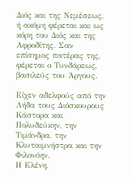Διός και της Νεμέσεως, ή ακόμη φέρεται και ως κόρη του Διός και της Αφροδίτης. Σαν επίσημος πατέρας της, φέρεται ο Τυνδάρεως, βασιλεύς του Άργους.

Είχεν αδελφούς από την Λήδα τους Διόσκουρους Κάστορα και Πολυδεύκην, την Τιμάνδρα, την Κλυταιμνήστρα και την Φιλονόην.
Η Ελένη,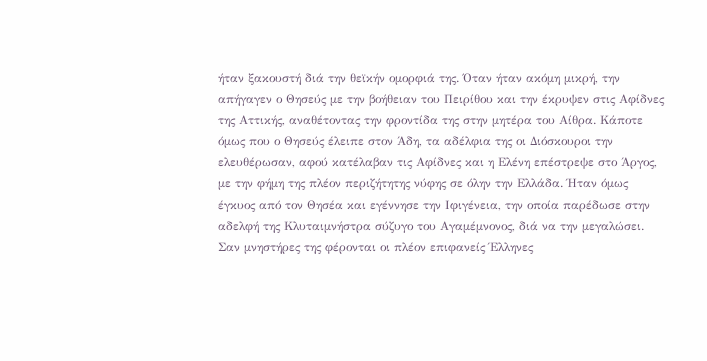ήταν ξακουστή διά την θεϊκήν ομορφιά της. Όταν ήταν ακόμη μικρή, την απήγαγεν ο Θησεύς με την βοήθειαν του Πειρίθου και την έκρυψεν στις Αφίδνες της Αττικής, αναθέτοντας την φροντίδα της στην μητέρα του Αίθρα. Κάποτε όμως που ο Θησεύς έλειπε στον Άδη, τα αδέλφια της οι Διόσκουροι την ελευθέρωσαν, αφού κατέλαβαν τις Αφίδνες και η Ελένη επέστρεψε στο Άργος, με την φήμη της πλέον περιζήτητης νύφης σε όλην την Ελλάδα. Ήταν όμως έγκυος από τον Θησέα και εγέννησε την Ιφιγένεια, την οποία παρέδωσε στην αδελφή της Κλυταιμνήστρα σύζυγο του Αγαμέμνονος, διά να την μεγαλώσει.
Σαν μνηστήρες της φέρονται οι πλέον επιφανείς Έλληνες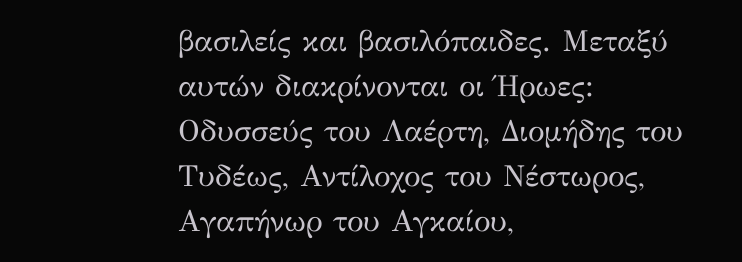βασιλείς και βασιλόπαιδες. Μεταξύ αυτών διακρίνονται οι Ήρωες:
Οδυσσεύς του Λαέρτη, Διομήδης του Τυδέως, Αντίλοχος του Νέστωρος, Αγαπήνωρ του Αγκαίου,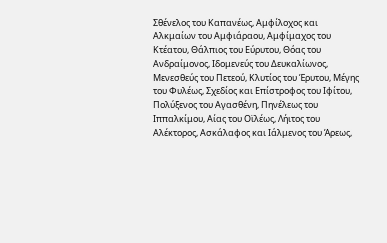Σθένελος του Καπανέως, Αμφίλοχος και Αλκμαίων του Αμφιάραου, Αμφίμαχος του Κτέατου, Θάλπιος του Εύρυτου, Θόας του Ανδραίμονος, Ιδομενεύς του Δευκαλίωνος, Μενεσθεύς του Πετεού, Κλυτίος του Έρυτου, Μέγης του Φυλέως, Σχεδίος και Επίστροφος του Ιφίτου, Πολύξενος του Αγασθένη, Πηνέλεως του Ιππαλκίμου, Αίας του Οϊλέως, Λήιτος του Αλέκτορος, Ασκάλαφος και Ιάλμενος του Άρεως,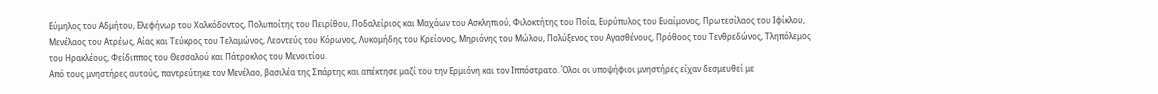Εύμηλος του Αδμήτου, Ελεφήνωρ του Χαλκόδοντος, Πολυποίτης του Πειρίθου, Ποδαλείριος και Μαχάων του Ασκληπιού, Φιλοκτήτης του Ποία, Ευρύπυλος του Ευαίμονος, Πρωτεσίλαος του Ιφίκλου, Μενέλαος του Ατρέως, Αίας και Τεύκρος του Τελαμώνος, Λεοντεύς του Κόρωνος, Λυκομήδης του Κρείονος, Μηριόνης του Μώλου, Πολύξενος του Αγασθένους, Πρόθοος του Τενθρεδώνος, Τληπόλεμος του Ηρακλέους, Φείδιππος του Θεσσαλού και Πάτροκλος του Μενοιτίου.
Από τους μνηστήρες αυτούς, παντρεύτηκε τον Μενέλαο, βασιλέα της Σπάρτης και απέκτησε μαζί του την Ερμιόνη και τον Ιππόστρατο. Όλοι οι υποψήφιοι μνηστήρες είχαν δεσμευθεί με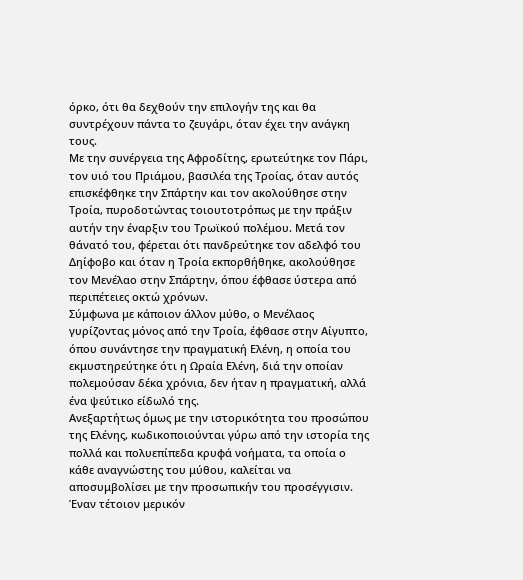όρκο, ότι θα δεχθούν την επιλογήν της και θα συντρέχουν πάντα το ζευγάρι, όταν έχει την ανάγκη τους.
Με την συνέργεια της Αφροδίτης, ερωτεύτηκε τον Πάρι, τον υιό του Πριάμου, βασιλέα της Τροίας, όταν αυτός επισκέφθηκε την Σπάρτην και τον ακολούθησε στην Τροία, πυροδοτώντας τοιουτοτρόπως με την πράξιν αυτήν την έναρξιν του Τρωϊκού πολέμου. Μετά τον θάνατό του, φέρεται ότι πανδρεύτηκε τον αδελφό του Δηίφοβο και όταν η Τροία εκπορθήθηκε, ακολούθησε τον Μενέλαο στην Σπάρτην, όπου έφθασε ύστερα από περιπέτειες οκτώ χρόνων.
Σύμφωνα με κάποιον άλλον μύθο, ο Μενέλαος γυρίζοντας μόνος από την Τροία, έφθασε στην Αίγυπτο, όπου συνάντησε την πραγματική Ελένη, η οποία του
εκμυστηρεύτηκε ότι η Ωραία Ελένη, διά την οποίαν πολεμούσαν δέκα χρόνια, δεν ήταν η πραγματική, αλλά ένα ψεύτικο είδωλό της.
Ανεξαρτήτως όμως με την ιστορικότητα του προσώπου της Ελένης, κωδικοποιούνται γύρω από την ιστορία της πολλά και πολυεπίπεδα κρυφά νοήματα, τα οποία ο κάθε αναγνώστης του μύθου, καλείται να αποσυμβολίσει με την προσωπικήν του προσέγγισιν. Έναν τέτοιον μερικόν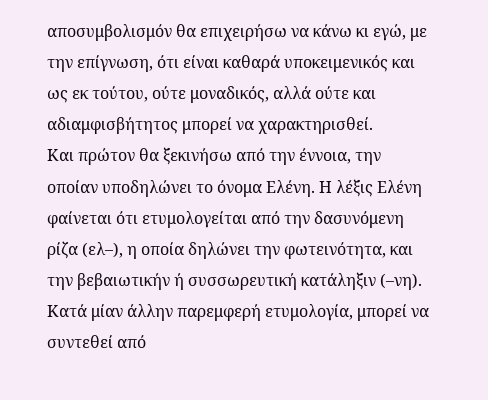αποσυμβολισμόν θα επιχειρήσω να κάνω κι εγώ, με την επίγνωση, ότι είναι καθαρά υποκειμενικός και ως εκ τούτου, ούτε μοναδικός, αλλά ούτε και αδιαμφισβήτητος μπορεί να χαρακτηρισθεί.
Και πρώτον θα ξεκινήσω από την έννοια, την οποίαν υποδηλώνει το όνομα Ελένη. Η λέξις Ελένη φαίνεται ότι ετυμολογείται από την δασυνόμενη ρίζα (ελ–), η οποία δηλώνει την φωτεινότητα, και την βεβαιωτικήν ή συσσωρευτική κατάληξιν (–νη). Κατά μίαν άλλην παρεμφερή ετυμολογία, μπορεί να συντεθεί από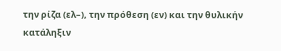την ρίζα (ελ–), την πρόθεση (εν) και την θυλικήν κατάληξιν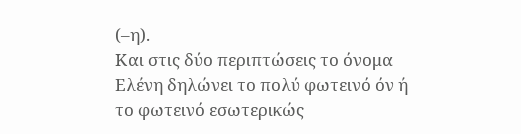(–η).
Και στις δύο περιπτώσεις το όνομα Ελένη δηλώνει το πολύ φωτεινό όν ή το φωτεινό εσωτερικώς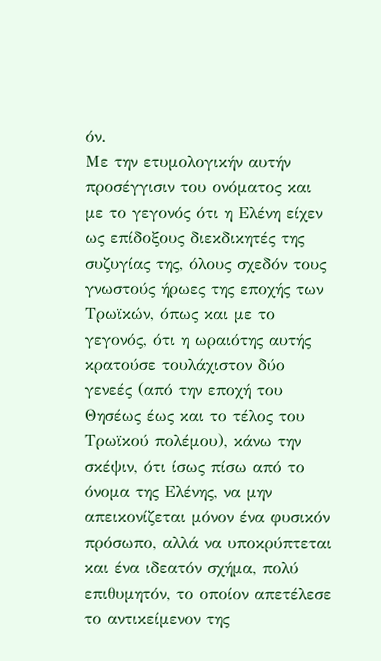όν.
Με την ετυμολογικήν αυτήν προσέγγισιν του ονόματος και με το γεγονός ότι η Ελένη είχεν ως επίδοξους διεκδικητές της συζυγίας της, όλους σχεδόν τους γνωστούς ήρωες της εποχής των Τρωϊκών, όπως και με το γεγονός, ότι η ωραιότης αυτής κρατούσε τουλάχιστον δύο γενεές (από την εποχή του Θησέως έως και το τέλος του Τρωϊκού πολέμου), κάνω την σκέψιν, ότι ίσως πίσω από το όνομα της Ελένης, να μην απεικονίζεται μόνον ένα φυσικόν πρόσωπο, αλλά να υποκρύπτεται και ένα ιδεατόν σχήμα, πολύ επιθυμητόν, το οποίον απετέλεσε το αντικείμενον της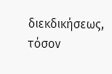διεκδικήσεως, τόσον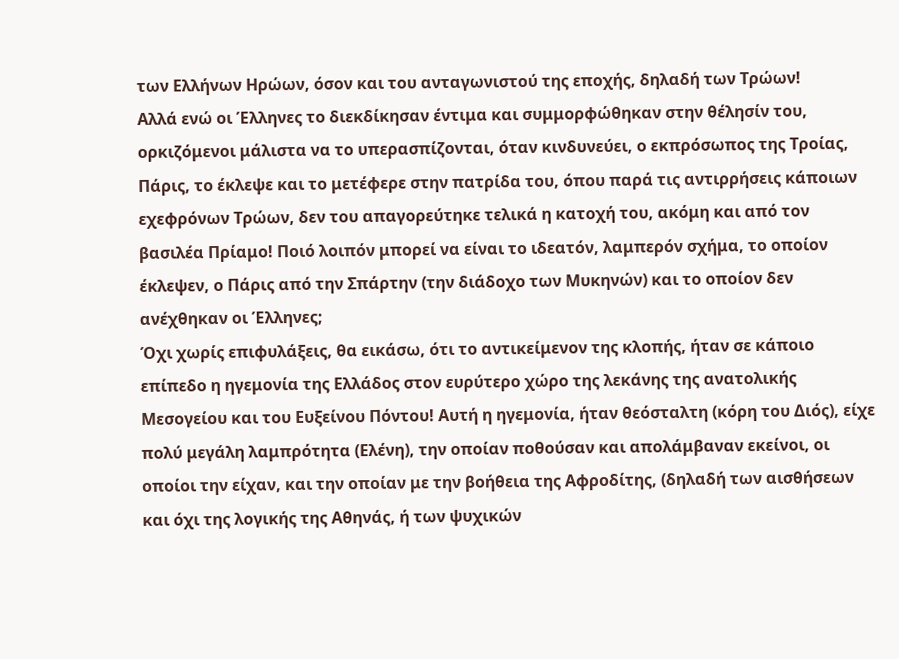των Ελλήνων Ηρώων, όσον και του ανταγωνιστού της εποχής, δηλαδή των Τρώων!
Αλλά ενώ οι Έλληνες το διεκδίκησαν έντιμα και συμμορφώθηκαν στην θέλησίν του, ορκιζόμενοι μάλιστα να το υπερασπίζονται, όταν κινδυνεύει, ο εκπρόσωπος της Τροίας, Πάρις, το έκλεψε και το μετέφερε στην πατρίδα του, όπου παρά τις αντιρρήσεις κάποιων εχεφρόνων Τρώων, δεν του απαγορεύτηκε τελικά η κατοχή του, ακόμη και από τον βασιλέα Πρίαμο! Ποιό λοιπόν μπορεί να είναι το ιδεατόν, λαμπερόν σχήμα, το οποίον έκλεψεν, ο Πάρις από την Σπάρτην (την διάδοχο των Μυκηνών) και το οποίον δεν ανέχθηκαν οι Έλληνες;
Όχι χωρίς επιφυλάξεις, θα εικάσω, ότι το αντικείμενον της κλοπής, ήταν σε κάποιο επίπεδο η ηγεμονία της Ελλάδος στον ευρύτερο χώρο της λεκάνης της ανατολικής Μεσογείου και του Ευξείνου Πόντου! Αυτή η ηγεμονία, ήταν θεόσταλτη (κόρη του Διός), είχε πολύ μεγάλη λαμπρότητα (Ελένη), την οποίαν ποθούσαν και απολάμβαναν εκείνοι, οι οποίοι την είχαν, και την οποίαν με την βοήθεια της Αφροδίτης, (δηλαδή των αισθήσεων και όχι της λογικής της Αθηνάς, ή των ψυχικών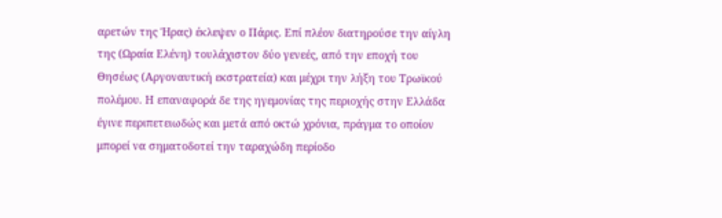αρετών της Ήρας) έκλεψεν ο Πάρις. Επί πλέον διατηρούσε την αίγλη της (Ωραία Ελένη) τουλάχιστον δύο γενεές, από την εποχή του Θησέως (Αργοναυτική εκστρατεία) και μέχρι την λήξη του Τρωϊκού πολέμου. Η επαναφορά δε της ηγεμονίας της περιοχής στην Ελλάδα έγινε περιπετειωδώς και μετά από οκτώ χρόνια, πράγμα το οποίον μπορεί να σηματοδοτεί την ταραχώδη περίοδο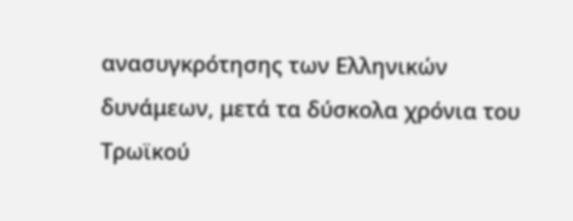ανασυγκρότησης των Ελληνικών δυνάμεων, μετά τα δύσκολα χρόνια του Τρωϊκού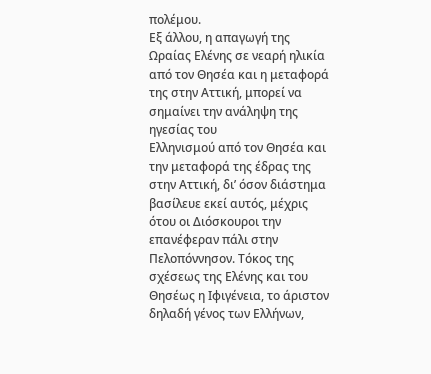πολέμου.
Εξ άλλου, η απαγωγή της Ωραίας Ελένης σε νεαρή ηλικία από τον Θησέα και η μεταφορά της στην Αττική, μπορεί να σημαίνει την ανάληψη της ηγεσίας του
Ελληνισμού από τον Θησέα και την μεταφορά της έδρας της στην Αττική, δι’ όσον διάστημα βασίλευε εκεί αυτός, μέχρις ότου οι Διόσκουροι την επανέφεραν πάλι στην Πελοπόννησον. Τόκος της σχέσεως της Ελένης και του Θησέως η Ιφιγένεια, το άριστον δηλαδή γένος των Ελλήνων,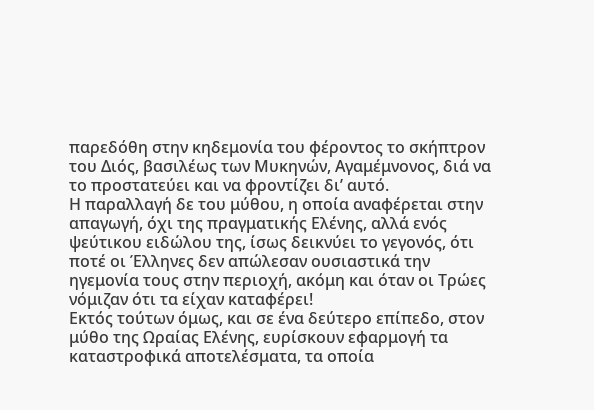παρεδόθη στην κηδεμονία του φέροντος το σκήπτρον του Διός, βασιλέως των Μυκηνών, Αγαμέμνονος, διά να το προστατεύει και να φροντίζει δι’ αυτό.
Η παραλλαγή δε του μύθου, η οποία αναφέρεται στην απαγωγή, όχι της πραγματικής Ελένης, αλλά ενός ψεύτικου ειδώλου της, ίσως δεικνύει το γεγονός, ότι ποτέ οι Έλληνες δεν απώλεσαν ουσιαστικά την ηγεμονία τους στην περιοχή, ακόμη και όταν οι Τρώες νόμιζαν ότι τα είχαν καταφέρει!
Εκτός τούτων όμως, και σε ένα δεύτερο επίπεδο, στον μύθο της Ωραίας Ελένης, ευρίσκουν εφαρμογή τα καταστροφικά αποτελέσματα, τα οποία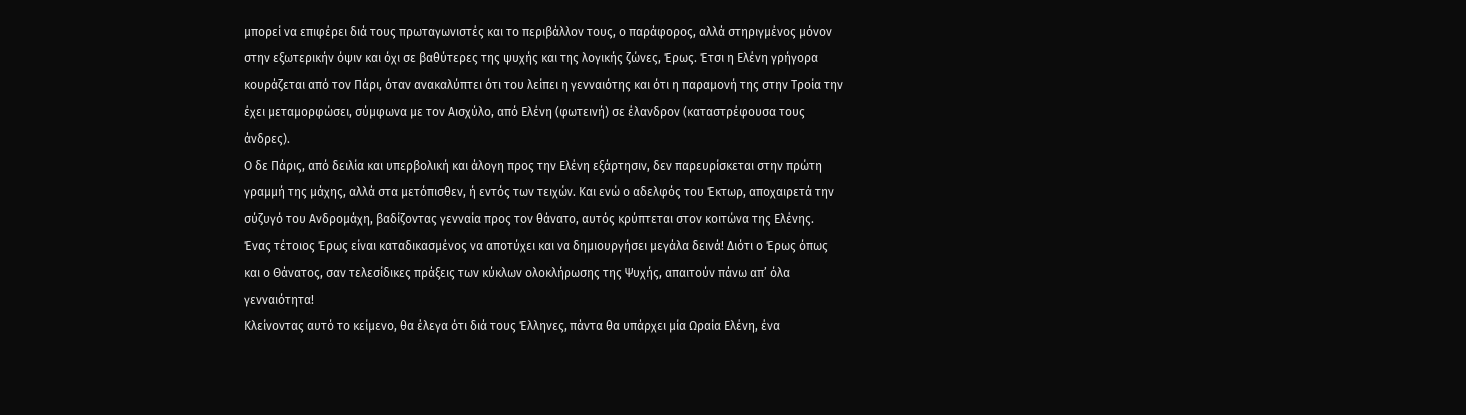μπορεί να επιφέρει διά τους πρωταγωνιστές και το περιβάλλον τους, ο παράφορος, αλλά στηριγμένος μόνον στην εξωτερικήν όψιν και όχι σε βαθύτερες της ψυχής και της λογικής ζώνες, Έρως. Έτσι η Ελένη γρήγορα κουράζεται από τον Πάρι, όταν ανακαλύπτει ότι του λείπει η γενναιότης και ότι η παραμονή της στην Τροία την έχει μεταμορφώσει, σύμφωνα με τον Αισχύλο, από Ελένη (φωτεινή) σε έλανδρον (καταστρέφουσα τους άνδρες).
Ο δε Πάρις, από δειλία και υπερβολική και άλογη προς την Ελένη εξάρτησιν, δεν παρευρίσκεται στην πρώτη γραμμή της μάχης, αλλά στα μετόπισθεν, ή εντός των τειχών. Και ενώ ο αδελφός του Έκτωρ, αποχαιρετά την σύζυγό του Ανδρομάχη, βαδίζοντας γενναία προς τον θάνατο, αυτός κρύπτεται στον κοιτώνα της Ελένης. Ένας τέτοιος Έρως είναι καταδικασμένος να αποτύχει και να δημιουργήσει μεγάλα δεινά! Διότι ο Έρως όπως και ο Θάνατος, σαν τελεσίδικες πράξεις των κύκλων ολοκλήρωσης της Ψυχής, απαιτούν πάνω απ’ όλα γενναιότητα!
Κλείνοντας αυτό το κείμενο, θα έλεγα ότι διά τους Έλληνες, πάντα θα υπάρχει μία Ωραία Ελένη, ένα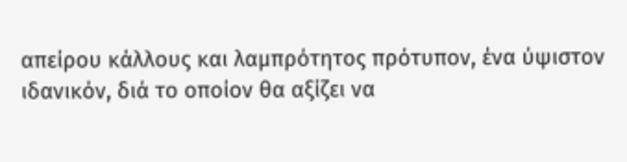απείρου κάλλους και λαμπρότητος πρότυπον, ένα ύψιστον ιδανικόν, διά το οποίον θα αξίζει να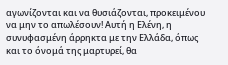αγωνίζονται και να θυσιάζονται, προκειμένου να μην το απωλέσουν! Αυτή η Ελένη, η συνυφασμένη άρρηκτα με την Ελλάδα, όπως και το όνομά της μαρτυρεί, θα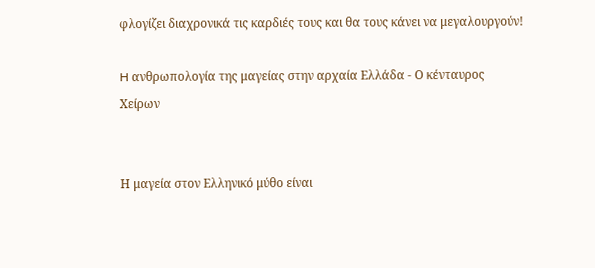φλογίζει διαχρονικά τις καρδιές τους και θα τους κάνει να μεγαλουργούν!

H ανθρωπολογία της μαγείας στην αρχαία Ελλάδα - Ο κένταυρος Χείρων


Η μαγεία στον Ελληνικό μύθο είναι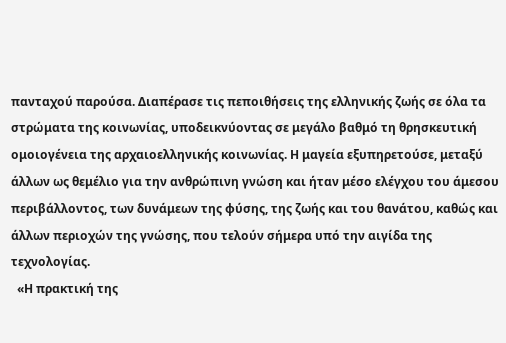πανταχού παρούσα. Διαπέρασε τις πεποιθήσεις της ελληνικής ζωής σε όλα τα στρώματα της κοινωνίας, υποδεικνύοντας σε μεγάλο βαθμό τη θρησκευτική ομοιογένεια της αρχαιοελληνικής κοινωνίας. Η μαγεία εξυπηρετούσε, μεταξύ άλλων ως θεμέλιο για την ανθρώπινη γνώση και ήταν μέσο ελέγχου του άμεσου περιβάλλοντος, των δυνάμεων της φύσης, της ζωής και του θανάτου, καθώς και άλλων περιοχών της γνώσης, που τελούν σήμερα υπό την αιγίδα της τεχνολογίας.
  «Η πρακτική της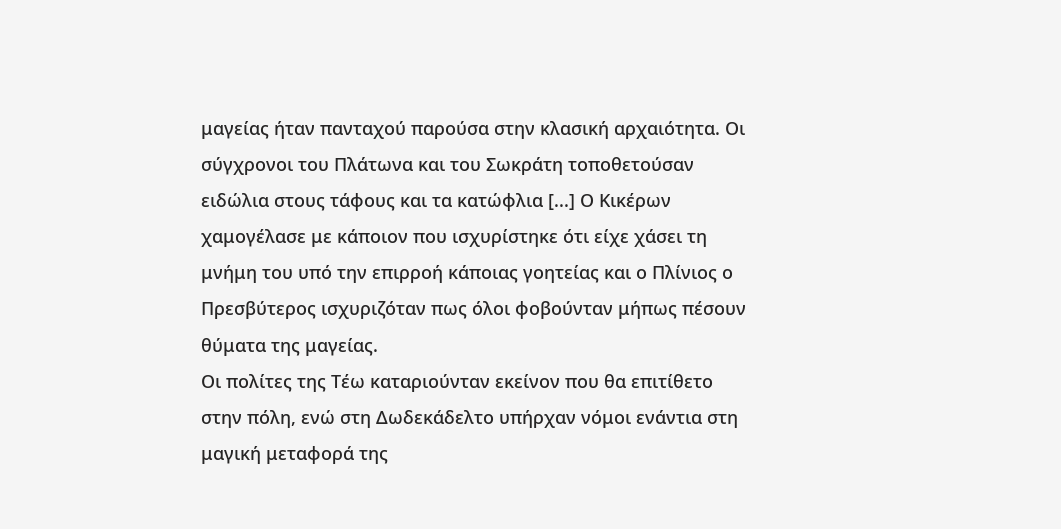μαγείας ήταν πανταχού παρούσα στην κλασική αρχαιότητα. Οι σύγχρονοι του Πλάτωνα και του Σωκράτη τοποθετούσαν ειδώλια στους τάφους και τα κατώφλια [...] Ο Κικέρων χαμογέλασε με κάποιον που ισχυρίστηκε ότι είχε χάσει τη μνήμη του υπό την επιρροή κάποιας γοητείας και ο Πλίνιος ο Πρεσβύτερος ισχυριζόταν πως όλοι φοβούνταν μήπως πέσουν θύματα της μαγείας.
Οι πολίτες της Τέω καταριούνταν εκείνον που θα επιτίθετο στην πόλη, ενώ στη Δωδεκάδελτο υπήρχαν νόμοι ενάντια στη μαγική μεταφορά της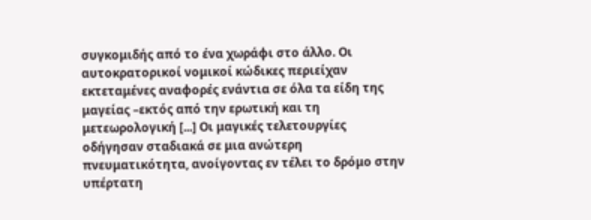συγκομιδής από το ένα χωράφι στο άλλο. Οι αυτοκρατορικοί νομικοί κώδικες περιείχαν εκτεταμένες αναφορές ενάντια σε όλα τα είδη της μαγείας –εκτός από την ερωτική και τη μετεωρολογική [...] Οι μαγικές τελετουργίες οδήγησαν σταδιακά σε μια ανώτερη πνευματικότητα, ανοίγοντας εν τέλει το δρόμο στην υπέρτατη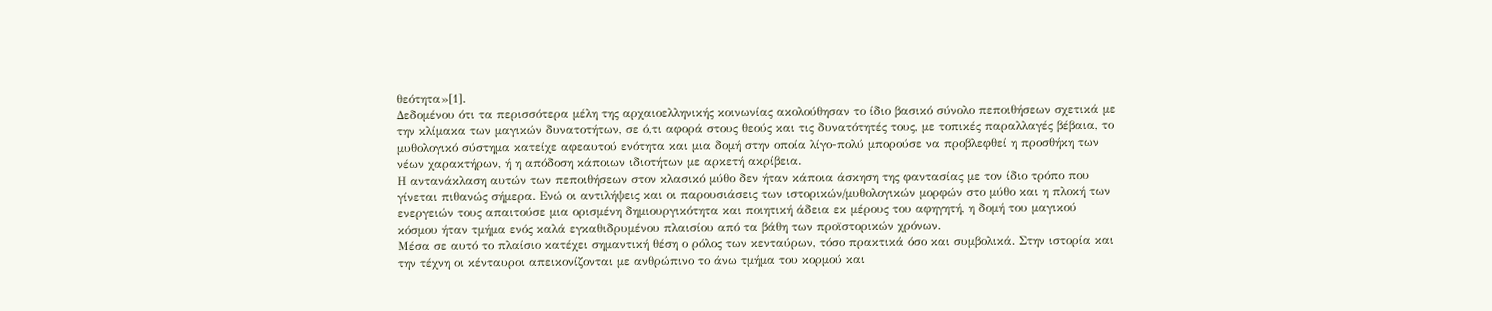θεότητα»[1].
Δεδομένου ότι τα περισσότερα μέλη της αρχαιοελληνικής κοινωνίας ακολούθησαν το ίδιο βασικό σύνολο πεποιθήσεων σχετικά με την κλίμακα των μαγικών δυνατοτήτων, σε ό,τι αφορά στους θεούς και τις δυνατότητές τους, με τοπικές παραλλαγές βέβαια, το μυθολογικό σύστημα κατείχε αφεαυτού ενότητα και μια δομή στην οποία λίγο-πολύ μπορούσε να προβλεφθεί η προσθήκη των νέων χαρακτήρων, ή η απόδοση κάποιων ιδιοτήτων με αρκετή ακρίβεια.
Η αντανάκλαση αυτών των πεποιθήσεων στον κλασικό μύθο δεν ήταν κάποια άσκηση της φαντασίας με τον ίδιο τρόπο που γίνεται πιθανώς σήμερα. Ενώ οι αντιλήψεις και οι παρουσιάσεις των ιστορικών/μυθολογικών μορφών στο μύθο και η πλοκή των ενεργειών τους απαιτούσε μια ορισμένη δημιουργικότητα και ποιητική άδεια εκ μέρους του αφηγητή, η δομή του μαγικού κόσμου ήταν τμήμα ενός καλά εγκαθιδρυμένου πλαισίου από τα βάθη των προϊστορικών χρόνων.
Μέσα σε αυτό το πλαίσιο κατέχει σημαντική θέση ο ρόλος των κενταύρων, τόσο πρακτικά όσο και συμβολικά. Στην ιστορία και την τέχνη οι κένταυροι απεικονίζονται με ανθρώπινο το άνω τμήμα του κορμού και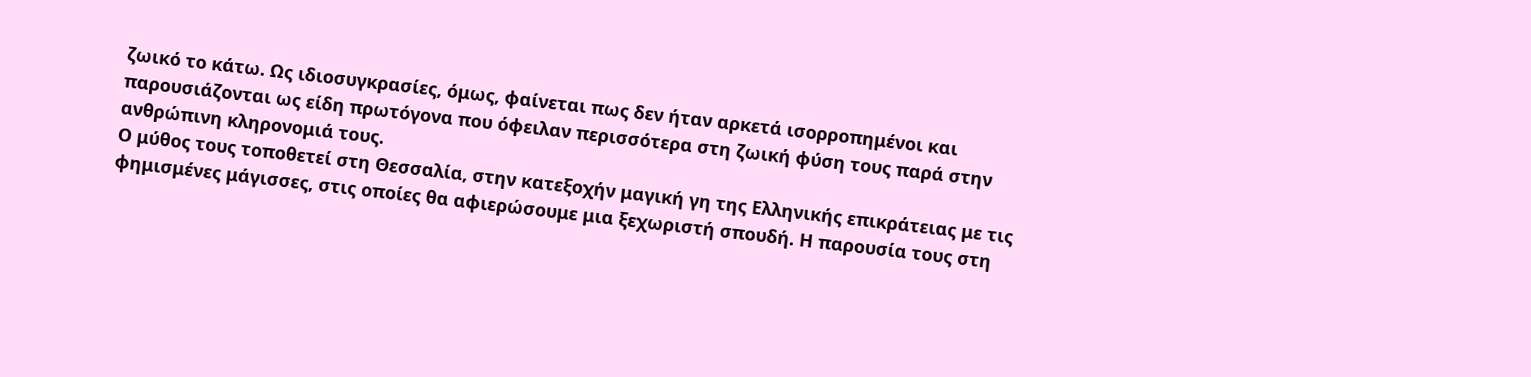ζωικό το κάτω. Ως ιδιοσυγκρασίες, όμως, φαίνεται πως δεν ήταν αρκετά ισορροπημένοι και παρουσιάζονται ως είδη πρωτόγονα που όφειλαν περισσότερα στη ζωική φύση τους παρά στην ανθρώπινη κληρονομιά τους.
Ο μύθος τους τοποθετεί στη Θεσσαλία, στην κατεξοχήν μαγική γη της Ελληνικής επικράτειας με τις φημισμένες μάγισσες, στις οποίες θα αφιερώσουμε μια ξεχωριστή σπουδή. Η παρουσία τους στη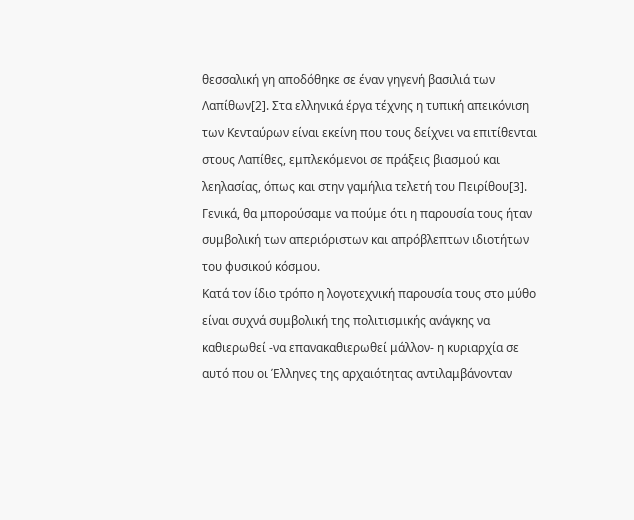θεσσαλική γη αποδόθηκε σε έναν γηγενή βασιλιά των Λαπίθων[2]. Στα ελληνικά έργα τέχνης η τυπική απεικόνιση των Κενταύρων είναι εκείνη που τους δείχνει να επιτίθενται στους Λαπίθες, εμπλεκόμενοι σε πράξεις βιασμού και λεηλασίας, όπως και στην γαμήλια τελετή του Πειρίθου[3]. Γενικά, θα μπορούσαμε να πούμε ότι η παρουσία τους ήταν συμβολική των απεριόριστων και απρόβλεπτων ιδιοτήτων του φυσικού κόσμου.
Κατά τον ίδιο τρόπο η λογοτεχνική παρουσία τους στο μύθο είναι συχνά συμβολική της πολιτισμικής ανάγκης να καθιερωθεί -να επανακαθιερωθεί μάλλον- η κυριαρχία σε αυτό που οι Έλληνες της αρχαιότητας αντιλαμβάνονταν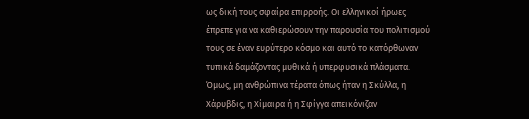ως δική τους σφαίρα επιρροής. Οι ελληνικοί ήρωες έπρεπε για να καθιερώσουν την παρουσία του πολιτισμού τους σε έναν ευρύτερο κόσμο και αυτό το κατόρθωναν τυπικά δαμάζοντας μυθικά ή υπερφυσικά πλάσματα. Όμως, μη ανθρώπινα τέρατα όπως ήταν η Σκύλλα, η Χάρυβδις, η Χίμαιρα ή η Σφίγγα απεικόνιζαν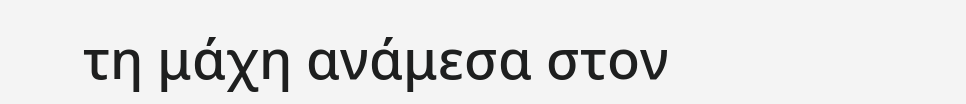τη μάχη ανάμεσα στον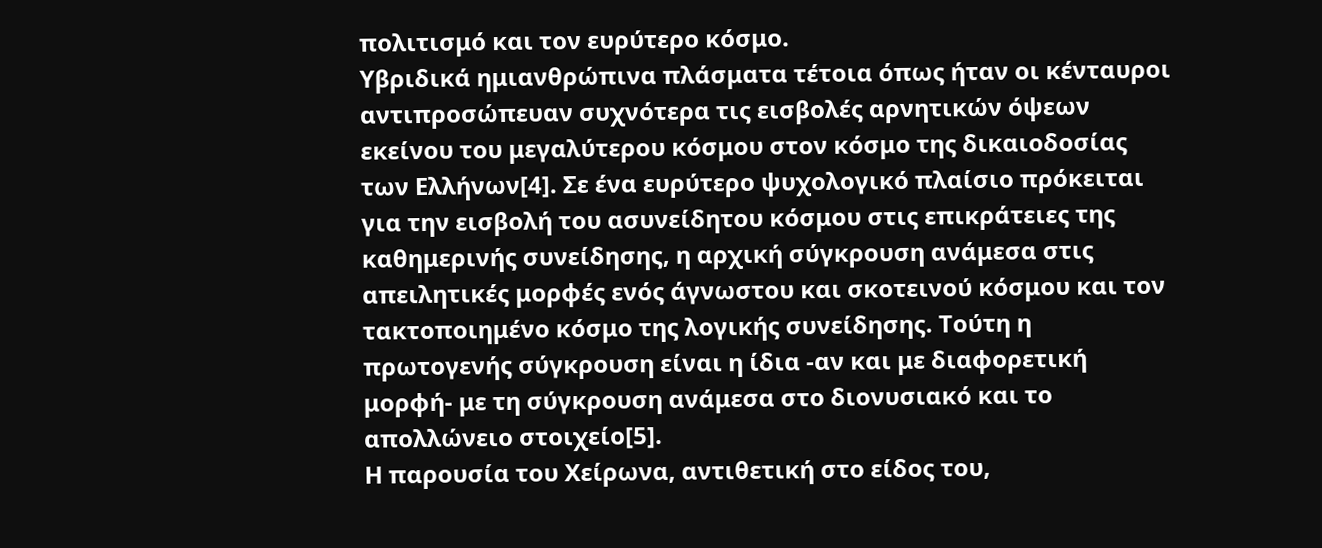πολιτισμό και τον ευρύτερο κόσμο.
Υβριδικά ημιανθρώπινα πλάσματα τέτοια όπως ήταν οι κένταυροι αντιπροσώπευαν συχνότερα τις εισβολές αρνητικών όψεων εκείνου του μεγαλύτερου κόσμου στον κόσμο της δικαιοδοσίας των Ελλήνων[4]. Σε ένα ευρύτερο ψυχολογικό πλαίσιο πρόκειται για την εισβολή του ασυνείδητου κόσμου στις επικράτειες της καθημερινής συνείδησης, η αρχική σύγκρουση ανάμεσα στις απειλητικές μορφές ενός άγνωστου και σκοτεινού κόσμου και τον τακτοποιημένο κόσμο της λογικής συνείδησης. Τούτη η πρωτογενής σύγκρουση είναι η ίδια -αν και με διαφορετική μορφή- με τη σύγκρουση ανάμεσα στο διονυσιακό και το απολλώνειο στοιχείο[5].
Η παρουσία του Χείρωνα, αντιθετική στο είδος του,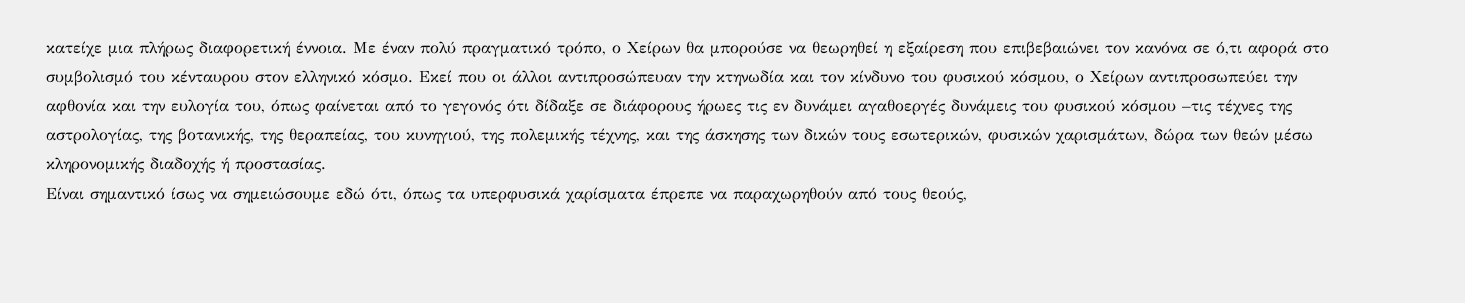κατείχε μια πλήρως διαφορετική έννοια. Με έναν πολύ πραγματικό τρόπο, ο Χείρων θα μπορούσε να θεωρηθεί η εξαίρεση που επιβεβαιώνει τον κανόνα σε ό,τι αφορά στο συμβολισμό του κένταυρου στον ελληνικό κόσμο. Εκεί που οι άλλοι αντιπροσώπευαν την κτηνωδία και τον κίνδυνο του φυσικού κόσμου, ο Χείρων αντιπροσωπεύει την αφθονία και την ευλογία του, όπως φαίνεται από το γεγονός ότι δίδαξε σε διάφορους ήρωες τις εν δυνάμει αγαθοεργές δυνάμεις του φυσικού κόσμου –τις τέχνες της αστρολογίας, της βοτανικής, της θεραπείας, του κυνηγιού, της πολεμικής τέχνης, και της άσκησης των δικών τους εσωτερικών, φυσικών χαρισμάτων, δώρα των θεών μέσω κληρονομικής διαδοχής ή προστασίας.
Είναι σημαντικό ίσως να σημειώσουμε εδώ ότι, όπως τα υπερφυσικά χαρίσματα έπρεπε να παραχωρηθούν από τους θεούς,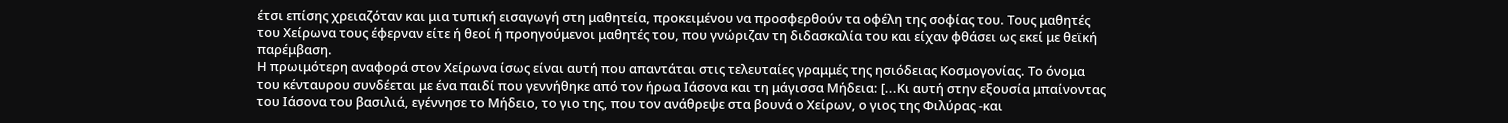έτσι επίσης χρειαζόταν και μια τυπική εισαγωγή στη μαθητεία, προκειμένου να προσφερθούν τα οφέλη της σοφίας του. Τους μαθητές του Χείρωνα τους έφερναν είτε ή θεοί ή προηγούμενοι μαθητές του, που γνώριζαν τη διδασκαλία του και είχαν φθάσει ως εκεί με θεϊκή παρέμβαση.
Η πρωιμότερη αναφορά στον Χείρωνα ίσως είναι αυτή που απαντάται στις τελευταίες γραμμές της ησιόδειας Κοσμογονίας. Το όνομα του κένταυρου συνδέεται με ένα παιδί που γεννήθηκε από τον ήρωα Ιάσονα και τη μάγισσα Μήδεια: [...Κι αυτή στην εξουσία μπαίνοντας του Ιάσονα του βασιλιά, εγέννησε το Μήδειο, το γιο της, που τον ανάθρεψε στα βουνά ο Χείρων, ο γιος της Φιλύρας -και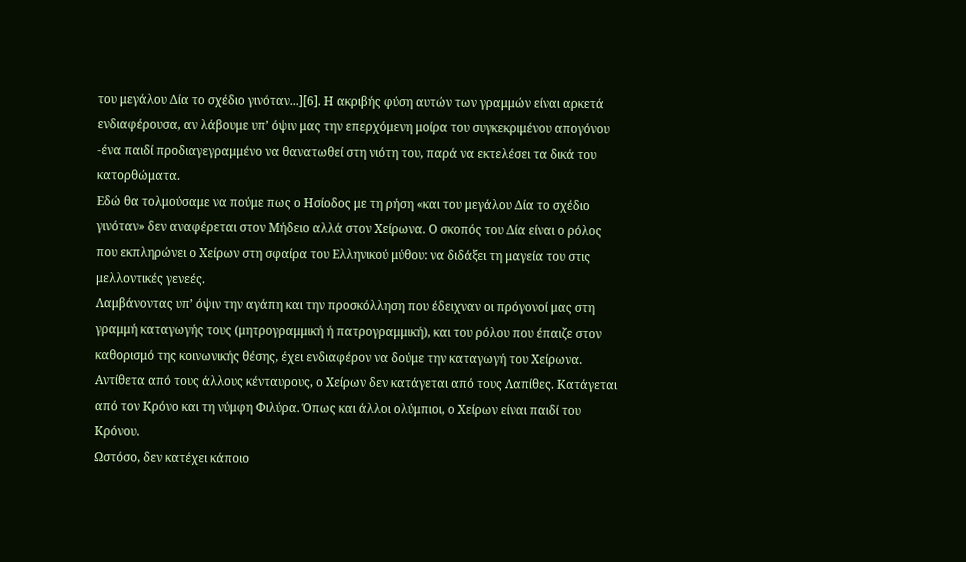του μεγάλου Δία το σχέδιο γινόταν...][6]. Η ακριβής φύση αυτών των γραμμών είναι αρκετά ενδιαφέρουσα, αν λάβουμε υπ’ όψιν μας την επερχόμενη μοίρα του συγκεκριμένου απογόνου -ένα παιδί προδιαγεγραμμένο να θανατωθεί στη νιότη του, παρά να εκτελέσει τα δικά του κατορθώματα.
Εδώ θα τολμούσαμε να πούμε πως ο Ησίοδος με τη ρήση «και του μεγάλου Δία το σχέδιο γινόταν» δεν αναφέρεται στον Μήδειο αλλά στον Χείρωνα. Ο σκοπός του Δία είναι ο ρόλος που εκπληρώνει ο Χείρων στη σφαίρα του Ελληνικού μύθου: να διδάξει τη μαγεία του στις μελλοντικές γενεές.
Λαμβάνοντας υπ’ όψιν την αγάπη και την προσκόλληση που έδειχναν οι πρόγονοί μας στη γραμμή καταγωγής τους (μητρογραμμική ή πατρογραμμική), και του ρόλου που έπαιζε στον καθορισμό της κοινωνικής θέσης, έχει ενδιαφέρον να δούμε την καταγωγή του Χείρωνα. Αντίθετα από τους άλλους κένταυρους, ο Χείρων δεν κατάγεται από τους Λαπίθες. Κατάγεται από τον Κρόνο και τη νύμφη Φιλύρα. Όπως και άλλοι ολύμπιοι, ο Χείρων είναι παιδί του Κρόνου.
Ωστόσο, δεν κατέχει κάποιο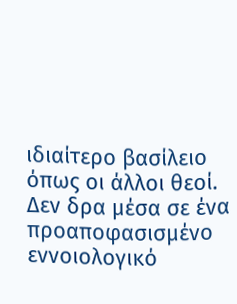ιδιαίτερο βασίλειο όπως οι άλλοι θεοί. Δεν δρα μέσα σε ένα προαποφασισμένο εννοιολογικό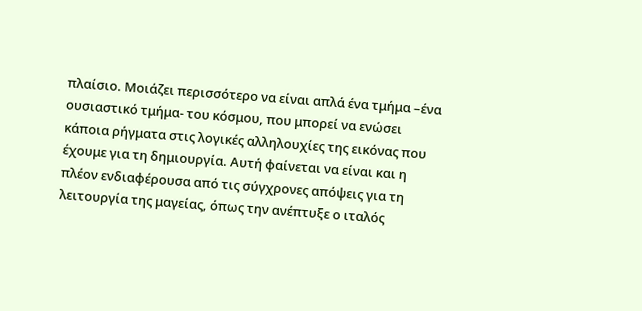πλαίσιο. Μοιάζει περισσότερο να είναι απλά ένα τμήμα –ένα ουσιαστικό τμήμα- του κόσμου, που μπορεί να ενώσει κάποια ρήγματα στις λογικές αλληλουχίες της εικόνας που έχουμε για τη δημιουργία. Αυτή φαίνεται να είναι και η πλέον ενδιαφέρουσα από τις σύγχρονες απόψεις για τη λειτουργία της μαγείας, όπως την ανέπτυξε ο ιταλός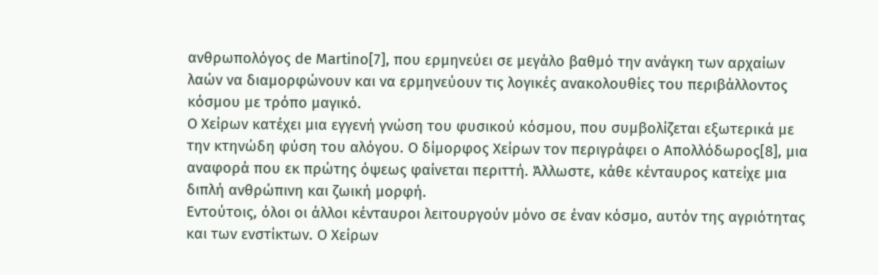ανθρωπολόγος de Μartino[7], που ερμηνεύει σε μεγάλο βαθμό την ανάγκη των αρχαίων λαών να διαμορφώνουν και να ερμηνεύουν τις λογικές ανακολουθίες του περιβάλλοντος κόσμου με τρόπο μαγικό.
Ο Χείρων κατέχει μια εγγενή γνώση του φυσικού κόσμου, που συμβολίζεται εξωτερικά με την κτηνώδη φύση του αλόγου. Ο δίμορφος Χείρων τον περιγράφει ο Απολλόδωρος[8], μια αναφορά που εκ πρώτης όψεως φαίνεται περιττή. Άλλωστε, κάθε κένταυρος κατείχε μια διπλή ανθρώπινη και ζωική μορφή.
Εντούτοις, όλοι οι άλλοι κένταυροι λειτουργούν μόνο σε έναν κόσμο, αυτόν της αγριότητας και των ενστίκτων. Ο Χείρων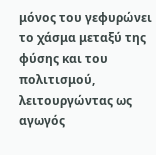μόνος του γεφυρώνει το χάσμα μεταξύ της φύσης και του πολιτισμού, λειτουργώντας ως αγωγός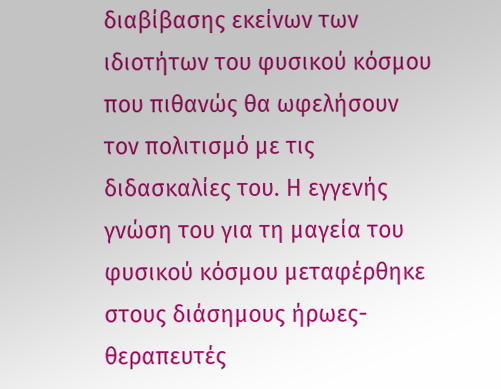διαβίβασης εκείνων των ιδιοτήτων του φυσικού κόσμου που πιθανώς θα ωφελήσουν τον πολιτισμό με τις διδασκαλίες του. Η εγγενής γνώση του για τη μαγεία του φυσικού κόσμου μεταφέρθηκε στους διάσημους ήρωες-θεραπευτές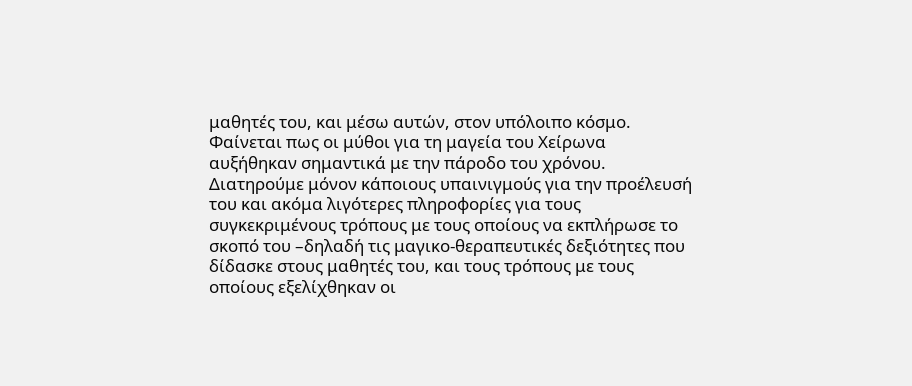μαθητές του, και μέσω αυτών, στον υπόλοιπο κόσμο.
Φαίνεται πως οι μύθοι για τη μαγεία του Χείρωνα αυξήθηκαν σημαντικά με την πάροδο του χρόνου. Διατηρούμε μόνον κάποιους υπαινιγμούς για την προέλευσή του και ακόμα λιγότερες πληροφορίες για τους συγκεκριμένους τρόπους με τους οποίους να εκπλήρωσε το σκοπό του –δηλαδή τις μαγικο-θεραπευτικές δεξιότητες που δίδασκε στους μαθητές του, και τους τρόπους με τους οποίους εξελίχθηκαν οι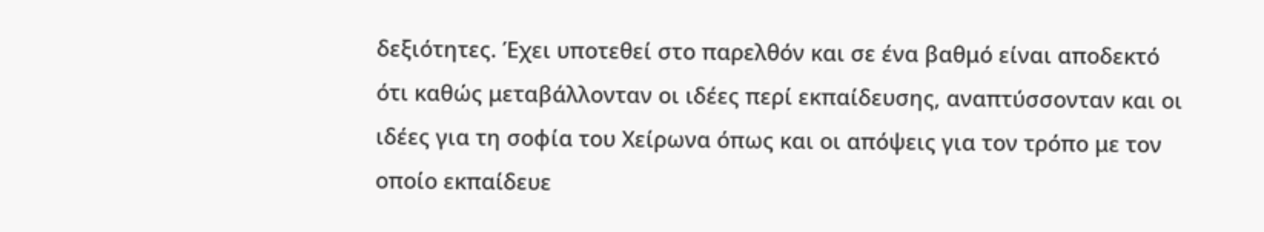δεξιότητες. Έχει υποτεθεί στο παρελθόν και σε ένα βαθμό είναι αποδεκτό ότι καθώς μεταβάλλονταν οι ιδέες περί εκπαίδευσης, αναπτύσσονταν και οι ιδέες για τη σοφία του Χείρωνα όπως και οι απόψεις για τον τρόπο με τον οποίο εκπαίδευε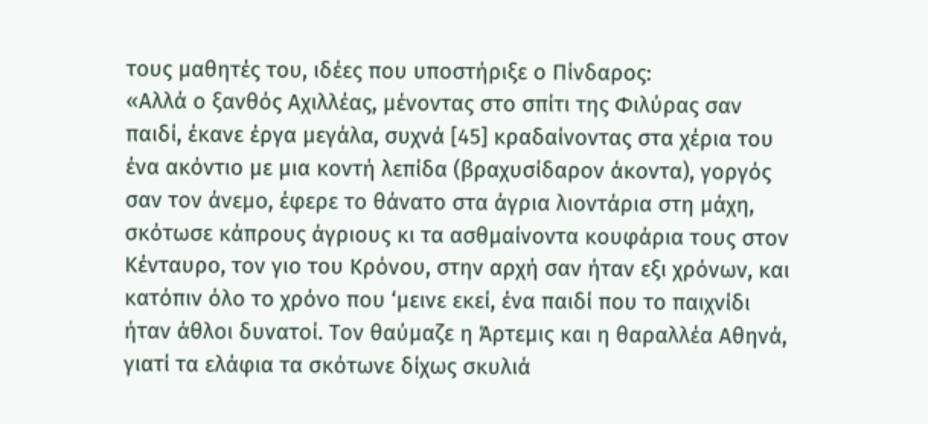τους μαθητές του, ιδέες που υποστήριξε ο Πίνδαρος:
«Αλλά ο ξανθός Αχιλλέας, μένοντας στο σπίτι της Φιλύρας σαν παιδί, έκανε έργα μεγάλα, συχνά [45] κραδαίνοντας στα χέρια του ένα ακόντιο με μια κοντή λεπίδα (βραχυσίδαρον άκοντα), γοργός σαν τον άνεμο, έφερε το θάνατο στα άγρια λιοντάρια στη μάχη, σκότωσε κάπρους άγριους κι τα ασθμαίνοντα κουφάρια τους στον Κένταυρο, τον γιο του Κρόνου, στην αρχή σαν ήταν εξι χρόνων, και κατόπιν όλο το χρόνο που ‘μεινε εκεί, ένα παιδί που το παιχνίδι ήταν άθλοι δυνατοί. Τον θαύμαζε η Άρτεμις και η θαραλλέα Αθηνά, γιατί τα ελάφια τα σκότωνε δίχως σκυλιά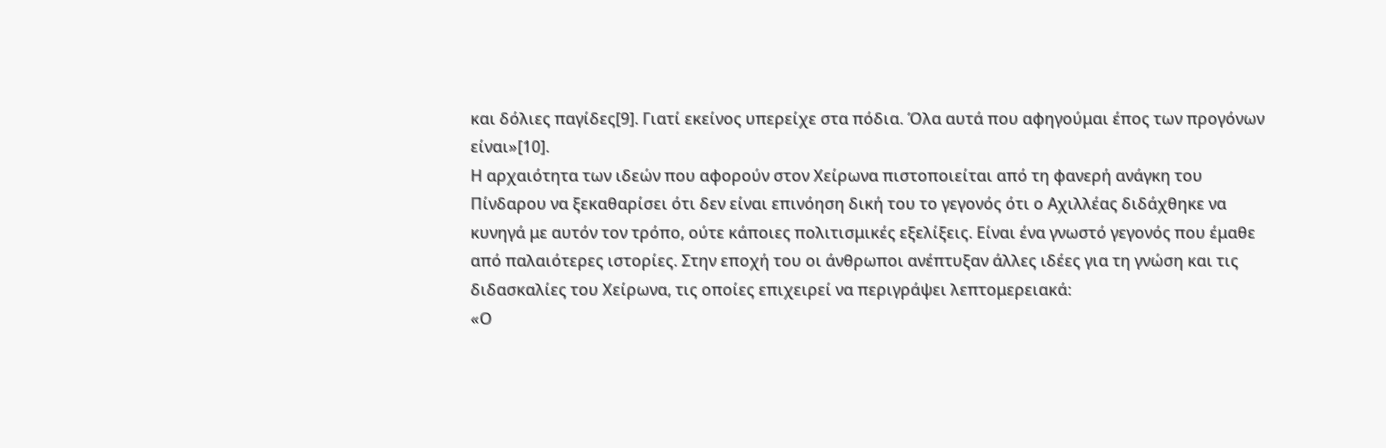και δόλιες παγίδες[9]. Γιατί εκείνος υπερείχε στα πόδια. Όλα αυτά που αφηγούμαι έπος των προγόνων είναι»[10].
Η αρχαιότητα των ιδεών που αφορούν στον Χείρωνα πιστοποιείται από τη φανερή ανάγκη του Πίνδαρου να ξεκαθαρίσει ότι δεν είναι επινόηση δική του το γεγονός ότι ο Αχιλλέας διδάχθηκε να κυνηγά με αυτόν τον τρόπο, ούτε κάποιες πολιτισμικές εξελίξεις. Είναι ένα γνωστό γεγονός που έμαθε από παλαιότερες ιστορίες. Στην εποχή του οι άνθρωποι ανέπτυξαν άλλες ιδέες για τη γνώση και τις διδασκαλίες του Χείρωνα, τις οποίες επιχειρεί να περιγράψει λεπτομερειακά:
«Ο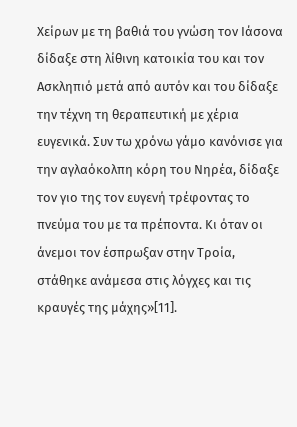Χείρων με τη βαθιά του γνώση τον Ιάσονα δίδαξε στη λίθινη κατοικία του και τον Ασκληπιό μετά από αυτόν και του δίδαξε την τέχνη τη θεραπευτική με χέρια ευγενικά. Συν τω χρόνω γάμο κανόνισε για την αγλαόκολπη κόρη του Νηρέα, δίδαξε τον γιο της τον ευγενή τρέφοντας το πνεύμα του με τα πρέποντα. Κι όταν οι άνεμοι τον έσπρωξαν στην Τροία, στάθηκε ανάμεσα στις λόγχες και τις κραυγές της μάχης»[11].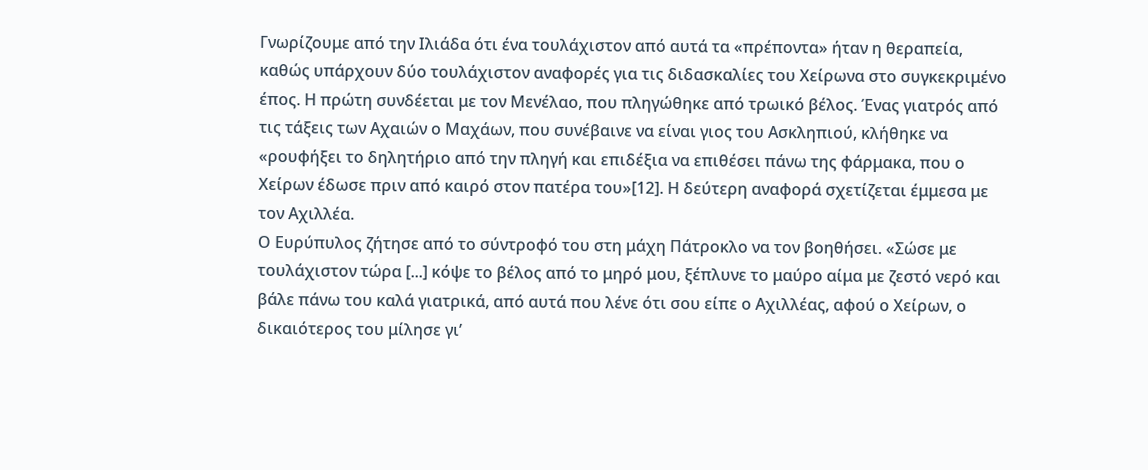Γνωρίζουμε από την Ιλιάδα ότι ένα τουλάχιστον από αυτά τα «πρέποντα» ήταν η θεραπεία, καθώς υπάρχουν δύο τουλάχιστον αναφορές για τις διδασκαλίες του Χείρωνα στο συγκεκριμένο έπος. Η πρώτη συνδέεται με τον Μενέλαο, που πληγώθηκε από τρωικό βέλος. Ένας γιατρός από τις τάξεις των Αχαιών ο Μαχάων, που συνέβαινε να είναι γιος του Ασκληπιού, κλήθηκε να «ρουφήξει το δηλητήριο από την πληγή και επιδέξια να επιθέσει πάνω της φάρμακα, που ο Χείρων έδωσε πριν από καιρό στον πατέρα του»[12]. Η δεύτερη αναφορά σχετίζεται έμμεσα με τον Αχιλλέα.
Ο Ευρύπυλος ζήτησε από το σύντροφό του στη μάχη Πάτροκλο να τον βοηθήσει. «Σώσε με τουλάχιστον τώρα [...] κόψε το βέλος από το μηρό μου, ξέπλυνε το μαύρο αίμα με ζεστό νερό και βάλε πάνω του καλά γιατρικά, από αυτά που λένε ότι σου είπε ο Αχιλλέας, αφού ο Χείρων, ο δικαιότερος του μίλησε γι’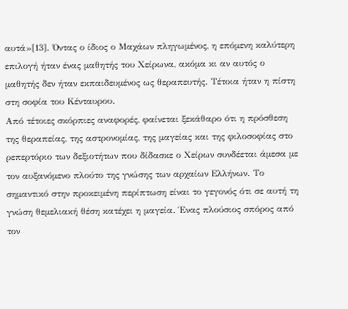αυτά»[13]. Όντας ο ίδιος ο Μαχάων πληγωμένος, η επόμενη καλύτερη επιλογή ήταν ένας μαθητής του Χείρωνα, ακόμα κι αν αυτός ο μαθητής δεν ήταν εκπαιδευμένος ως θεραπευτής. Τέτοια ήταν η πίστη στη σοφία του Κένταυρου.
Από τέτοιες σκόρπιες αναφορές, φαίνεται ξεκάθαρο ότι η πρόσθεση της θεραπείας, της αστρονομίας, της μαγείας και της φιλοσοφίας στο ρεπερτόριο των δεξιοτήτων που δίδασκε ο Χείρων συνδέεται άμεσα με τον αυξανόμενο πλούτο της γνώσης των αρχαίων Ελλήνων. Το σημαντικό στην προκειμένη περίπτωση είναι το γεγονός ότι σε αυτή τη γνώση θεμελιακή θέση κατέχει η μαγεία. Ένας πλούσιος σπόρος από τον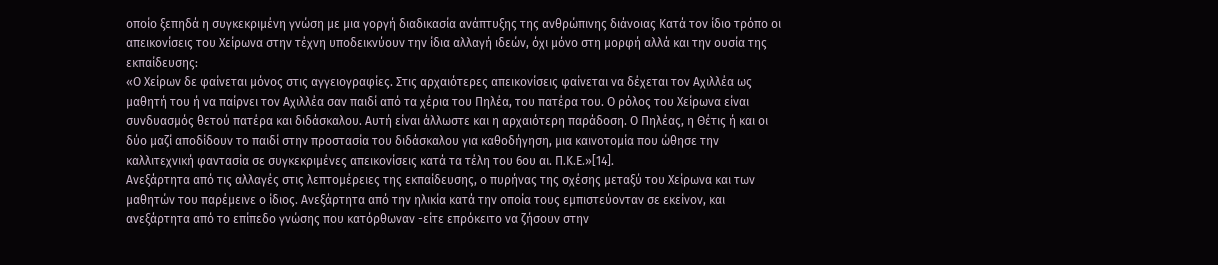οποίο ξεπηδά η συγκεκριμένη γνώση με μια γοργή διαδικασία ανάπτυξης της ανθρώπινης διάνοιας Κατά τον ίδιο τρόπο οι απεικονίσεις του Χείρωνα στην τέχνη υποδεικνύουν την ίδια αλλαγή ιδεών, όχι μόνο στη μορφή αλλά και την ουσία της εκπαίδευσης:
«Ο Χείρων δε φαίνεται μόνος στις αγγειογραφίες. Στις αρχαιότερες απεικονίσεις φαίνεται να δέχεται τον Αχιλλέα ως μαθητή του ή να παίρνει τον Αχιλλέα σαν παιδί από τα χέρια του Πηλέα, του πατέρα του. Ο ρόλος του Χείρωνα είναι συνδυασμός θετού πατέρα και διδάσκαλου. Αυτή είναι άλλωστε και η αρχαιότερη παράδοση. Ο Πηλέας, η Θέτις ή και οι δύο μαζί αποδίδουν το παιδί στην προστασία του διδάσκαλου για καθοδήγηση, μια καινοτομία που ώθησε την καλλιτεχνική φαντασία σε συγκεκριμένες απεικονίσεις κατά τα τέλη του 6ου αι. Π.Κ.Ε.»[14].
Ανεξάρτητα από τις αλλαγές στις λεπτομέρειες της εκπαίδευσης, ο πυρήνας της σχέσης μεταξύ του Χείρωνα και των μαθητών του παρέμεινε ο ίδιος. Ανεξάρτητα από την ηλικία κατά την οποία τους εμπιστεύονταν σε εκείνον, και ανεξάρτητα από το επίπεδο γνώσης που κατόρθωναν -είτε επρόκειτο να ζήσουν στην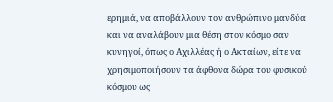ερημιά, να αποβάλλουν τον ανθρώπινο μανδύα και να αναλάβουν μια θέση στον κόσμο σαν κυνηγοί, όπως ο Αχιλλέας ή ο Ακταίων, είτε να χρησιμοποιήσουν τα άφθονα δώρα του φυσικού κόσμου ως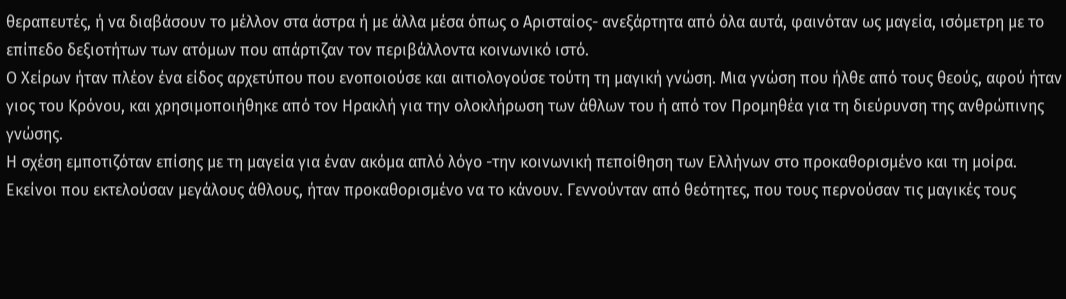θεραπευτές, ή να διαβάσουν το μέλλον στα άστρα ή με άλλα μέσα όπως ο Αρισταίος- ανεξάρτητα από όλα αυτά, φαινόταν ως μαγεία, ισόμετρη με το επίπεδο δεξιοτήτων των ατόμων που απάρτιζαν τον περιβάλλοντα κοινωνικό ιστό.
Ο Χείρων ήταν πλέον ένα είδος αρχετύπου που ενοποιούσε και αιτιολογούσε τούτη τη μαγική γνώση. Μια γνώση που ήλθε από τους θεούς, αφού ήταν γιος του Κρόνου, και χρησιμοποιήθηκε από τον Ηρακλή για την ολοκλήρωση των άθλων του ή από τον Προμηθέα για τη διεύρυνση της ανθρώπινης γνώσης.
Η σχέση εμποτιζόταν επίσης με τη μαγεία για έναν ακόμα απλό λόγο -την κοινωνική πεποίθηση των Ελλήνων στο προκαθορισμένο και τη μοίρα. Εκείνοι που εκτελούσαν μεγάλους άθλους, ήταν προκαθορισμένο να το κάνουν. Γεννούνταν από θεότητες, που τους περνούσαν τις μαγικές τους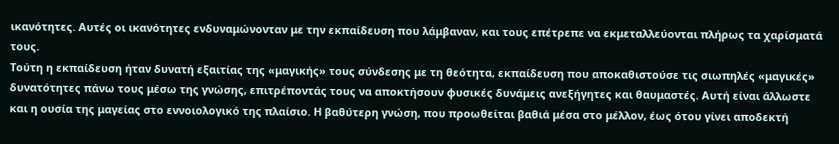ικανότητες. Αυτές οι ικανότητες ενδυναμώνονταν με την εκπαίδευση που λάμβαναν, και τους επέτρεπε να εκμεταλλεύονται πλήρως τα χαρίσματά τους.
Τούτη η εκπαίδευση ήταν δυνατή εξαιτίας της «μαγικής» τους σύνδεσης με τη θεότητα, εκπαίδευση που αποκαθιστούσε τις σιωπηλές «μαγικές» δυνατότητες πάνω τους μέσω της γνώσης, επιτρέποντάς τους να αποκτήσουν φυσικές δυνάμεις ανεξήγητες και θαυμαστές. Αυτή είναι άλλωστε και η ουσία της μαγείας στο εννοιολογικό της πλαίσιο. Η βαθύτερη γνώση, που προωθείται βαθιά μέσα στο μέλλον, έως ότου γίνει αποδεκτή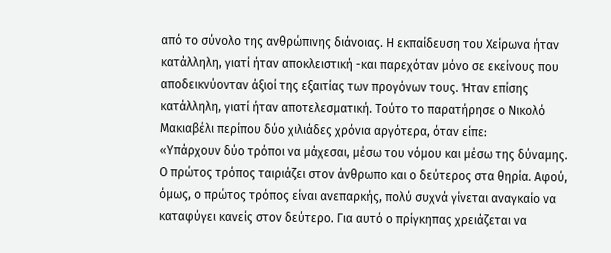από το σύνολο της ανθρώπινης διάνοιας. Η εκπαίδευση του Χείρωνα ήταν κατάλληλη, γιατί ήταν αποκλειστική -και παρεχόταν μόνο σε εκείνους που αποδεικνύονταν άξιοί της εξαιτίας των προγόνων τους. Ήταν επίσης κατάλληλη, γιατί ήταν αποτελεσματική. Τούτο το παρατήρησε ο Νικολό Μακιαβέλι περίπου δύο χιλιάδες χρόνια αργότερα, όταν είπε:
«Υπάρχουν δύο τρόποι να μάχεσαι, μέσω του νόμου και μέσω της δύναμης. Ο πρώτος τρόπος ταιριάζει στον άνθρωπο και ο δεύτερος στα θηρία. Αφού, όμως, ο πρώτος τρόπος είναι ανεπαρκής, πολύ συχνά γίνεται αναγκαίο να καταφύγει κανείς στον δεύτερο. Για αυτό ο πρίγκηπας χρειάζεται να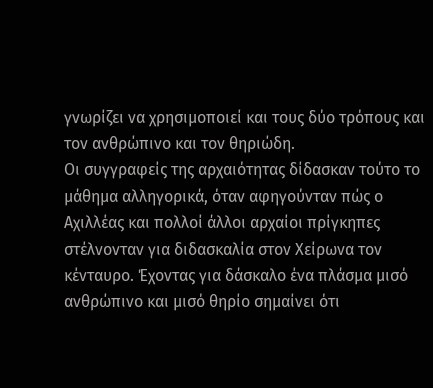γνωρίζει να χρησιμοποιεί και τους δύο τρόπους και τον ανθρώπινο και τον θηριώδη.
Οι συγγραφείς της αρχαιότητας δίδασκαν τούτο το μάθημα αλληγορικά, όταν αφηγούνταν πώς ο Αχιλλέας και πολλοί άλλοι αρχαίοι πρίγκηπες στέλνονταν για διδασκαλία στον Χείρωνα τον κένταυρο. Έχοντας για δάσκαλο ένα πλάσμα μισό ανθρώπινο και μισό θηρίο σημαίνει ότι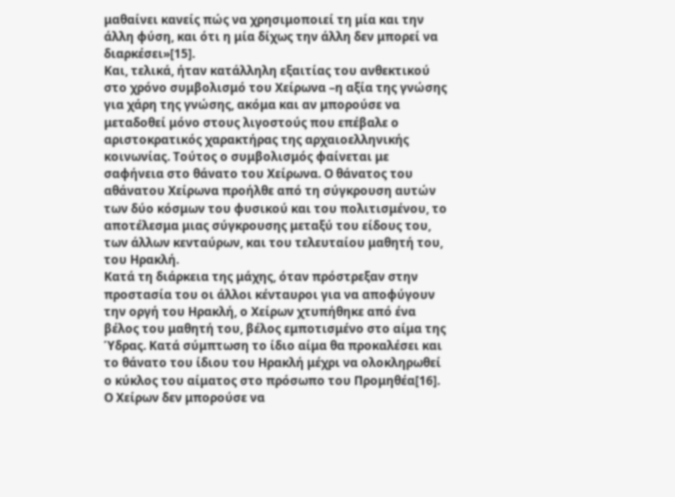μαθαίνει κανείς πώς να χρησιμοποιεί τη μία και την άλλη φύση, και ότι η μία δίχως την άλλη δεν μπορεί να διαρκέσει»[15].
Και, τελικά, ήταν κατάλληλη εξαιτίας του ανθεκτικού στο χρόνο συμβολισμό του Χείρωνα –η αξία της γνώσης για χάρη της γνώσης, ακόμα και αν μπορούσε να μεταδοθεί μόνο στους λιγοστούς που επέβαλε ο αριστοκρατικός χαρακτήρας της αρχαιοελληνικής κοινωνίας. Τούτος ο συμβολισμός φαίνεται με σαφήνεια στο θάνατο του Χείρωνα. Ο θάνατος του αθάνατου Χείρωνα προήλθε από τη σύγκρουση αυτών των δύο κόσμων του φυσικού και του πολιτισμένου, το αποτέλεσμα μιας σύγκρουσης μεταξύ του είδους του, των άλλων κενταύρων, και του τελευταίου μαθητή του, του Ηρακλή.
Κατά τη διάρκεια της μάχης, όταν πρόστρεξαν στην προστασία του οι άλλοι κένταυροι για να αποφύγουν την οργή του Ηρακλή, ο Χείρων χτυπήθηκε από ένα βέλος του μαθητή του, βέλος εμποτισμένο στο αίμα της Ύδρας. Κατά σύμπτωση το ίδιο αίμα θα προκαλέσει και το θάνατο του ίδιου του Ηρακλή μέχρι να ολοκληρωθεί ο κύκλος του αίματος στο πρόσωπο του Προμηθέα[16]. Ο Χείρων δεν μπορούσε να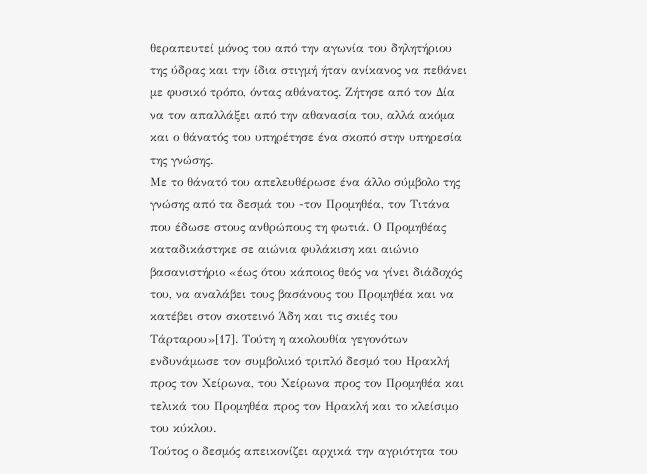θεραπευτεί μόνος του από την αγωνία του δηλητήριου της ύδρας και την ίδια στιγμή ήταν ανίκανος να πεθάνει με φυσικό τρόπο, όντας αθάνατος. Ζήτησε από τον Δία να τον απαλλάξει από την αθανασία του, αλλά ακόμα και ο θάνατός του υπηρέτησε ένα σκοπό στην υπηρεσία της γνώσης.
Με το θάνατό του απελευθέρωσε ένα άλλο σύμβολο της γνώσης από τα δεσμά του -τον Προμηθέα, τον Τιτάνα που έδωσε στους ανθρώπους τη φωτιά. Ο Προμηθέας καταδικάστηκε σε αιώνια φυλάκιση και αιώνιο βασανιστήριο «έως ότου κάποιος θεός να γίνει διάδοχός του, να αναλάβει τους βασάνους του Προμηθέα και να κατέβει στον σκοτεινό Άδη και τις σκιές του Τάρταρου»[17]. Τούτη η ακολουθία γεγονότων ενδυνάμωσε τον συμβολικό τριπλό δεσμό του Ηρακλή προς τον Χείρωνα, του Χείρωνα προς τον Προμηθέα και τελικά του Προμηθέα προς τον Ηρακλή και το κλείσιμο του κύκλου.
Τούτος ο δεσμός απεικονίζει αρχικά την αγριότητα του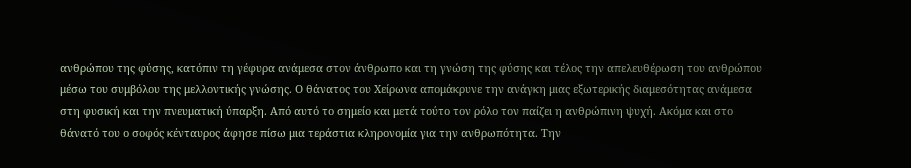ανθρώπου της φύσης, κατόπιν τη γέφυρα ανάμεσα στον άνθρωπο και τη γνώση της φύσης και τέλος την απελευθέρωση του ανθρώπου μέσω του συμβόλου της μελλοντικής γνώσης. Ο θάνατος του Χείρωνα απομάκρυνε την ανάγκη μιας εξωτερικής διαμεσότητας ανάμεσα στη φυσική και την πνευματική ύπαρξη. Από αυτό το σημείο και μετά τούτο τον ρόλο τον παίζει η ανθρώπινη ψυχή. Ακόμα και στο θάνατό του ο σοφός κένταυρος άφησε πίσω μια τεράστια κληρονομία για την ανθρωπότητα. Την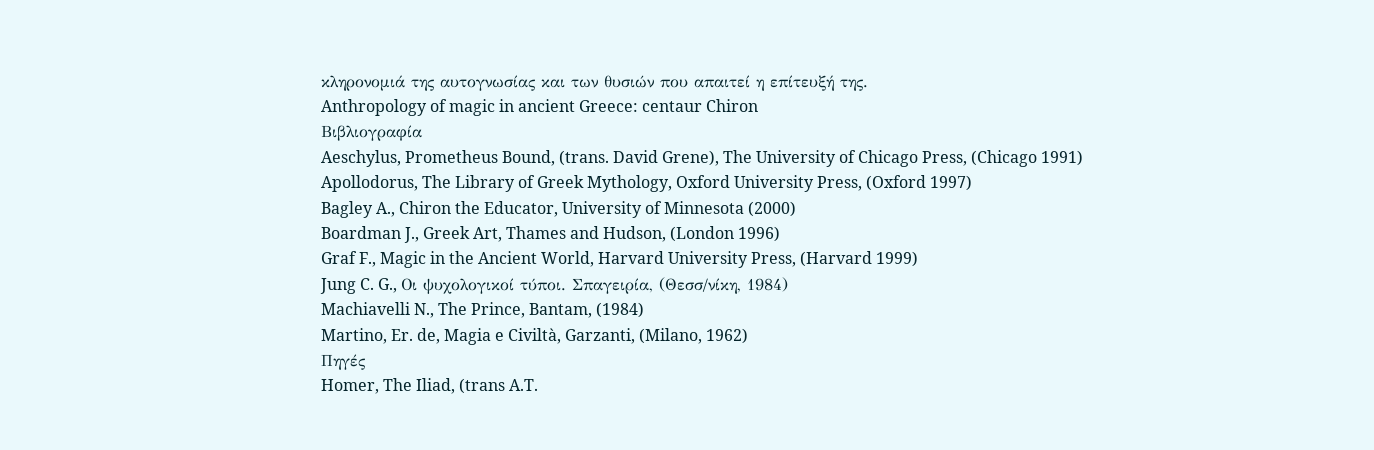κληρονομιά της αυτογνωσίας και των θυσιών που απαιτεί η επίτευξή της.
Anthropology of magic in ancient Greece: centaur Chiron
Βιβλιογραφία
Aeschylus, Prometheus Bound, (trans. David Grene), The University of Chicago Press, (Chicago 1991)
Apollodorus, The Library of Greek Mythology, Oxford University Press, (Oxford 1997)
Bagley A., Chiron the Educator, University of Minnesota (2000)
Boardman J., Greek Art, Thames and Hudson, (London 1996)
Graf F., Magic in the Ancient World, Harvard University Press, (Harvard 1999)
Jung C. G., Οι ψυχολογικοί τύποι. Σπαγειρία, (Θεσσ/νίκη, 1984)
Machiavelli N., The Prince, Bantam, (1984)
Martino, Er. de, Magia e Civiltà, Garzanti, (Milano, 1962)
Πηγές
Homer, The Iliad, (trans A.T.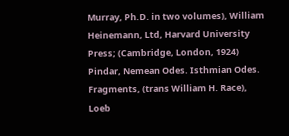Murray, Ph.D. in two volumes), William Heinemann, Ltd, Harvard University Press; (Cambridge, London, 1924)
Pindar, Nemean Odes. Isthmian Odes. Fragments, (trans William H. Race), Loeb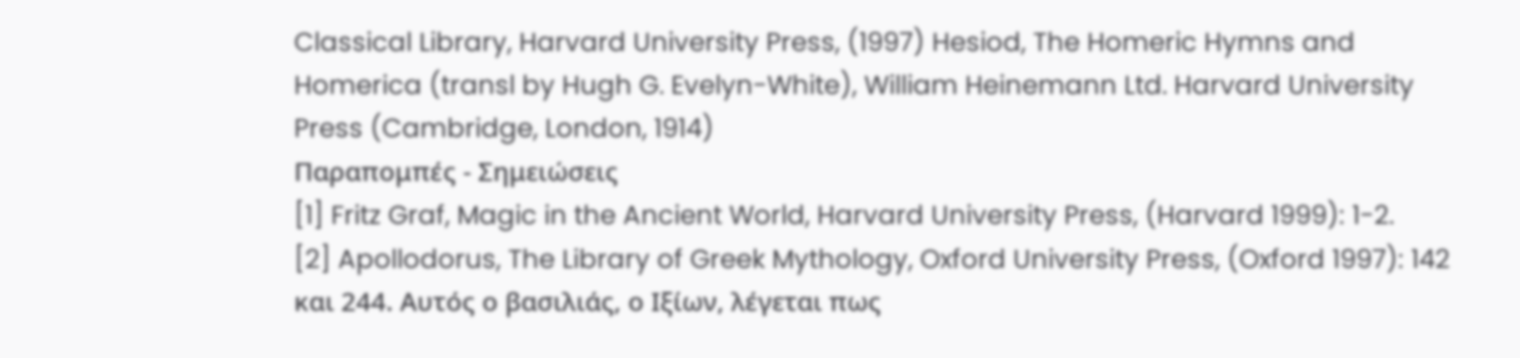Classical Library, Harvard University Press, (1997) Hesiod, The Homeric Hymns and Homerica (transl by Hugh G. Evelyn-White), William Heinemann Ltd. Harvard University Press (Cambridge, London, 1914)
Παραπομπές - Σημειώσεις
[1] Fritz Graf, Magic in the Ancient World, Harvard University Press, (Harvard 1999): 1-2.
[2] Apollodorus, The Library of Greek Mythology, Oxford University Press, (Oxford 1997): 142 και 244. Αυτός ο βασιλιάς, ο Ιξίων, λέγεται πως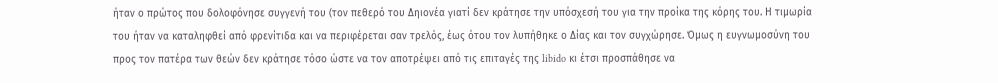ήταν ο πρώτος που δολοφόνησε συγγενή του (τον πεθερό του Δηιονέα γιατί δεν κράτησε την υπόσχεσή του για την προίκα της κόρης του. Η τιμωρία του ήταν να καταληφθεί από φρενίτιδα και να περιφέρεται σαν τρελός, έως ότου τον λυπήθηκε ο Δίας και τον συγχώρησε. Όμως η ευγνωμοσύνη του προς τον πατέρα των θεών δεν κράτησε τόσο ώστε να τον αποτρέψει από τις επιταγές της libido κι έτσι προσπάθησε να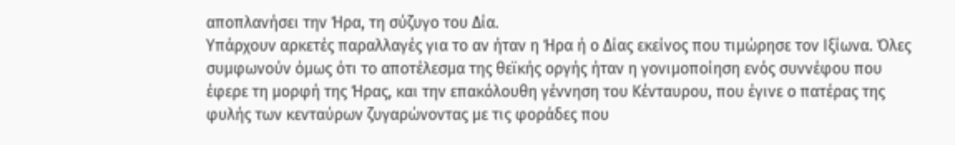αποπλανήσει την Ήρα, τη σύζυγο του Δία.
Υπάρχουν αρκετές παραλλαγές για το αν ήταν η Ήρα ή ο Δίας εκείνος που τιμώρησε τον Ιξίωνα. Όλες συμφωνούν όμως ότι το αποτέλεσμα της θεϊκής οργής ήταν η γονιμοποίηση ενός συννέφου που έφερε τη μορφή της Ήρας, και την επακόλουθη γέννηση του Κένταυρου, που έγινε ο πατέρας της φυλής των κενταύρων ζυγαρώνοντας με τις φοράδες που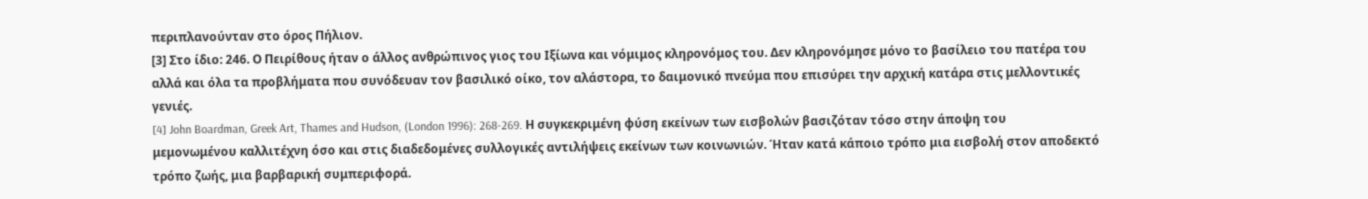περιπλανούνταν στο όρος Πήλιον.
[3] Στο ίδιο: 246. Ο Πειρίθους ήταν ο άλλος ανθρώπινος γιος του Ιξίωνα και νόμιμος κληρονόμος του. Δεν κληρονόμησε μόνο το βασίλειο του πατέρα του αλλά και όλα τα προβλήματα που συνόδευαν τον βασιλικό οίκο, τον αλάστορα, το δαιμονικό πνεύμα που επισύρει την αρχική κατάρα στις μελλοντικές γενιές.
[4] John Boardman, Greek Art, Thames and Hudson, (London 1996): 268-269. Η συγκεκριμένη φύση εκείνων των εισβολών βασιζόταν τόσο στην άποψη του μεμονωμένου καλλιτέχνη όσο και στις διαδεδομένες συλλογικές αντιλήψεις εκείνων των κοινωνιών. Ήταν κατά κάποιο τρόπο μια εισβολή στον αποδεκτό τρόπο ζωής, μια βαρβαρική συμπεριφορά.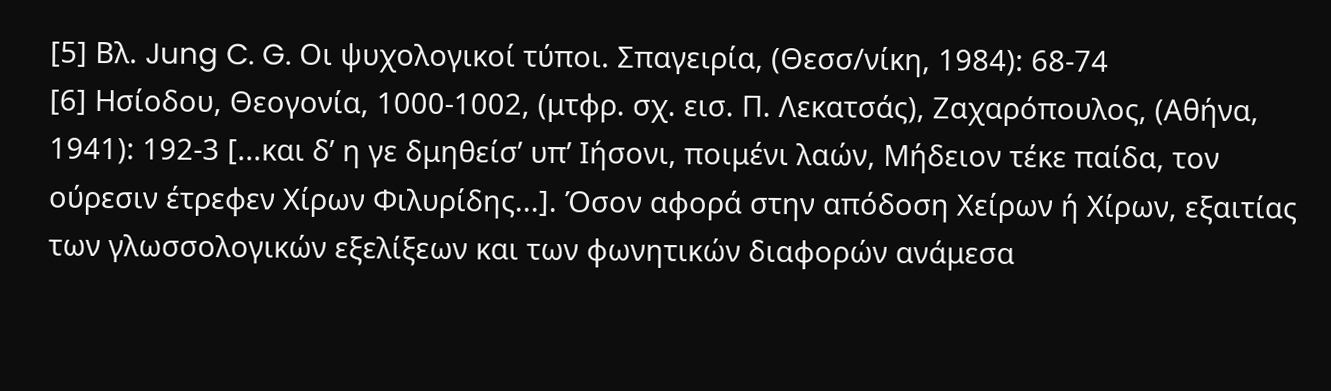[5] Βλ. Jung C. G. Οι ψυχολογικοί τύποι. Σπαγειρία, (Θεσσ/νίκη, 1984): 68-74
[6] Ησίοδου, Θεογονία, 1000-1002, (μτφρ. σχ. εισ. Π. Λεκατσάς), Ζαχαρόπουλος, (Αθήνα, 1941): 192-3 [...και δ’ η γε δμηθείσ’ υπ’ Ιήσονι, ποιμένι λαών, Μήδειον τέκε παίδα, τον ούρεσιν έτρεφεν Χίρων Φιλυρίδης...]. Όσον αφορά στην απόδοση Χείρων ή Χίρων, εξαιτίας των γλωσσολογικών εξελίξεων και των φωνητικών διαφορών ανάμεσα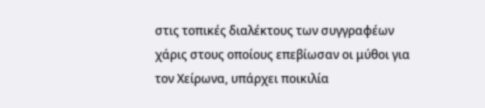στις τοπικές διαλέκτους των συγγραφέων χάρις στους οποίους επεβίωσαν οι μύθοι για τον Χείρωνα, υπάρχει ποικιλία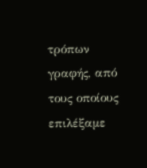τρόπων γραφής, από τους οποίους επιλέξαμε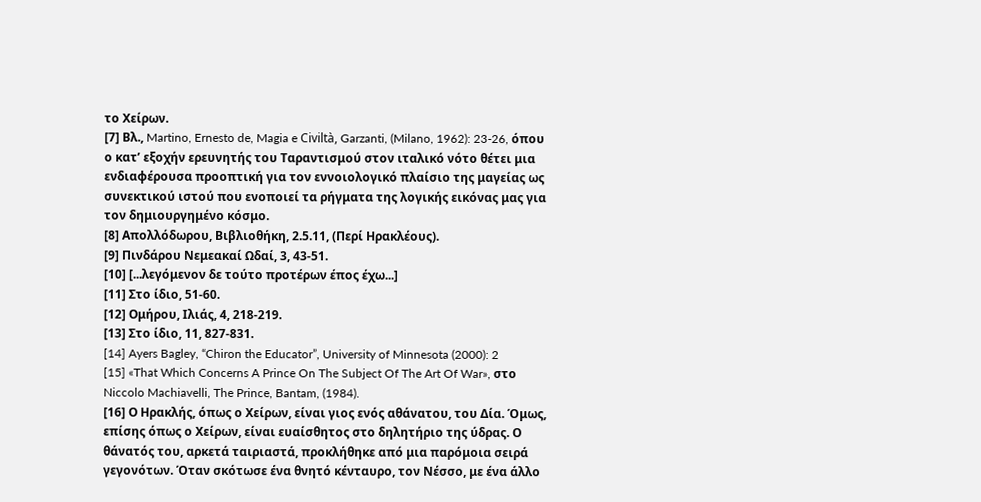το Χείρων.
[7] Βλ., Martino, Ernesto de, Magia e Civiltà, Garzanti, (Milano, 1962): 23-26, όπου ο κατ’ εξοχήν ερευνητής του Ταραντισμού στον ιταλικό νότο θέτει μια ενδιαφέρουσα προοπτική για τον εννοιολογικό πλαίσιο της μαγείας ως συνεκτικού ιστού που ενοποιεί τα ρήγματα της λογικής εικόνας μας για τον δημιουργημένο κόσμο.
[8] Απολλόδωρου, Βιβλιοθήκη, 2.5.11, (Περί Ηρακλέους).
[9] Πινδάρου Νεμεακαί Ωδαί, 3, 43-51.
[10] [...λεγόμενον δε τούτο προτέρων έπος έχω...]
[11] Στο ίδιο, 51-60.
[12] Ομήρου, Ιλιάς, 4, 218-219.
[13] Στο ίδιο, 11, 827-831.
[14] Ayers Bagley, “Chiron the Educator”, University of Minnesota (2000): 2
[15] «That Which Concerns A Prince On The Subject Of The Art Of War», στο Niccolo Machiavelli, The Prince, Bantam, (1984).
[16] Ο Ηρακλής, όπως ο Χείρων, είναι γιος ενός αθάνατου, του Δία. Όμως, επίσης όπως ο Χείρων, είναι ευαίσθητος στο δηλητήριο της ύδρας. Ο θάνατός του, αρκετά ταιριαστά, προκλήθηκε από μια παρόμοια σειρά γεγονότων. Όταν σκότωσε ένα θνητό κένταυρο, τον Νέσσο, με ένα άλλο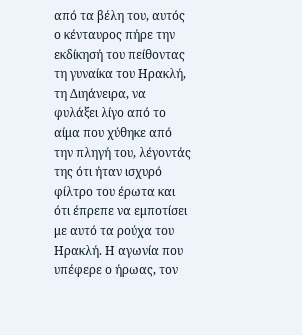από τα βέλη του, αυτός ο κένταυρος πήρε την εκδίκησή του πείθοντας τη γυναίκα του Ηρακλή, τη Διηάνειρα, να φυλάξει λίγο από το αίμα που χύθηκε από την πληγή του, λέγοντάς της ότι ήταν ισχυρό φίλτρο του έρωτα και ότι έπρεπε να εμποτίσει με αυτό τα ρούχα του Ηρακλή. Η αγωνία που υπέφερε ο ήρωας, τον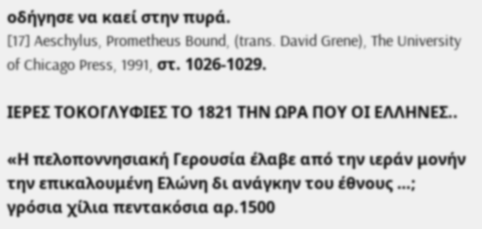οδήγησε να καεί στην πυρά.
[17] Aeschylus, Prometheus Bound, (trans. David Grene), The University of Chicago Press, 1991, στ. 1026-1029.

ΙΕΡΕΣ ΤΟΚΟΓΛΥΦΙΕΣ ΤΟ 1821 ΤΗΝ ΩΡΑ ΠΟΥ ΟΙ ΕΛΛΗΝΕΣ..

«Η πελοποννησιακή Γερουσία έλαβε από την ιεράν μονήν την επικαλουμένη Ελώνη δι ανάγκην του έθνους …; γρόσια χίλια πεντακόσια αρ.1500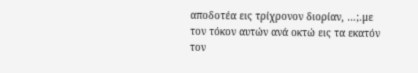αποδοτέα εις τρίχρονον διορίαν, …;.με τον τόκον αυτών ανά οκτώ εις τα εκατόν τον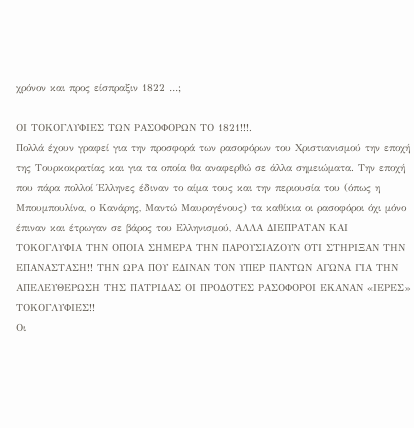χρόνον και προς είσπραξιν 1822 …;

ΟΙ ΤΟΚΟΓΛΥΦΙΕΣ ΤΩΝ ΡΑΣΟΦΟΡΩΝ ΤΟ 1821!!!.
Πολλά έχουν γραφεί για την προσφορά των ρασοφόρων του Χριστιανισμού την εποχή της Τουρκοκρατίας και για τα οποία θα αναφερθώ σε άλλα σημειώματα. Την εποχή που πάρα πολλοί Έλληνες έδιναν το αίμα τους και την περιουσία του (όπως η Μπουμπουλίνα, ο Κανάρης, Μαντώ Μαυρογένους) τα καθίκια οι ρασοφόροι όχι μόνο έπιναν και έτρωγαν σε βάρος του Ελληνισμού, ΑΛΛΑ ΔΙΕΠΡΑΤΑΝ ΚΑΙ ΤΟΚΟΓΛΥΦΙΑ ΤΗΝ ΟΠΟΙΑ ΣΗΜΕΡΑ ΤΗΝ ΠΑΡΟΥΣΙΑΖΟΥΝ ΟΤΙ ΣΤΗΡΙΞΑΝ ΤΗΝ ΕΠΑΝΑΣΤΑΣΗ!! ΤΗΝ ΩΡΑ ΠΟΥ ΕΔΙΝΑΝ ΤΟΝ ΥΠΕΡ ΠΑΝΤΩΝ ΑΓΩΝΑ ΓΙΑ ΤΗΝ ΑΠΕΛΕΥΘΕΡΩΣΗ ΤΗΣ ΠΑΤΡΙΔΑΣ ΟΙ ΠΡΟΔΟΤΕΣ ΡΑΣΟΦΟΡΟΙ ΕΚΑΝΑΝ «ΙΕΡΕΣ» ΤΟΚΟΓΛΥΦΙΕΣ!!
Οι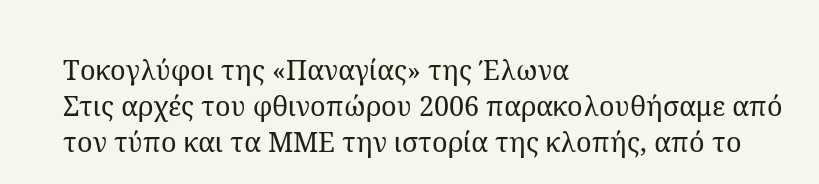Τοκογλύφοι της «Παναγίας» της Έλωνα
Στις αρχές του φθινοπώρου 2006 παρακολουθήσαμε από τον τύπο και τα ΜΜΕ την ιστορία της κλοπής, από το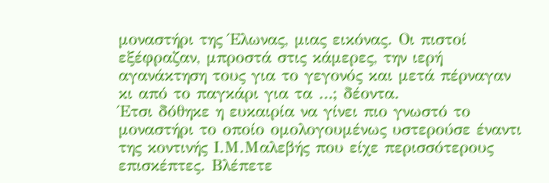μοναστήρι της Έλωνας, μιας εικόνας. Οι πιστοί εξέφραζαν, μπροστά στις κάμερες, την ιερή αγανάκτηση τους για το γεγονός και μετά πέρναγαν κι από το παγκάρι για τα …; δέοντα.
Έτσι δόθηκε η ευκαιρία να γίνει πιο γνωστό το μοναστήρι το οποίο ομολογουμένως υστερούσε έναντι της κοντινής Ι.Μ.Μαλεβής που είχε περισσότερους επισκέπτες. Βλέπετε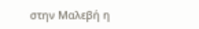στην Μαλεβή η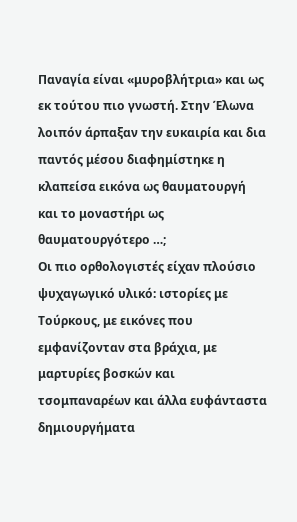Παναγία είναι «μυροβλήτρια» και ως εκ τούτου πιο γνωστή. Στην Έλωνα λοιπόν άρπαξαν την ευκαιρία και δια παντός μέσου διαφημίστηκε η κλαπείσα εικόνα ως θαυματουργή και το μοναστήρι ως θαυματουργότερο …;
Οι πιο ορθολογιστές είχαν πλούσιο ψυχαγωγικό υλικό: ιστορίες με Τούρκους, με εικόνες που εμφανίζονταν στα βράχια, με μαρτυρίες βοσκών και τσομπαναρέων και άλλα ευφάνταστα δημιουργήματα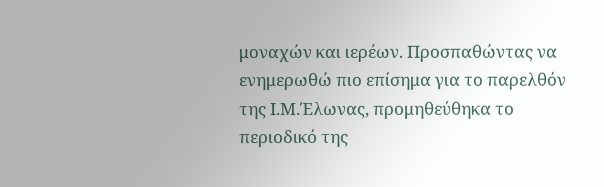μοναχών και ιερέων. Προσπαθώντας να ενημερωθώ πιο επίσημα για το παρελθόν της Ι.Μ.Έλωνας, προμηθεύθηκα το περιοδικό της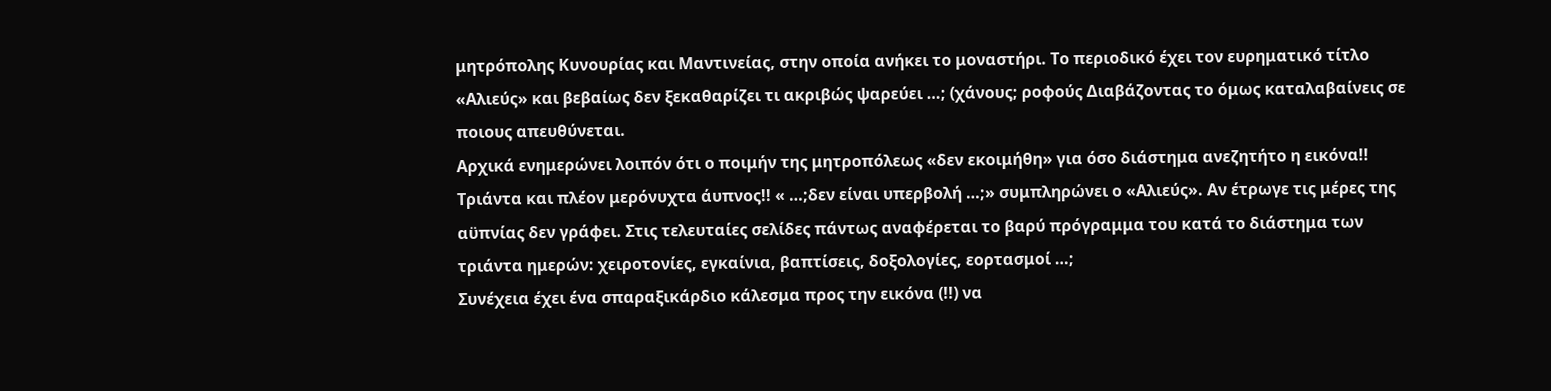μητρόπολης Κυνουρίας και Μαντινείας, στην οποία ανήκει το μοναστήρι. Το περιοδικό έχει τον ευρηματικό τίτλο «Αλιεύς» και βεβαίως δεν ξεκαθαρίζει τι ακριβώς ψαρεύει …; (χάνους; ροφούς Διαβάζοντας το όμως καταλαβαίνεις σε ποιους απευθύνεται.
Αρχικά ενημερώνει λοιπόν ότι ο ποιμήν της μητροπόλεως «δεν εκοιμήθη» για όσο διάστημα ανεζητήτο η εικόνα!! Τριάντα και πλέον μερόνυχτα άυπνος!! « …;δεν είναι υπερβολή …;» συμπληρώνει ο «Αλιεύς». Αν έτρωγε τις μέρες της αϋπνίας δεν γράφει. Στις τελευταίες σελίδες πάντως αναφέρεται το βαρύ πρόγραμμα του κατά το διάστημα των τριάντα ημερών: χειροτονίες, εγκαίνια, βαπτίσεις, δοξολογίες, εορτασμοί …;
Συνέχεια έχει ένα σπαραξικάρδιο κάλεσμα προς την εικόνα (!!) να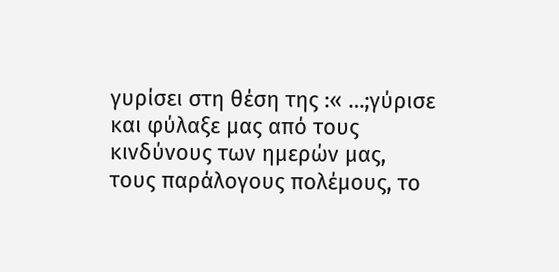γυρίσει στη θέση της :« …;γύρισε και φύλαξε μας από τους κινδύνους των ημερών μας, τους παράλογους πολέμους, το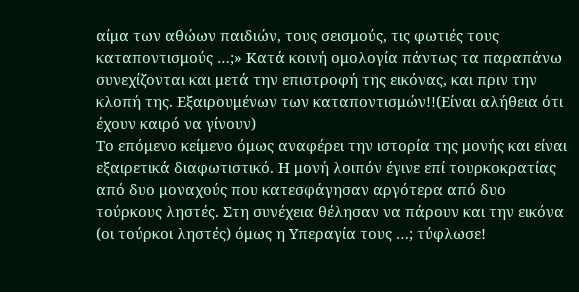αίμα των αθώων παιδιών, τους σεισμούς, τις φωτιές τους καταποντισμούς …;» Κατά κοινή ομολογία πάντως τα παραπάνω συνεχίζονται και μετά την επιστροφή της εικόνας, και πριν την κλοπή της. Εξαιρουμένων των καταποντισμών!!(Είναι αλήθεια ότι έχουν καιρό να γίνουν)
Το επόμενο κείμενο όμως αναφέρει την ιστορία της μονής και είναι εξαιρετικά διαφωτιστικό. Η μονή λοιπόν έγινε επί τουρκοκρατίας από δυο μοναχούς που κατεσφάγησαν αργότερα από δυο τούρκους ληστές. Στη συνέχεια θέλησαν να πάρουν και την εικόνα (οι τούρκοι ληστές) όμως η Υπεραγία τους …; τύφλωσε!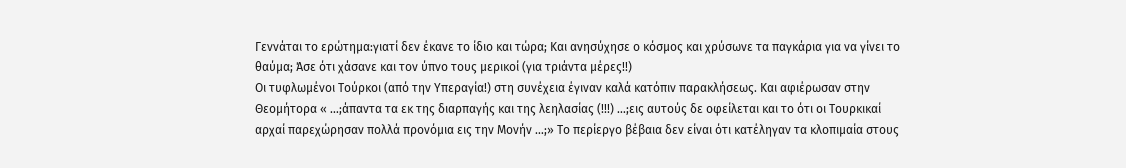Γεννάται το ερώτημα:γιατί δεν έκανε το ίδιο και τώρα; Και ανησύχησε ο κόσμος και χρύσωνε τα παγκάρια για να γίνει το θαύμα; Άσε ότι χάσανε και τον ύπνο τους μερικοί (για τριάντα μέρες!!)
Οι τυφλωμένοι Τούρκοι (από την Υπεραγία!) στη συνέχεια έγιναν καλά κατόπιν παρακλήσεως. Και αφιέρωσαν στην Θεομήτορα « …;άπαντα τα εκ της διαρπαγής και της λεηλασίας (!!!) …;εις αυτούς δε οφείλεται και το ότι οι Τουρκικαί αρχαί παρεχώρησαν πολλά προνόμια εις την Μονήν …;» Το περίεργο βέβαια δεν είναι ότι κατέληγαν τα κλοπιμαία στους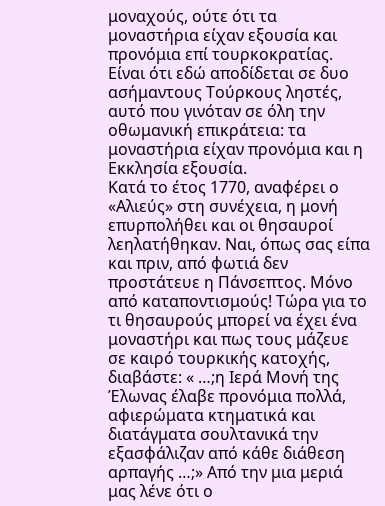μοναχούς, ούτε ότι τα μοναστήρια είχαν εξουσία και προνόμια επί τουρκοκρατίας. Είναι ότι εδώ αποδίδεται σε δυο ασήμαντους Τούρκους ληστές, αυτό που γινόταν σε όλη την οθωμανική επικράτεια: τα μοναστήρια είχαν προνόμια και η Εκκλησία εξουσία.
Κατά το έτος 1770, αναφέρει ο «Αλιεύς» στη συνέχεια, η μονή επυρπολήθει και οι θησαυροί λεηλατήθηκαν. Ναι, όπως σας είπα και πριν, από φωτιά δεν προστάτευε η Πάνσεπτος. Μόνο από καταποντισμούς! Τώρα για το τι θησαυρούς μπορεί να έχει ένα μοναστήρι και πως τους μάζευε σε καιρό τουρκικής κατοχής, διαβάστε: « …;η Ιερά Μονή της Έλωνας έλαβε προνόμια πολλά, αφιερώματα κτηματικά και διατάγματα σουλτανικά την εξασφάλιζαν από κάθε διάθεση αρπαγής …;» Από την μια μεριά μας λένε ότι ο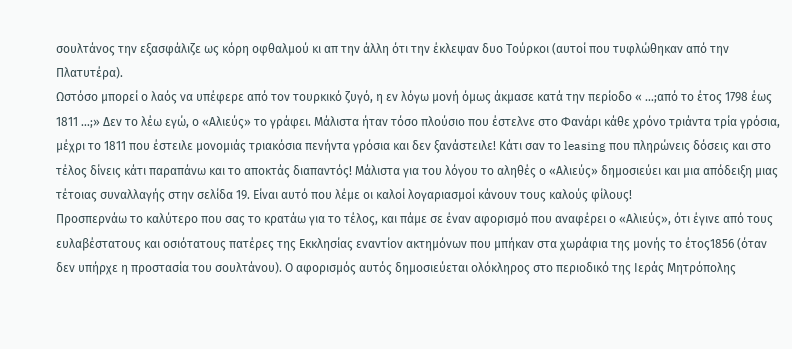σουλτάνος την εξασφάλιζε ως κόρη οφθαλμού κι απ την άλλη ότι την έκλεψαν δυο Τούρκοι (αυτοί που τυφλώθηκαν από την Πλατυτέρα).
Ωστόσο μπορεί ο λαός να υπέφερε από τον τουρκικό ζυγό, η εν λόγω μονή όμως άκμασε κατά την περίοδο « …;από το έτος 1798 έως 1811 …;» Δεν το λέω εγώ, ο «Αλιεύς» το γράφει. Μάλιστα ήταν τόσο πλούσιο που έστελνε στο Φανάρι κάθε χρόνο τριάντα τρία γρόσια, μέχρι το 1811 που έστειλε μονομιάς τριακόσια πενήντα γρόσια και δεν ξανάστειλε! Κάτι σαν το leasing που πληρώνεις δόσεις και στο τέλος δίνεις κάτι παραπάνω και το αποκτάς διαπαντός! Μάλιστα για του λόγου το αληθές ο «Αλιεύς» δημοσιεύει και μια απόδειξη μιας τέτοιας συναλλαγής στην σελίδα 19. Είναι αυτό που λέμε οι καλοί λογαριασμοί κάνουν τους καλούς φίλους!
Προσπερνάω το καλύτερο που σας το κρατάω για το τέλος, και πάμε σε έναν αφορισμό που αναφέρει ο «Αλιεύς», ότι έγινε από τους ευλαβέστατους και οσιότατους πατέρες της Εκκλησίας εναντίον ακτημόνων που μπήκαν στα χωράφια της μονής το έτος1856 (όταν δεν υπήρχε η προστασία του σουλτάνου). Ο αφορισμός αυτός δημοσιεύεται ολόκληρος στο περιοδικό της Ιεράς Μητρόπολης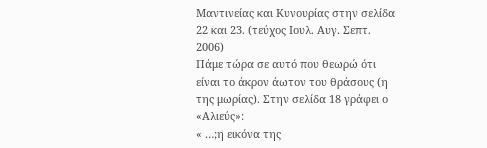Μαντινείας και Κυνουρίας στην σελίδα 22 και 23. (τεύχος Ιουλ. Αυγ. Σεπτ. 2006)
Πάμε τώρα σε αυτό που θεωρώ ότι είναι το άκρον άωτον του θράσους (η της μωρίας). Στην σελίδα 18 γράφει ο «Αλιεύς»:
« …;η εικόνα της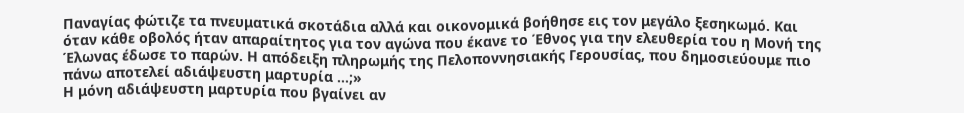Παναγίας φώτιζε τα πνευματικά σκοτάδια αλλά και οικονομικά βοήθησε εις τον μεγάλο ξεσηκωμό. Και όταν κάθε οβολός ήταν απαραίτητος για τον αγώνα που έκανε το Έθνος για την ελευθερία του η Μονή της Έλωνας έδωσε το παρών. Η απόδειξη πληρωμής της Πελοποννησιακής Γερουσίας, που δημοσιεύουμε πιο πάνω αποτελεί αδιάψευστη μαρτυρία …;»
Η μόνη αδιάψευστη μαρτυρία που βγαίνει αν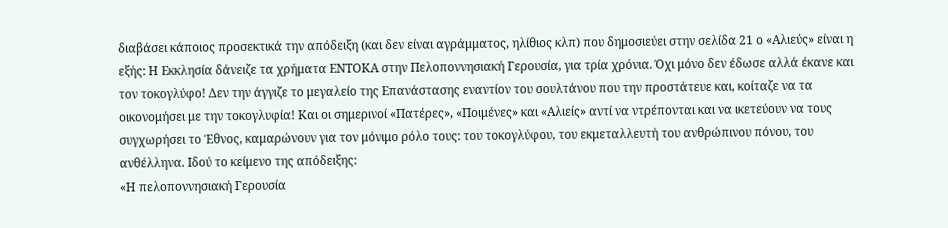διαβάσει κάποιος προσεκτικά την απόδειξη (και δεν είναι αγράμματος, ηλίθιος κλπ) που δημοσιεύει στην σελίδα 21 ο «Αλιεύς» είναι η εξής: Η Εκκλησία δάνειζε τα χρήματα ΕΝΤΟΚΑ στην Πελοποννησιακή Γερουσία, για τρία χρόνια. Όχι μόνο δεν έδωσε αλλά έκανε και τον τοκογλύφο! Δεν την άγγιζε το μεγαλείο της Επανάστασης εναντίον του σουλτάνου που την προστάτευε και, κοίταζε να τα οικονομήσει με την τοκογλυφία! Και οι σημερινοί «Πατέρες», «Ποιμένες» και «Αλιείς» αντί να ντρέπονται και να ικετεύουν να τους συγχωρήσει το Έθνος, καμαρώνουν για τον μόνιμο ρόλο τους: του τοκογλύφου, του εκμεταλλευτή του ανθρώπινου πόνου, του ανθέλληνα. Ιδού το κείμενο της απόδειξης:
«Η πελοποννησιακή Γερουσία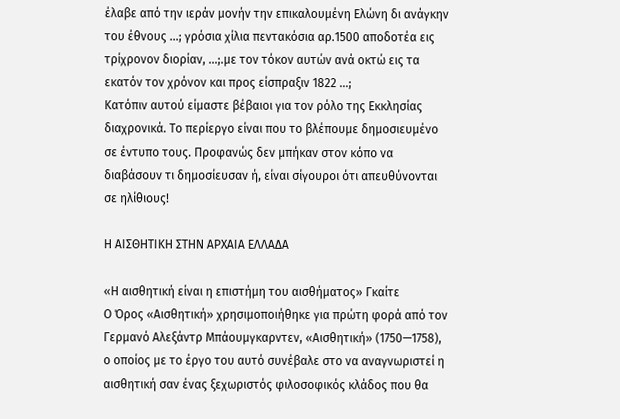έλαβε από την ιεράν μονήν την επικαλουμένη Ελώνη δι ανάγκην του έθνους …; γρόσια χίλια πεντακόσια αρ.1500 αποδοτέα εις τρίχρονον διορίαν, …;.με τον τόκον αυτών ανά οκτώ εις τα εκατόν τον χρόνον και προς είσπραξιν 1822 …;
Κατόπιν αυτού είμαστε βέβαιοι για τον ρόλο της Εκκλησίας διαχρονικά. Το περίεργο είναι που το βλέπουμε δημοσιευμένο σε έντυπο τους. Προφανώς δεν μπήκαν στον κόπο να διαβάσουν τι δημοσίευσαν ή, είναι σίγουροι ότι απευθύνονται σε ηλίθιους!

Η ΑΙΣΘΗΤΙΚΗ ΣΤΗΝ ΑΡΧΑΙΑ ΕΛΛΑΔΑ

«Η αισθητική είναι η επιστήμη του αισθήματος» Γκαίτε
Ο Όρος «Αισθητική» χρησιμοποιήθηκε για πρώτη φορά από τον Γερμανό Αλεξάντρ Μπάουμγκαρντεν, «Αισθητική» (1750—1758), ο οποίος με το έργο του αυτό συνέβαλε στο να αναγνωριστεί η αισθητική σαν ένας ξεχωριστός φιλοσοφικός κλάδος που θα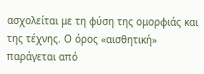ασχολείται με τη φύση της ομορφιάς και της τέχνης. Ο όρος «αισθητική» παράγεται από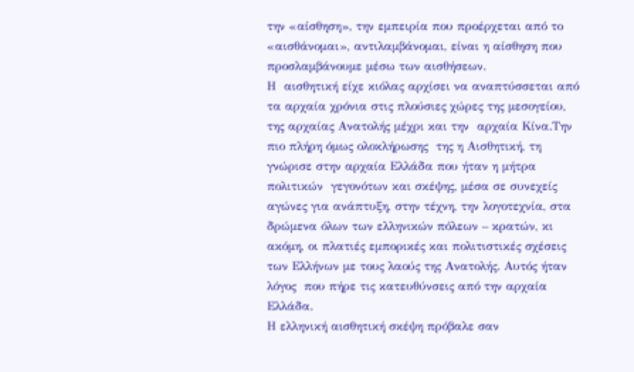την «αίσθηση», την εμπειρία που προέρχεται από το «αισθάνομαι», αντιλαμβάνομαι, είναι η αίσθηση που προσλαμβάνουμε μέσω των αισθήσεων.
Η  αισθητική είχε κιόλας αρχίσει να αναπτύσσεται από τα αρχαία χρόνια στις πλούσιες χώρες της μεσογείου, της αρχαίας Ανατολής μέχρι και την  αρχαία Κίνα.Την πιο πλήρη όμως ολοκλήρωσης  της η Αισθητική, τη γνώρισε στην αρχαία Ελλάδα που ήταν η μήτρα πολιτικών  γεγονότων και σκέψης, μέσα σε συνεχείς αγώνες για ανάπτυξη, στην τέχνη, την λογοτεχνία, στα δρώμενα όλων των ελληνικών πόλεων – κρατών, κι ακόμη, οι πλατιές εμπορικές και πολιτιστικές σχέσεις των Ελλήνων με τους λαούς της Ανατολής. Αυτός ήταν  λόγος  που πήρε τις κατευθύνσεις από την αρχαία Ελλάδα.
Η ελληνική αισθητική σκέψη πρόβαλε σαν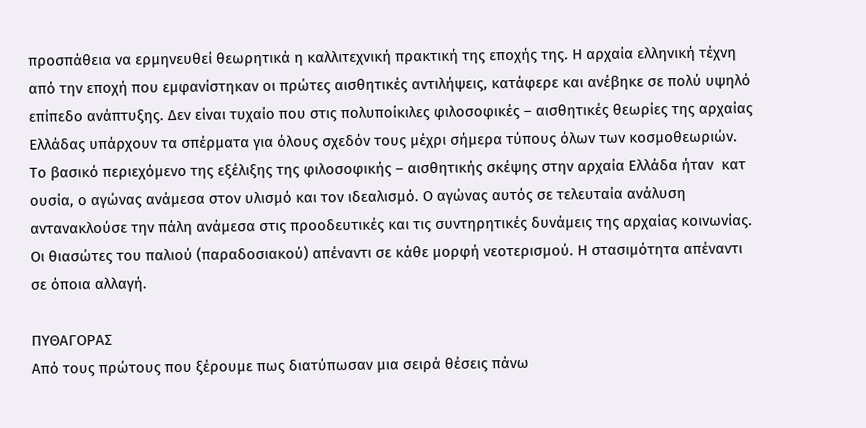προσπάθεια να ερμηνευθεί θεωρητικά η καλλιτεχνική πρακτική της εποχής της. Η αρχαία ελληνική τέχνη από την εποχή που εμφανίστηκαν οι πρώτες αισθητικές αντιλήψεις, κατάφερε και ανέβηκε σε πολύ υψηλό επίπεδο ανάπτυξης. Δεν είναι τυχαίο που στις πολυποίκιλες φιλοσοφικές – αισθητικές θεωρίες της αρχαίας Ελλάδας υπάρχουν τα σπέρματα για όλους σχεδόν τους μέχρι σήμερα τύπους όλων των κοσμοθεωριών.
Το βασικό περιεχόμενο της εξέλιξης της φιλοσοφικής – αισθητικής σκέψης στην αρχαία Ελλάδα ήταν  κατ ουσία, ο αγώνας ανάμεσα στον υλισμό και τον ιδεαλισμό. Ο αγώνας αυτός σε τελευταία ανάλυση αντανακλούσε την πάλη ανάμεσα στις προοδευτικές και τις συντηρητικές δυνάμεις της αρχαίας κοινωνίας. Οι θιασώτες του παλιού (παραδοσιακού) απέναντι σε κάθε μορφή νεοτερισμού. Η στασιμότητα απέναντι σε όποια αλλαγή.

ΠΥΘΑΓΟΡΑΣ
Από τους πρώτους που ξέρουμε πως διατύπωσαν μια σειρά θέσεις πάνω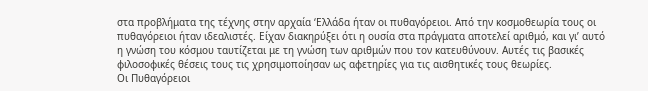στα προβλήματα της τέχνης στην αρχαία ‘Ελλάδα ήταν οι πυθαγόρειοι. Από την κοσμοθεωρία τους οι πυθαγόρειοι ήταν ιδεαλιστές. Είχαν διακηρύξει ότι η ουσία στα πράγματα αποτελεί αριθμό, και γι’ αυτό η γνώση του κόσμου ταυτίζεται με τη γνώση των αριθμών που τον κατευθύνουν. Αυτές τις βασικές φιλοσοφικές θέσεις τους τις χρησιμοποίησαν ως αφετηρίες για τις αισθητικές τους θεωρίες.
Οι Πυθαγόρειοι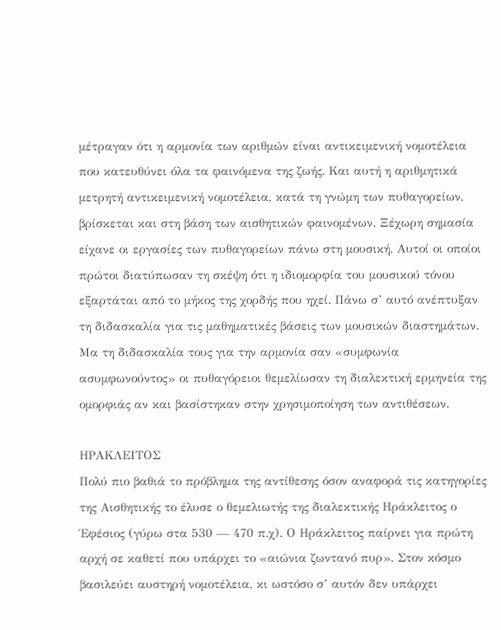μέτραγαν ότι η αρμονία των αριθμών είναι αντικειμενική νομοτέλεια που κατευθύνει όλα τα φαινόμενα της ζωής. Και αυτή η αριθμητικά μετρητή αντικειμενική νομοτέλεια, κατά τη γνώμη των πυθαγορείων, βρίσκεται και στη βάση των αισθητικών φαινομένων. Ξέχωρη σημασία είχανε οι εργασίες των πυθαγορείων πάνω στη μουσική. Αυτοί οι οποίοι πρώτοι διατύπωσαν τη σκέψη ότι η ιδιομορφία του μουσικού τόνου εξαρτάται από το μήκος της χορδής που ηχεί. Πάνω σ’ αυτό ανέπτυξαν τη διδασκαλία για τις μαθηματικές βάσεις των μουσικών διαστημάτων.
Μα τη διδασκαλία τους για την αρμονία σαν «συμφωνία ασυμφωνούντος» οι πυθαγόρειοι θεμελίωσαν τη διαλεκτική ερμηνεία της ομορφιάς αν και βασίστηκαν στην χρησιμοποίηση των αντιθέσεων.

ΗΡΑΚΛΕΙΤΟΣ
Πολύ πιο βαθιά το πρόβλημα της αντίθεσης όσον αναφορά τις κατηγορίες της Αισθητικής το έλυσε ο θεμελιωτής της διαλεκτικής Ηράκλειτος ο Έφέσιος (γύρω στα 530 — 470 π.χ). Ο Ηράκλειτος παίρνει για πρώτη αρχή σε καθετί που υπάρχει το «αιώνια ζωντανό πυρ». Στον κόσμο βασιλεύει αυστηρή νομοτέλεια, κι ωστόσο σ’ αυτόν δεν υπάρχει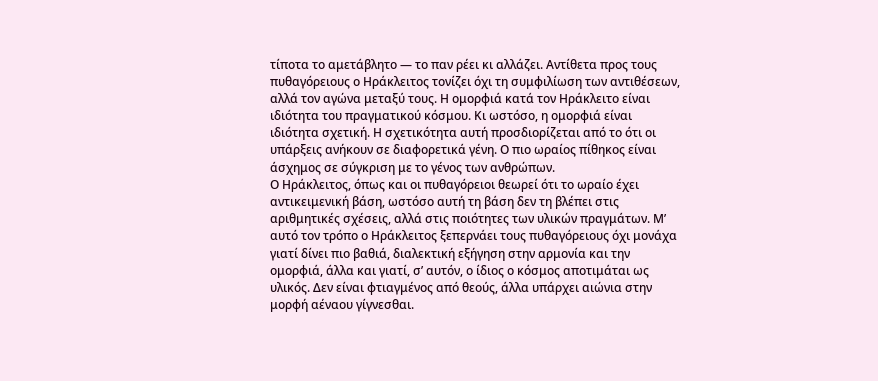τίποτα το αμετάβλητο — το παν ρέει κι αλλάζει. Αντίθετα προς τους πυθαγόρειους ο Ηράκλειτος τονίζει όχι τη συμφιλίωση των αντιθέσεων, αλλά τον αγώνα μεταξύ τους. Η ομορφιά κατά τον Ηράκλειτο είναι ιδιότητα του πραγματικού κόσμου. Κι ωστόσο, η ομορφιά είναι ιδιότητα σχετική. Η σχετικότητα αυτή προσδιορίζεται από το ότι οι υπάρξεις ανήκουν σε διαφορετικά γένη. Ο πιο ωραίος πίθηκος είναι άσχημος σε σύγκριση με το γένος των ανθρώπων.
Ο Ηράκλειτος, όπως και οι πυθαγόρειοι θεωρεί ότι το ωραίο έχει αντικειμενική βάση, ωστόσο αυτή τη βάση δεν τη βλέπει στις αριθμητικές σχέσεις, αλλά στις ποιότητες των υλικών πραγμάτων. Μ’ αυτό τον τρόπο ο Ηράκλειτος ξεπερνάει τους πυθαγόρειους όχι μονάχα γιατί δίνει πιο βαθιά, διαλεκτική εξήγηση στην αρμονία και την ομορφιά, άλλα και γιατί, σ’ αυτόν, ο ίδιος ο κόσμος αποτιμάται ως υλικός. Δεν είναι φτιαγμένος από θεούς, άλλα υπάρχει αιώνια στην μορφή αέναου γίγνεσθαι.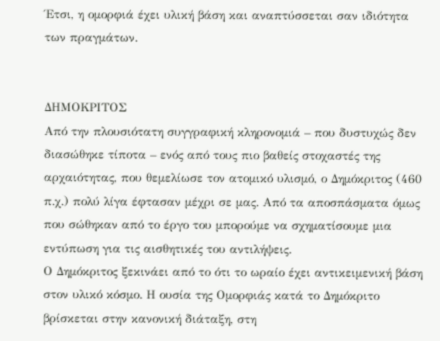Έτσι, η ομορφιά έχει υλική βάση και αναπτύσσεται σαν ιδιότητα των πραγμάτων.


ΔΗΜΟΚΡΙΤΟΣ
Από την πλουσιότατη συγγραφική κληρονομιά – που δυστυχώς δεν διασώθηκε τίποτα – ενός από τους πιο βαθείς στοχαστές της αρχαιότητας, που θεμελίωσε τον ατομικό υλισμό, ο Δημόκριτος (460 π.χ.) πολύ λίγα έφτασαν μέχρι σε μας. Από τα αποσπάσματα όμως που σώθηκαν από το έργο του μπορούμε να σχηματίσουμε μια εντύπωση για τις αισθητικές του αντιλήψεις.
Ο Δημόκριτος ξεκινάει από το ότι το ωραίο έχει αντικειμενική βάση στον υλικό κόσμο. Η ουσία της Ομορφιάς κατά το Δημόκριτο βρίσκεται στην κανονική διάταξη, στη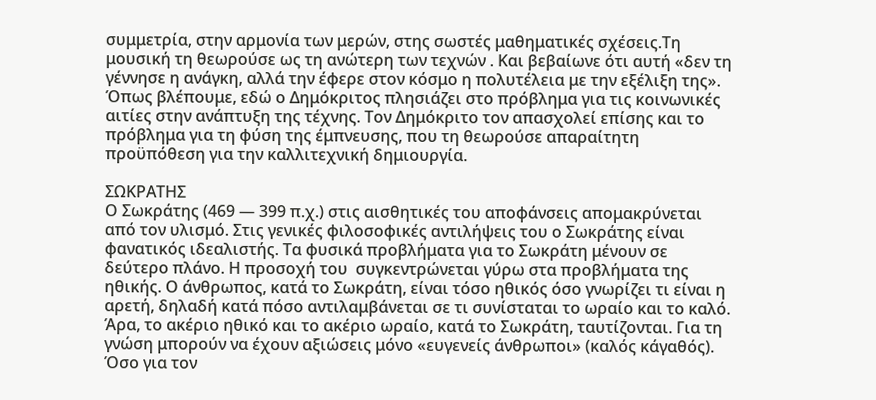συμμετρία, στην αρμονία των μερών, στης σωστές μαθηματικές σχέσεις.Τη μουσική τη θεωρούσε ως τη ανώτερη των τεχνών . Και βεβαίωνε ότι αυτή «δεν τη γέννησε η ανάγκη, αλλά την έφερε στον κόσμο η πολυτέλεια με την εξέλιξη της».
Όπως βλέπουμε, εδώ ο Δημόκριτος πλησιάζει στο πρόβλημα για τις κοινωνικές αιτίες στην ανάπτυξη της τέχνης. Τον Δημόκριτο τον απασχολεί επίσης και το πρόβλημα για τη φύση της έμπνευσης, που τη θεωρούσε απαραίτητη προϋπόθεση για την καλλιτεχνική δημιουργία.

ΣΩΚΡΑΤΗΣ
Ο Σωκράτης (469 — 399 π.χ.) στις αισθητικές του αποφάνσεις απομακρύνεται από τον υλισμό. Στις γενικές φιλοσοφικές αντιλήψεις του ο Σωκράτης είναι φανατικός ιδεαλιστής. Τα φυσικά προβλήματα για το Σωκράτη μένουν σε δεύτερο πλάνο. Η προσοχή του  συγκεντρώνεται γύρω στα προβλήματα της ηθικής. Ο άνθρωπος, κατά το Σωκράτη, είναι τόσο ηθικός όσο γνωρίζει τι είναι η αρετή, δηλαδή κατά πόσο αντιλαμβάνεται σε τι συνίσταται το ωραίο και το καλό. Άρα, το ακέριο ηθικό και το ακέριο ωραίο, κατά το Σωκράτη, ταυτίζονται. Για τη γνώση μπορούν να έχουν αξιώσεις μόνο «ευγενείς άνθρωποι» (καλός κάγαθός). Όσο για τον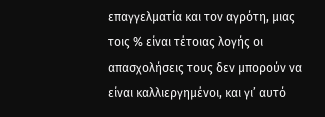επαγγελματία και τον αγρότη, μιας τοις % είναι τέτοιας λογής οι απασχολήσεις τους δεν μπορούν να είναι καλλιεργημένοι, και γι’ αυτό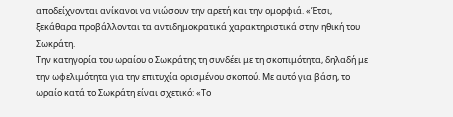αποδείχνονται ανίκανοι να νιώσουν την αρετή και την ομορφιά. «Έτσι, ξεκάθαρα προβάλλονται τα αντιδημοκρατικά χαρακτηριστικά στην ηθική του Σωκράτη.
Την κατηγορία του ωραίου ο Σωκράτης τη συνδέει με τη σκοπιμότητα, δηλαδή με την ωφελιμότητα για την επιτυχία ορισμένου σκοπού. Με αυτό για βάση, το ωραίο κατά το Σωκράτη είναι σχετικό: «Το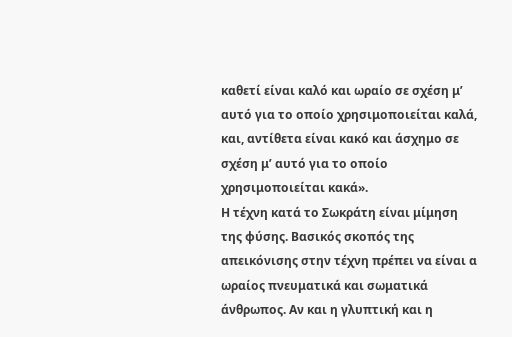καθετί είναι καλό και ωραίο σε σχέση μ’ αυτό για το οποίο χρησιμοποιείται καλά, και, αντίθετα είναι κακό και άσχημο σε σχέση μ’ αυτό για το οποίο χρησιμοποιείται κακά».
Η τέχνη κατά το Σωκράτη είναι μίμηση της φύσης. Βασικός σκοπός της απεικόνισης στην τέχνη πρέπει να είναι α ωραίος πνευματικά και σωματικά άνθρωπος. Αν και η γλυπτική και η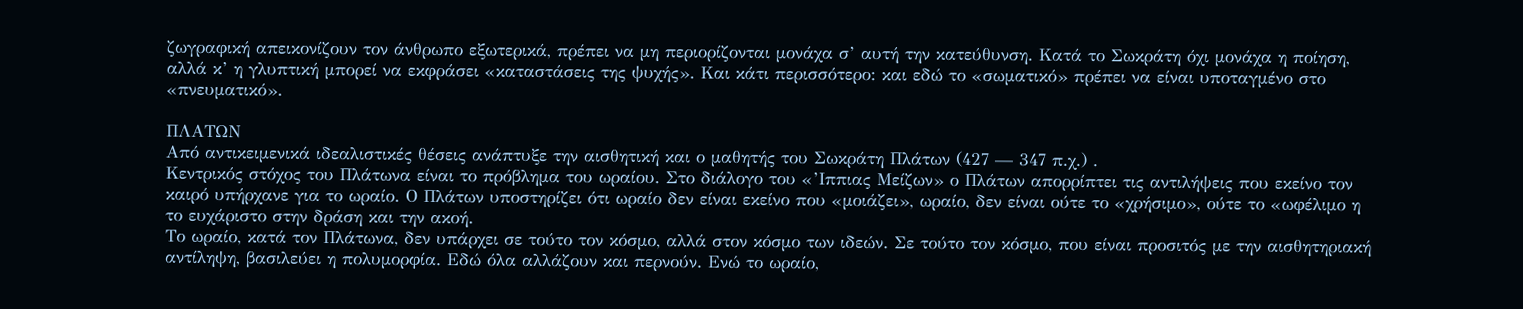ζωγραφική απεικονίζουν τον άνθρωπο εξωτερικά, πρέπει να μη περιορίζονται μονάχα σ’ αυτή την κατεύθυνση. Κατά το Σωκράτη όχι μονάχα η ποίηση, αλλά κ’ η γλυπτική μπορεί να εκφράσει «καταστάσεις της ψυχής». Και κάτι περισσότερο: και εδώ το «σωματικό» πρέπει να είναι υποταγμένο στο «πνευματικό».

ΠΛΑΤΩΝ
Από αντικειμενικά ιδεαλιστικές θέσεις ανάπτυξε την αισθητική και ο μαθητής του Σωκράτη Πλάτων (427 — 347 π.χ.) .
Κεντρικός στόχος του Πλάτωνα είναι το πρόβλημα του ωραίου. Στο διάλογο του «’Ιππιας Μείζων» ο Πλάτων απορρίπτει τις αντιλήψεις που εκείνο τον καιρό υπήρχανε για το ωραίο. Ο Πλάτων υποστηρίζει ότι ωραίο δεν είναι εκείνο που «μοιάζει», ωραίο, δεν είναι ούτε το «χρήσιμο», ούτε το «ωφέλιμο η το ευχάριστο στην δράση και την ακοή.
Το ωραίο, κατά τον Πλάτωνα, δεν υπάρχει σε τούτο τον κόσμο, αλλά στον κόσμο των ιδεών. Σε τούτο τον κόσμο, που είναι προσιτός με την αισθητηριακή αντίληψη, βασιλεύει η πολυμορφία. Εδώ όλα αλλάζουν και περνούν. Ενώ το ωραίο,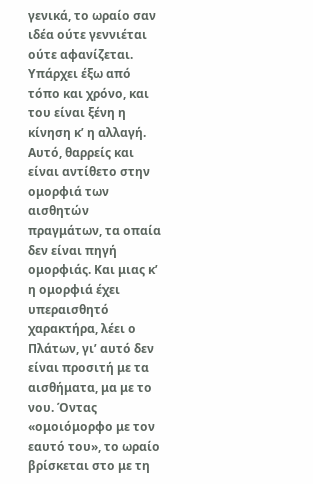γενικά, το ωραίο σαν ιδέα ούτε γεννιέται ούτε αφανίζεται. Υπάρχει έξω από τόπο και χρόνο, και του είναι ξένη η κίνηση κ’ η αλλαγή. Αυτό, θαρρείς και είναι αντίθετο στην ομορφιά των αισθητών πραγμάτων, τα οπαία δεν είναι πηγή ομορφιάς. Και μιας κ’ η ομορφιά έχει υπεραισθητό χαρακτήρα, λέει ο Πλάτων, γι’ αυτό δεν είναι προσιτή με τα αισθήματα, μα με το νου. Όντας «ομοιόμορφο με τον εαυτό του», το ωραίο βρίσκεται στο με τη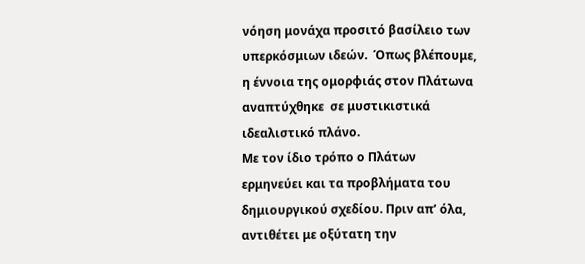νόηση μονάχα προσιτό βασίλειο των υπερκόσμιων ιδεών.  Όπως βλέπουμε, η έννοια της ομορφιάς στον Πλάτωνα αναπτύχθηκε  σε μυστικιστικά ιδεαλιστικό πλάνο.
Με τον ίδιο τρόπο ο Πλάτων ερμηνεύει και τα προβλήματα του δημιουργικού σχεδίου. Πριν απ’ όλα, αντιθέτει με οξύτατη την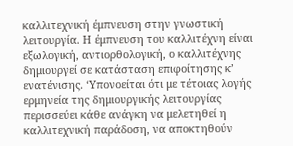καλλιτεχνική έμπνευση στην γνωστική λειτουργία. Η έμπνευση του καλλιτέχνη είναι εξωλογική, αντιορθολογική, ο καλλιτέχνης δημιουργεί σε κατάσταση επιφοίτησης κ’ ενατένισης. ‘Υπονοείται ότι με τέτοιας λογής ερμηνεία της δημιουργικής λειτουργίας περισσεύει κάθε ανάγκη να μελετηθεί η καλλιτεχνική παράδοση, να αποκτηθούν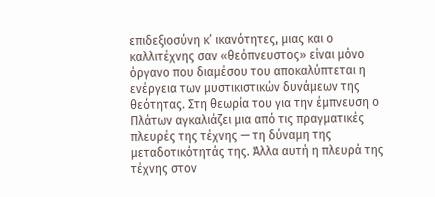επιδεξιοσύνη κ’ ικανότητες, μιας και ο καλλιτέχνης σαν «θεόπνευστος» είναι μόνο όργανο που διαμέσου του αποκαλύπτεται η ενέργεια των μυστικιστικών δυνάμεων της θεότητας. Στη θεωρία του για την έμπνευση ο Πλάτων αγκαλιάζει μια από τις πραγματικές πλευρές της τέχνης — τη δύναμη της μεταδοτικότητάς της. Άλλα αυτή η πλευρά της τέχνης στον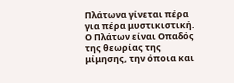Πλάτωνα γίνεται πέρα για πέρα μυστικιστική.
Ο Πλάτων είναι Οπαδός της θεωρίας της μίμησης, την όποια και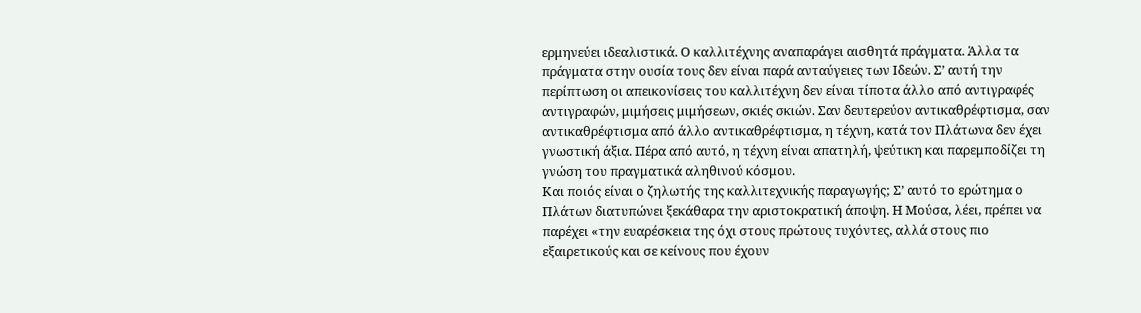ερμηνεύει ιδεαλιστικά. Ο καλλιτέχνης αναπαράγει αισθητά πράγματα. Άλλα τα πράγματα στην ουσία τους δεν είναι παρά ανταύγειες των Ιδεών. Σ’ αυτή την περίπτωση οι απεικονίσεις του καλλιτέχνη δεν είναι τίποτα άλλο από αντιγραφές αντιγραφών, μιμήσεις μιμήσεων, σκιές σκιών. Σαν δευτερεύον αντικαθρέφτισμα, σαν αντικαθρέφτισμα από άλλο αντικαθρέφτισμα, η τέχνη, κατά τον Πλάτωνα δεν έχει γνωστική άξια. Πέρα από αυτό, η τέχνη είναι απατηλή, ψεύτικη και παρεμποδίζει τη γνώση του πραγματικά αληθινού κόσμου.
Και ποιός είναι ο ζηλωτής της καλλιτεχνικής παραγωγής; Σ’ αυτό το ερώτημα ο Πλάτων διατυπώνει ξεκάθαρα την αριστοκρατική άποψη. Η Μούσα, λέει, πρέπει να παρέχει «την ευαρέσκεια της όχι στους πρώτους τυχόντες, αλλά στους πιο εξαιρετικούς και σε κείνους που έχουν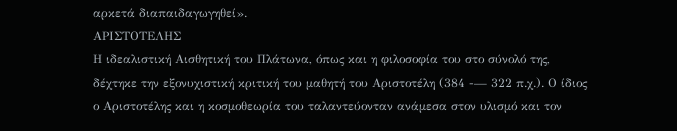αρκετά διαπαιδαγωγηθεί».
ΑΡΙΣΤΟΤΕΛΗΣ
Η ιδεαλιστική Αισθητική του Πλάτωνα, όπως και η φιλοσοφία του στο σύνολό της, δέχτηκε την εξονυχιστική κριτική του μαθητή του Αριστοτέλη (384 -— 322 π.χ.). Ο ίδιος ο Αριστοτέλης και η κοσμοθεωρία του ταλαντεύονταν ανάμεσα στον υλισμό και τον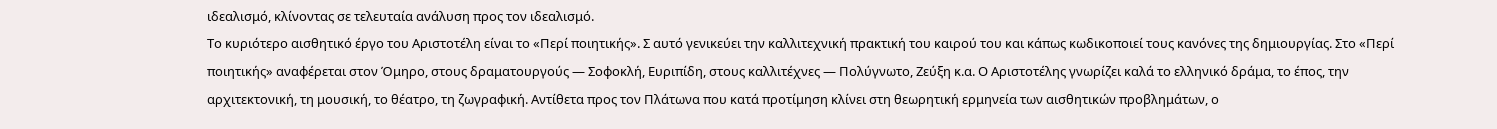ιδεαλισμό, κλίνοντας σε τελευταία ανάλυση προς τον ιδεαλισμό.
Το κυριότερο αισθητικό έργο του Αριστοτέλη είναι το «Περί ποιητικής». Σ αυτό γενικεύει την καλλιτεχνική πρακτική του καιρού του και κάπως κωδικοποιεί τους κανόνες της δημιουργίας. Στο «Περί ποιητικής» αναφέρεται στον Όμηρο, στους δραματουργούς — Σοφοκλή, Ευριπίδη, στους καλλιτέχνες — Πολύγνωτο, Ζεύξη κ.α. Ο Αριστοτέλης γνωρίζει καλά το ελληνικό δράμα, το έπος, την αρχιτεκτονική, τη μουσική, το θέατρο, τη ζωγραφική. Αντίθετα προς τον Πλάτωνα που κατά προτίμηση κλίνει στη θεωρητική ερμηνεία των αισθητικών προβλημάτων, ο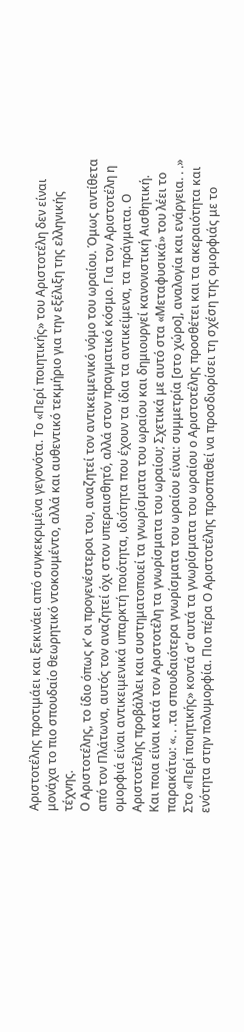Αριστοτέλης προτιμάει και ξεκινάει από συγκεκριμένα γεγονότα. Το «Περί ποιητικής» του Αριστοτέλη δεν είναι μονάχα το πιο σπουδαίο θεωρητικό ντοκουμέντο, αλλά και αυθεντικό τεκμήριο για την εξέλιξη της ελληνικής τέχνης.
Ο Αριστοτέλης, το ίδιο όπως κ’ οι προγενέστεροι του, αναζητεί τον αντικειμενικό νόμο του ωραίου. Όμως αντίθετα από τον Πλάτωνα, αυτός τον αναζητεί όχι στον υπεραισθητό, αλλά στον πραγματικό κόσμο. Για τον Αριστοτέλη η ομορφιά είναι αντικειμενικά υπαρκτή ποιότητα, ιδιότητα που έχουν τα ίδια τα αντικείμενα, τα πράγματα. Ο Αριστοτέλης προβάλλει και συστηματοποιεί τα γνωρίσματα του ωραίου και δημιουργεί κανονιστική Αισθητική.
Και ποια είναι κατά τον Αριστοτέλη τα γνωρίσματα του ωραίου; Σχετικά με αυτό στα «Μεταφυσικά» του λέει το παρακάτω: «. . .τα σπουδαιότερα γνωρίσματα του ωραίου είναι: συμμετρία [στο χώρο], αναλογία και ενάργεια. . .» Στο «Περί ποιητικής» κοντά σ’ αυτά τα γνωρίσματα του ωραίου ο Αριστοτέλης προσθέτει και τα ακεραιότητα και ενότητα στην πολυμορφία. Πιο πέρα Ο Αριστοτέλης προσπαθεί να προσδιορίσει τη σχέση της ομορφιάς με το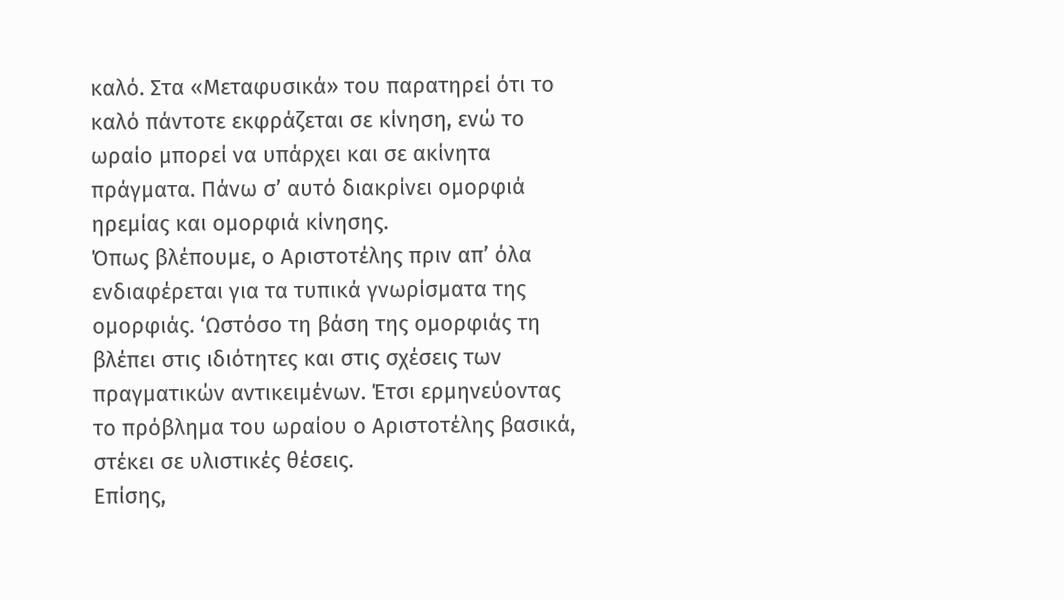καλό. Στα «Μεταφυσικά» του παρατηρεί ότι το καλό πάντοτε εκφράζεται σε κίνηση, ενώ το ωραίο μπορεί να υπάρχει και σε ακίνητα πράγματα. Πάνω σ’ αυτό διακρίνει ομορφιά ηρεμίας και ομορφιά κίνησης.
Όπως βλέπουμε, ο Αριστοτέλης πριν απ’ όλα ενδιαφέρεται για τα τυπικά γνωρίσματα της ομορφιάς. ‘Ωστόσο τη βάση της ομορφιάς τη βλέπει στις ιδιότητες και στις σχέσεις των πραγματικών αντικειμένων. Έτσι ερμηνεύοντας  το πρόβλημα του ωραίου ο Αριστοτέλης βασικά, στέκει σε υλιστικές θέσεις.
Επίσης,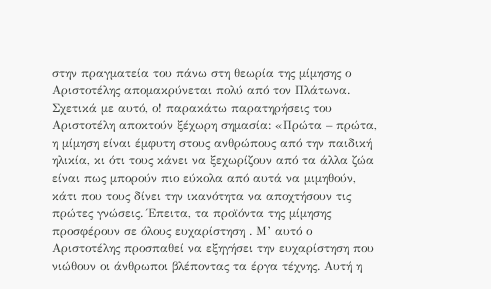στην πραγματεία του πάνω στη θεωρία της μίμησης ο Αριστοτέλης απομακρύνεται πολύ από τον Πλάτωνα. Σχετικά με αυτό, ο! παρακάτω παρατηρήσεις του Αριστοτέλη αποκτούν ξέχωρη σημασία: «Πρώτα – πρώτα, η μίμηση είναι έμφυτη στους ανθρώπους από την παιδική ηλικία, κι ότι τους κάνει να ξεχωρίζουν από τα άλλα ζώα είναι πως μπορούν πιο εύκολα από αυτά να μιμηθούν, κάτι που τους δίνει την ικανότητα να αποχτήσουν τις πρώτες γνώσεις. Έπειτα, τα προϊόντα της μίμησης προσφέρουν σε όλους ευχαρίστηση . Μ’ αυτό ο Αριστοτέλης προσπαθεί να εξηγήσει την ευχαρίστηση που νιώθουν οι άνθρωποι βλέποντας τα έργα τέχνης. Αυτή η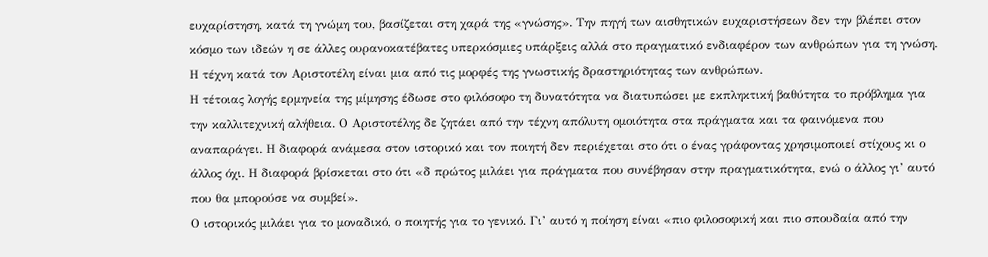ευχαρίστηση, κατά τη γνώμη του, βασίζεται στη χαρά της «γνώσης». Την πηγή των αισθητικών ευχαριστήσεων δεν την βλέπει στον κόσμο των ιδεών η σε άλλες ουρανοκατέβατες υπερκόσμιες υπάρξεις αλλά στο πραγματικό ενδιαφέρον των ανθρώπων για τη γνώση. Η τέχνη κατά τον Αριστοτέλη είναι μια από τις μορφές της γνωστικής δραστηριότητας των ανθρώπων.
Η τέτοιας λογής ερμηνεία της μίμησης έδωσε στο φιλόσοφο τη δυνατότητα να διατυπώσει με εκπληκτική βαθύτητα το πρόβλημα για την καλλιτεχνική αλήθεια. Ο Αριστοτέλης δε ζητάει από την τέχνη απόλυτη ομοιότητα στα πράγματα και τα φαινόμενα που αναπαράγει. Η διαφορά ανάμεσα στον ιστορικό και τον ποιητή δεν περιέχεται στο ότι ο ένας γράφοντας χρησιμοποιεί στίχους κι ο άλλος όχι. Η διαφορά βρίσκεται στο ότι «δ πρώτος μιλάει για πράγματα που συνέβησαν στην πραγματικότητα, ενώ ο άλλος γι’ αυτό που θα μπορούσε να συμβεί».
Ο ιστορικός μιλάει για το μοναδικό, ο ποιητής για το γενικό. Γι’ αυτό η ποίηση είναι «πιο φιλοσοφική και πιο σπουδαία από την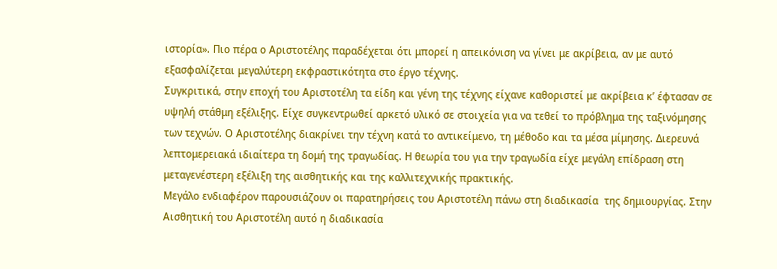ιστορία». Πιο πέρα ο Αριστοτέλης παραδέχεται ότι μπορεί η απεικόνιση να γίνει με ακρίβεια, αν με αυτό εξασφαλίζεται μεγαλύτερη εκφραστικότητα στο έργο τέχνης.
Συγκριτικά, στην εποχή του Αριστοτέλη τα είδη και γένη της τέχνης είχανε καθοριστεί με ακρίβεια κ’ έφτασαν σε υψηλή στάθμη εξέλιξης. Είχε συγκεντρωθεί αρκετό υλικό σε στοιχεία για να τεθεί το πρόβλημα της ταξινόμησης των τεχνών. Ο Αριστοτέλης διακρίνει την τέχνη κατά το αντικείμενο, τη μέθοδο και τα μέσα μίμησης. Διερευνά λεπτομερειακά ιδιαίτερα τη δομή της τραγωδίας. Η θεωρία του για την τραγωδία είχε μεγάλη επίδραση στη μεταγενέστερη εξέλιξη της αισθητικής και της καλλιτεχνικής πρακτικής.
Μεγάλο ενδιαφέρον παρουσιάζουν οι παρατηρήσεις του Αριστοτέλη πάνω στη διαδικασία  της δημιουργίας. Στην Αισθητική του Αριστοτέλη αυτό η διαδικασία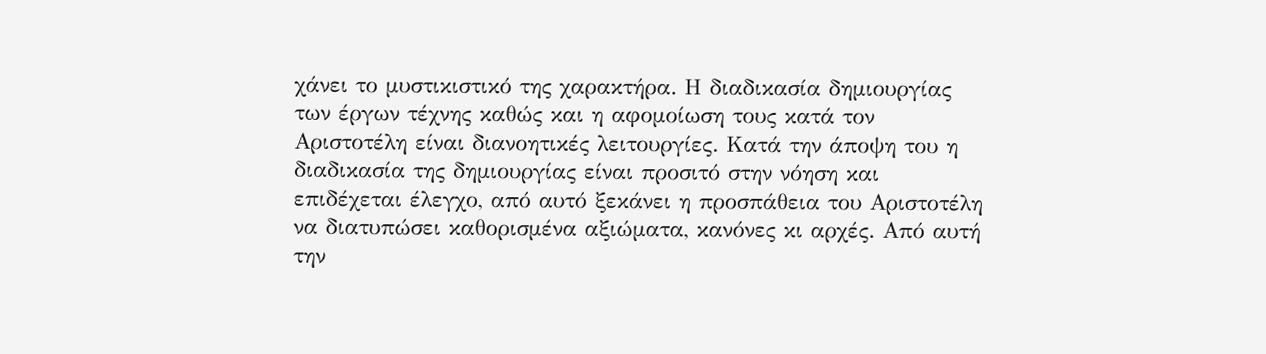χάνει το μυστικιστικό της χαρακτήρα. Η διαδικασία δημιουργίας των έργων τέχνης καθώς και η αφομοίωση τους κατά τον Αριστοτέλη είναι διανοητικές λειτουργίες. Κατά την άποψη του η διαδικασία της δημιουργίας είναι προσιτό στην νόηση και επιδέχεται έλεγχο, από αυτό ξεκάνει η προσπάθεια του Αριστοτέλη να διατυπώσει καθορισμένα αξιώματα, κανόνες κι αρχές. Από αυτή την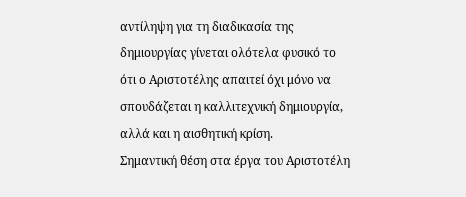αντίληψη για τη διαδικασία της δημιουργίας γίνεται ολότελα φυσικό το ότι ο Αριστοτέλης απαιτεί όχι μόνο να σπουδάζεται η καλλιτεχνική δημιουργία, αλλά και η αισθητική κρίση.
Σημαντική θέση στα έργα του Αριστοτέλη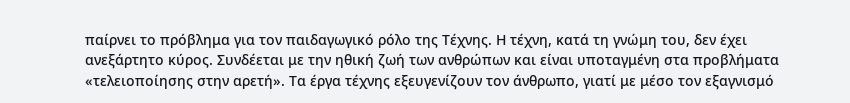παίρνει το πρόβλημα για τον παιδαγωγικό ρόλο της Τέχνης. Η τέχνη, κατά τη γνώμη του, δεν έχει ανεξάρτητο κύρος. Συνδέεται με την ηθική ζωή των ανθρώπων και είναι υποταγμένη στα προβλήματα «τελειοποίησης στην αρετή». Τα έργα τέχνης εξευγενίζουν τον άνθρωπο, γιατί με μέσο τον εξαγνισμό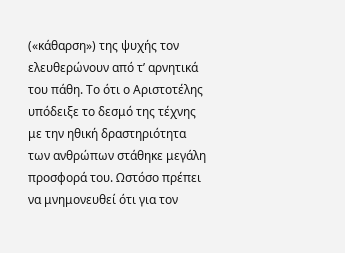(«κάθαρση») της ψυχής τον ελευθερώνουν από τ’ αρνητικά του πάθη. Το ότι ο Αριστοτέλης υπόδειξε το δεσμό της τέχνης με την ηθική δραστηριότητα των ανθρώπων στάθηκε μεγάλη προσφορά του. Ωστόσο πρέπει να μνημονευθεί ότι για τον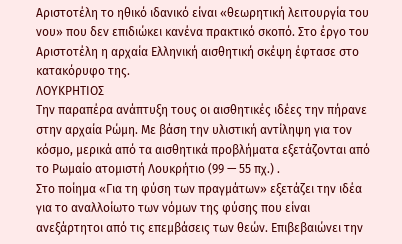Αριστοτέλη το ηθικό ιδανικό είναι «θεωρητική λειτουργία του νου» που δεν επιδιώκει κανένα πρακτικό σκοπό. Στο έργο του Αριστοτέλη η αρχαία Ελληνική αισθητική σκέψη έφτασε στο κατακόρυφο της.
ΛΟΥΚΡΗΤΙΟΣ
Την παραπέρα ανάπτυξη τους οι αισθητικές ιδέες την πήρανε στην αρχαία Ρώμη. Με βάση την υλιστική αντίληψη για τον κόσμο, μερικά από τα αισθητικά προβλήματα εξετάζονται από το Ρωμαίο ατομιστή Λουκρήτιο (99 — 55 πχ.) .
Στο ποίημα «Για τη φύση των πραγμάτων» εξετάζει την ιδέα για το αναλλοίωτο των νόμων της φύσης που είναι ανεξάρτητοι από τις επεμβάσεις των θεών. Επιβεβαιώνει την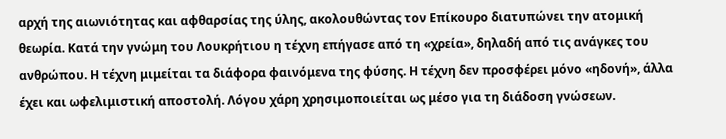αρχή της αιωνιότητας και αφθαρσίας της ύλης, ακολουθώντας τον Επίκουρο διατυπώνει την ατομική θεωρία. Κατά την γνώμη του Λουκρήτιου η τέχνη επήγασε από τη «χρεία», δηλαδή από τις ανάγκες του ανθρώπου. Η τέχνη μιμείται τα διάφορα φαινόμενα της φύσης. Η τέχνη δεν προσφέρει μόνο «ηδονή», άλλα έχει και ωφελιμιστική αποστολή. Λόγου χάρη χρησιμοποιείται ως μέσο για τη διάδοση γνώσεων.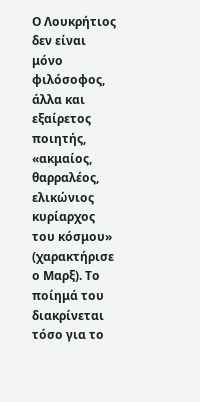Ο Λουκρήτιος δεν είναι μόνο φιλόσοφος, άλλα και εξαίρετος ποιητής, «ακμαίος, θαρραλέος, ελικώνιος κυρίαρχος του κόσμου» (χαρακτήρισε ο Μαρξ). Το ποίημά του διακρίνεται τόσο για το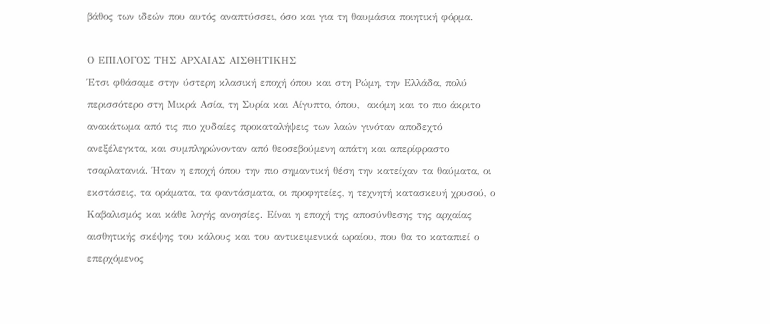βάθος των ιδεών που αυτός αναπτύσσει, όσο και για τη θαυμάσια ποιητική φόρμα.

Ο ΕΠΙΛΟΓΟΣ ΤΗΣ ΑΡΧΑΙΑΣ ΑΙΣΘΗΤΙΚΗΣ
Έτσι φθάσαμε στην ύστερη κλασική εποχή όπου και στη Ρώμη, την Ελλάδα, πολύ περισσότερο στη Μικρά Ασία, τη Συρία και Αίγυπτο, όπου,  ακόμη και το πιο άκριτο ανακάτωμα από τις πιο χυδαίες προκαταλήψεις των λαών γινόταν αποδεχτό ανεξέλεγκτα, και συμπληρώνονταν από θεοσεβούμενη απάτη και απερίφραστο τσαρλατανιά. Ήταν η εποχή όπου την πιο σημαντική θέση την κατείχαν τα θαύματα, οι εκστάσεις, τα οράματα, τα φαντάσματα, οι προφητείες, η τεχνητή κατασκευή χρυσού, ο Καβαλισμός και κάθε λογής ανοησίες. Είναι η εποχή της αποσύνθεσης της αρχαίας αισθητικής σκέψης του κάλους και του αντικειμενικά ωραίου, που θα το καταπιεί ο επερχόμενος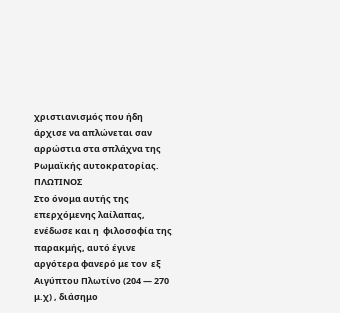χριστιανισμός που ήδη άρχισε να απλώνεται σαν αρρώστια στα σπλάχνα της Ρωμαϊκής αυτοκρατορίας.
ΠΛΩΤΙΝΟΣ
Στο όνομα αυτής της επερχόμενης λαίλαπας, ενέδωσε και η  φιλοσοφία της παρακμής, αυτό έγινε αργότερα φανερό με τον  εξ  Αιγύπτου Πλωτίνο (204 — 270 μ.χ) , διάσημο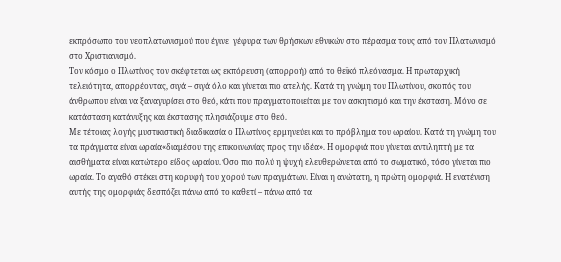εκπρόσωπο του νεοπλατωνισμού που έγινε  γέφυρα των θρήσκων εθνικών στο πέρασμα τους από τον Πλατωνισμό στο Χριστιανισμό.
Τον κόσμο ο Πλωτίνος τον σκέφτεται ως εκπόρευση (απορροή) από το θεϊκό πλεόνασμα. Η πρωταρχική τελειότητα, απορρέοντας, σιγά – σιγά όλο και γίνεται πιο ατελής. Κατά τη γνώμη του Πλωτίνου, σκοπός του άνθρωπου είναι να ξαναγυρίσει στο θεό, κάτι που πραγματοποιείται με τον ασκητισμό και την έκσταση. Μόνο σε κατάσταση κατάνυξης και έκστασης πλησιάζουμε στο θεό.
Με τέτοιας λογής μυστικιστική διαδικασία ο Πλωτίνος ερμηνεύει και το πρόβλημα του ωραίου. Κατά τη γνώμη του τα πράγματα είναι ωραία«διαμέσου της επικοινωνίας προς την ιδέα». Η ομορφιά που γίνεται αντιληπτή με τα αισθήματα είναι κατώτερο είδος ωραίου. Όσο πιο πολύ η ψυχή ελευθερώνεται από το σωματικό, τόσο γίνεται πιο ωραία. Το αγαθό στέκει στη κορυφή του χορού των πραγμάτων. Είναι η ανώτατη, η πρώτη ομορφιά. Η ενατένιση αυτής της ομορφιάς δεσπόζει πάνω από το καθετί – πάνω από τα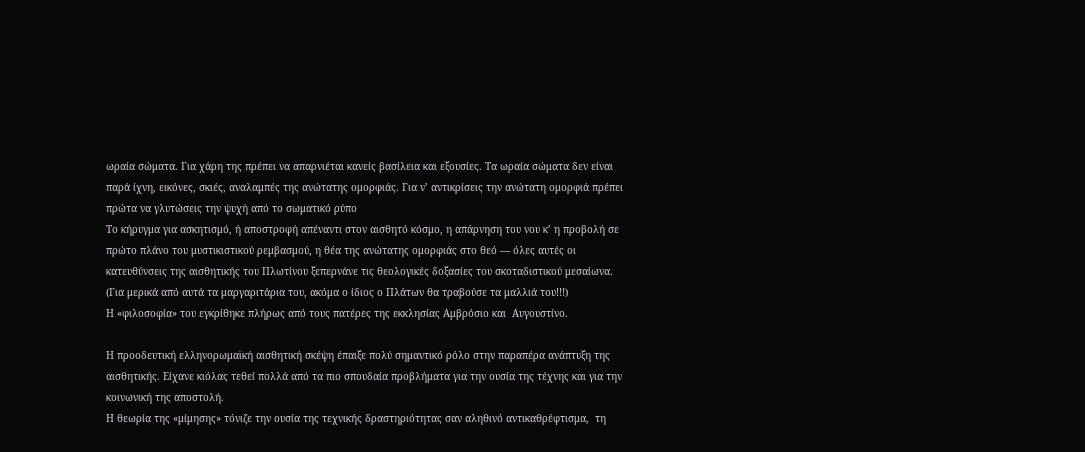ωραία σώματα. Για χάρη της πρέπει να απαρνιέται κανείς βασίλεια και εξουσίες. Τα ωραία σώματα δεν είναι παρά ίχνη, εικόνες, σκιές, αναλαμπές της ανώτατης ομορφιάς. Για ν’ αντικρίσεις την ανώτατη ομορφιά πρέπει πρώτα να γλυτώσεις την ψυχή από το σωματικό ρύπο
Το κήρυγμα για ασκητισμό, ή αποστροφή απέναντι στον αισθητό κόσμο, η απάρνηση του νου κ’ η προβολή σε πρώτο πλάνο του μυστικιστικού ρεμβασμού, η θέα της ανώτατης ομορφιάς στο θεό — όλες αυτές οι κατευθύνσεις της αισθητικής του Πλωτίνου ξεπερνάνε τις θεολογικές δοξασίες του σκοταδιστικού μεσαίωνα.
(Για μερικά από αυτά τα μαργαριτάρια του, ακόμα ο ίδιος ο Πλάτων θα τραβούσε τα μαλλιά του!!!)
Η «φιλοσοφία» του εγκρίθηκε πλήρως από τους πατέρες της εκκλησίας Αμβρόσιο και  Αυγουστίνο.

Η προοδευτική ελληνορωμαϊκή αισθητική σκέψη έπαιξε πολύ σημαντικό ρόλο στην παραπέρα ανάπτυξη της αισθητικής. Είχανε κιόλας τεθεί πολλά από τα πιο σπουδαία προβλήματα για την ουσία της τέχνης και για την κοινωνική της αποστολή.
Η θεωρία της «μίμησης» τόνιζε την ουσία της τεχνικής δραστηριότητας σαν αληθινό αντικαθρέφτισμα,  τη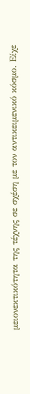μειονεκτικότητα της τέχνης σε σχέση με τον αντικειμενικό κόσμο. Είχε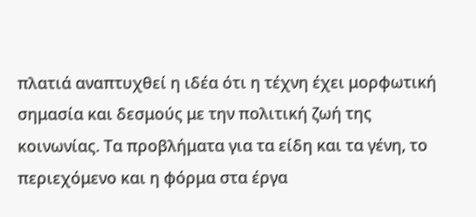πλατιά αναπτυχθεί η ιδέα ότι η τέχνη έχει μορφωτική σημασία και δεσμούς με την πολιτική ζωή της κοινωνίας. Τα προβλήματα για τα είδη και τα γένη, το περιεχόμενο και η φόρμα στα έργα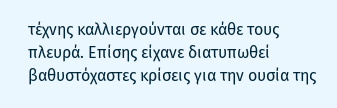τέχνης καλλιεργούνται σε κάθε τους πλευρά. Επίσης είχανε διατυπωθεί βαθυστόχαστες κρίσεις για την ουσία της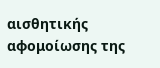αισθητικής αφομοίωσης της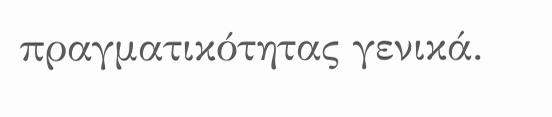πραγματικότητας γενικά.